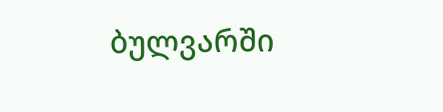ბულვარში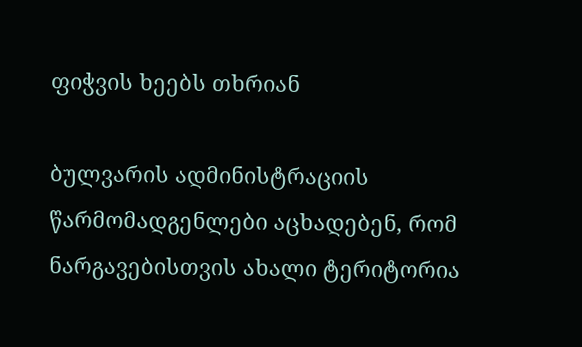ფიჭვის ხეებს თხრიან

ბულვარის ადმინისტრაციის წარმომადგენლები აცხადებენ, რომ ნარგავებისთვის ახალი ტერიტორია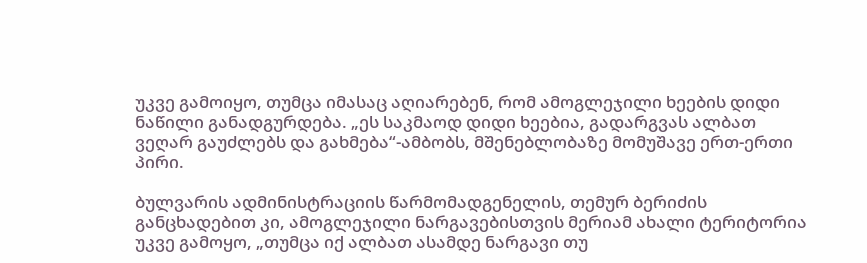უკვე გამოიყო, თუმცა იმასაც აღიარებენ, რომ ამოგლეჯილი ხეების დიდი ნაწილი განადგურდება. „ეს საკმაოდ დიდი ხეებია, გადარგვას ალბათ ვეღარ გაუძლებს და გახმება“-ამბობს, მშენებლობაზე მომუშავე ერთ-ერთი პირი.

ბულვარის ადმინისტრაციის წარმომადგენელის, თემურ ბერიძის განცხადებით კი, ამოგლეჯილი ნარგავებისთვის მერიამ ახალი ტერიტორია უკვე გამოყო, „თუმცა იქ ალბათ ასამდე ნარგავი თუ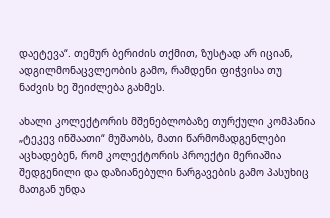დაეტევა“. თემურ ბერიძის თქმით, ზუსტად არ იციან, ადგილმონაცვლეობის გამო, რამდენი ფიჭვისა თუ ნაძვის ხე შეიძლება გახმეს.

ახალი კოლექტორის მშენებლობაზე თურქული კომპანია „ტეკევ ინშაათი“ მუშაობს, მათი წარმომადგენლები აცხადებენ, რომ კოლექტორის პროექტი მერიაშია შედგენილი და დაზიანებული ნარგავების გამო პასუხიც მათგან უნდა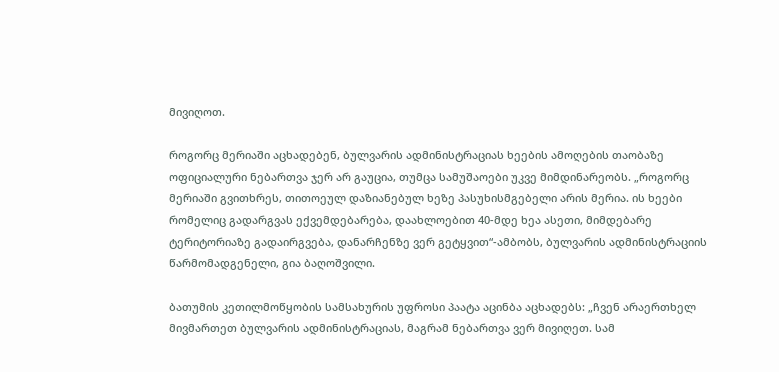მივიღოთ.

როგორც მერიაში აცხადებენ, ბულვარის ადმინისტრაციას ხეების ამოღების თაობაზე ოფიციალური ნებართვა ჯერ არ გაუცია, თუმცა სამუშაოები უკვე მიმდინარეობს. „როგორც მერიაში გვითხრეს, თითოეულ დაზიანებულ ხეზე პასუხისმგებელი არის მერია. ის ხეები რომელიც გადარგვას ექვემდებარება, დაახლოებით 40-მდე ხეა ასეთი, მიმდებარე ტერიტორიაზე გადაირგვება, დანარჩენზე ვერ გეტყვით“-ამბობს, ბულვარის ადმინისტრაციის წარმომადგენელი, გია ბაღოშვილი.

ბათუმის კეთილმოწყობის სამსახურის უფროსი პაატა აცინბა აცხადებს: „ჩვენ არაერთხელ მივმართეთ ბულვარის ადმინისტრაციას, მაგრამ ნებართვა ვერ მივიღეთ. სამ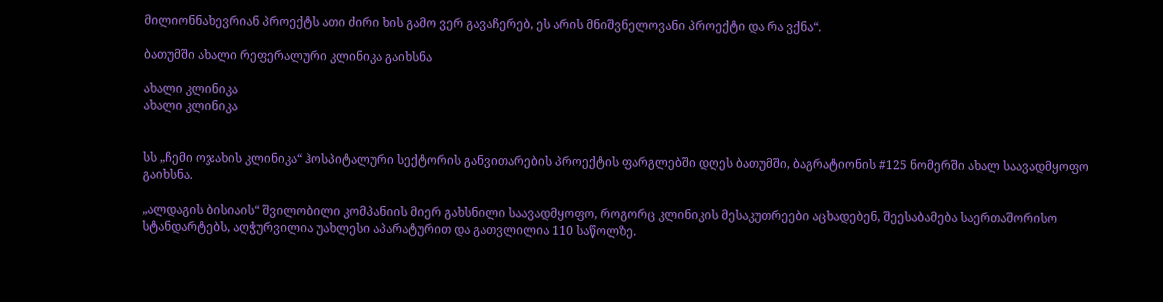მილიონნახევრიან პროექტს ათი ძირი ხის გამო ვერ გავაჩერებ, ეს არის მნიშვნელოვანი პროექტი და რა ვქნა“.

ბათუმში ახალი რეფერალური კლინიკა გაიხსნა

ახალი კლინიკა
ახალი კლინიკა


სს „ჩემი ოჯახის კლინიკა“ ჰოსპიტალური სექტორის განვითარების პროექტის ფარგლებში დღეს ბათუმში, ბაგრატიონის #125 ნომერში ახალ საავადმყოფო გაიხსნა.

„ალდაგის ბისიაის“ შვილობილი კომპანიის მიერ გახსნილი საავადმყოფო, როგორც კლინიკის მესაკუთრეები აცხადებენ, შეესაბამება საერთაშორისო სტანდარტებს, აღჭურვილია უახლესი აპარატურით და გათვლილია 110 საწოლზე.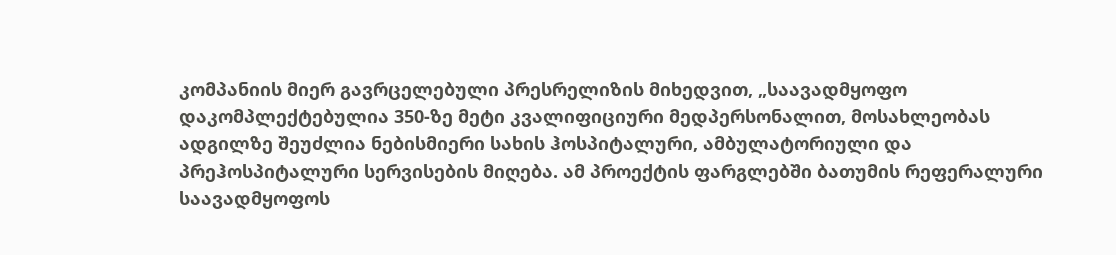კომპანიის მიერ გავრცელებული პრესრელიზის მიხედვით, „საავადმყოფო დაკომპლექტებულია 350-ზე მეტი კვალიფიციური მედპერსონალით, მოსახლეობას ადგილზე შეუძლია ნებისმიერი სახის ჰოსპიტალური, ამბულატორიული და პრეჰოსპიტალური სერვისების მიღება. ამ პროექტის ფარგლებში ბათუმის რეფერალური საავადმყოფოს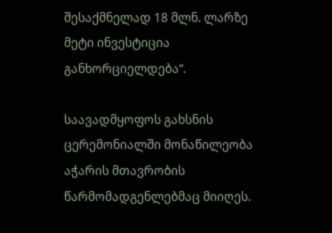შესაქმნელად 18 მლნ. ლარზე მეტი ინვესტიცია განხორციელდება“.

საავადმყოფოს გახსნის ცერემონიალში მონაწილეობა აჭარის მთავრობის წარმომადგენლებმაც მიიღეს.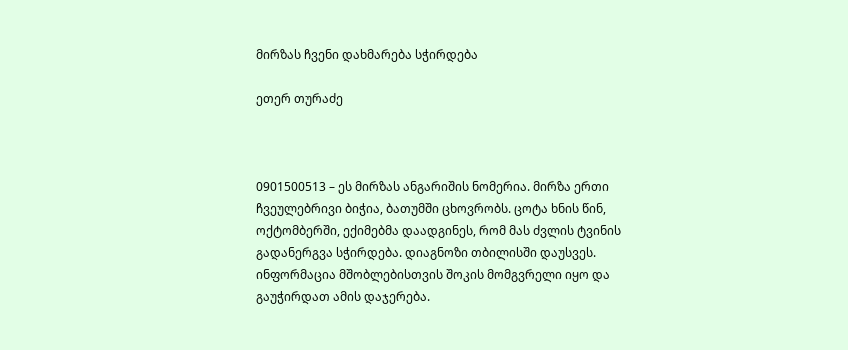მირზას ჩვენი დახმარება სჭირდება

ეთერ თურაძე



0901500513 – ეს მირზას ანგარიშის ნომერია. მირზა ერთი ჩვეულებრივი ბიჭია, ბათუმში ცხოვრობს. ცოტა ხნის წინ, ოქტომბერში, ექიმებმა დაადგინეს, რომ მას ძვლის ტვინის გადანერგვა სჭირდება. დიაგნოზი თბილისში დაუსვეს. ინფორმაცია მშობლებისთვის შოკის მომგვრელი იყო და გაუჭირდათ ამის დაჯერება.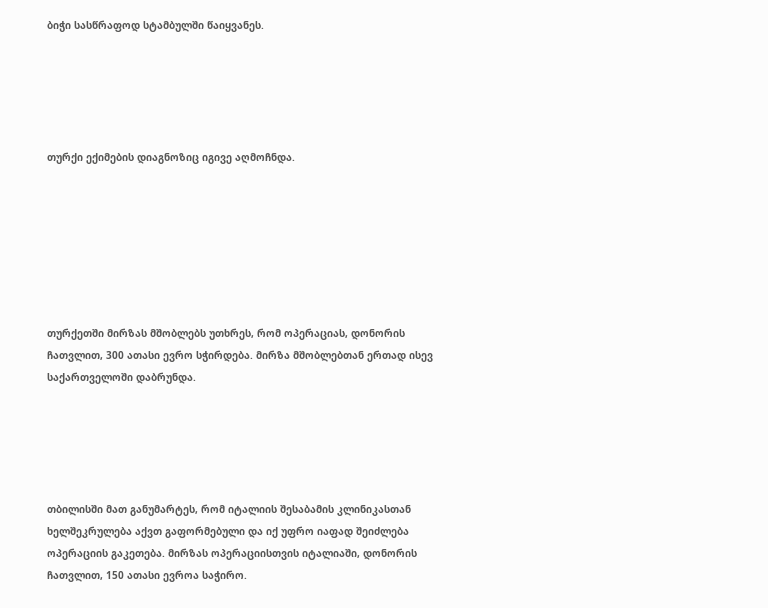ბიჭი სასწრაფოდ სტამბულში წაიყვანეს.





თურქი ექიმების დიაგნოზიც იგივე აღმოჩნდა.







თურქეთში მირზას მშობლებს უთხრეს, რომ ოპერაციას, დონორის ჩათვლით, 300 ათასი ევრო სჭირდება. მირზა მშობლებთან ერთად ისევ საქართველოში დაბრუნდა.





თბილისში მათ განუმარტეს, რომ იტალიის შესაბამის კლინიკასთან ხელშეკრულება აქვთ გაფორმებული და იქ უფრო იაფად შეიძლება ოპერაციის გაკეთება. მირზას ოპერაციისთვის იტალიაში, დონორის ჩათვლით, 150 ათასი ევროა საჭირო.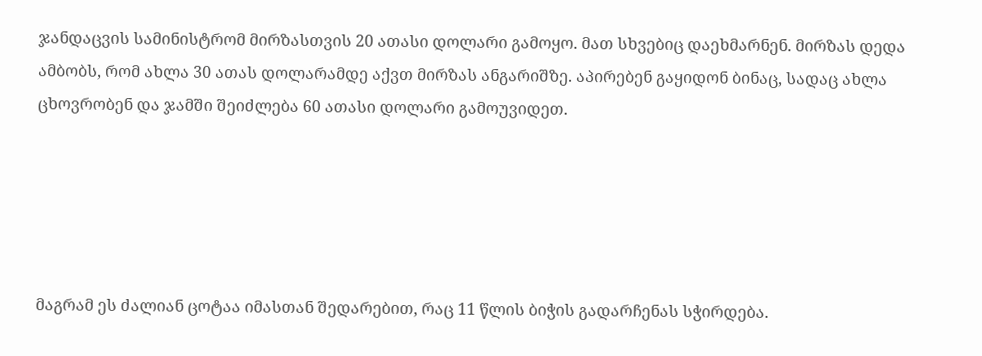ჯანდაცვის სამინისტრომ მირზასთვის 20 ათასი დოლარი გამოყო. მათ სხვებიც დაეხმარნენ. მირზას დედა ამბობს, რომ ახლა 30 ათას დოლარამდე აქვთ მირზას ანგარიშზე. აპირებენ გაყიდონ ბინაც, სადაც ახლა ცხოვრობენ და ჯამში შეიძლება 60 ათასი დოლარი გამოუვიდეთ.





მაგრამ ეს ძალიან ცოტაა იმასთან შედარებით, რაც 11 წლის ბიჭის გადარჩენას სჭირდება.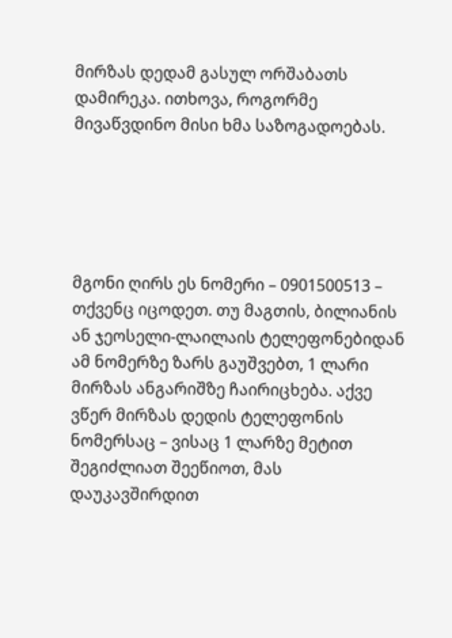მირზას დედამ გასულ ორშაბათს დამირეკა. ითხოვა, როგორმე მივაწვდინო მისი ხმა საზოგადოებას.





მგონი ღირს ეს ნომერი – 0901500513 – თქვენც იცოდეთ. თუ მაგთის, ბილიანის ან ჯეოსელი-ლაილაის ტელეფონებიდან ამ ნომერზე ზარს გაუშვებთ, 1 ლარი მირზას ანგარიშზე ჩაირიცხება. აქვე ვწერ მირზას დედის ტელეფონის ნომერსაც – ვისაც 1 ლარზე მეტით შეგიძლიათ შეეწიოთ, მას დაუკავშირდით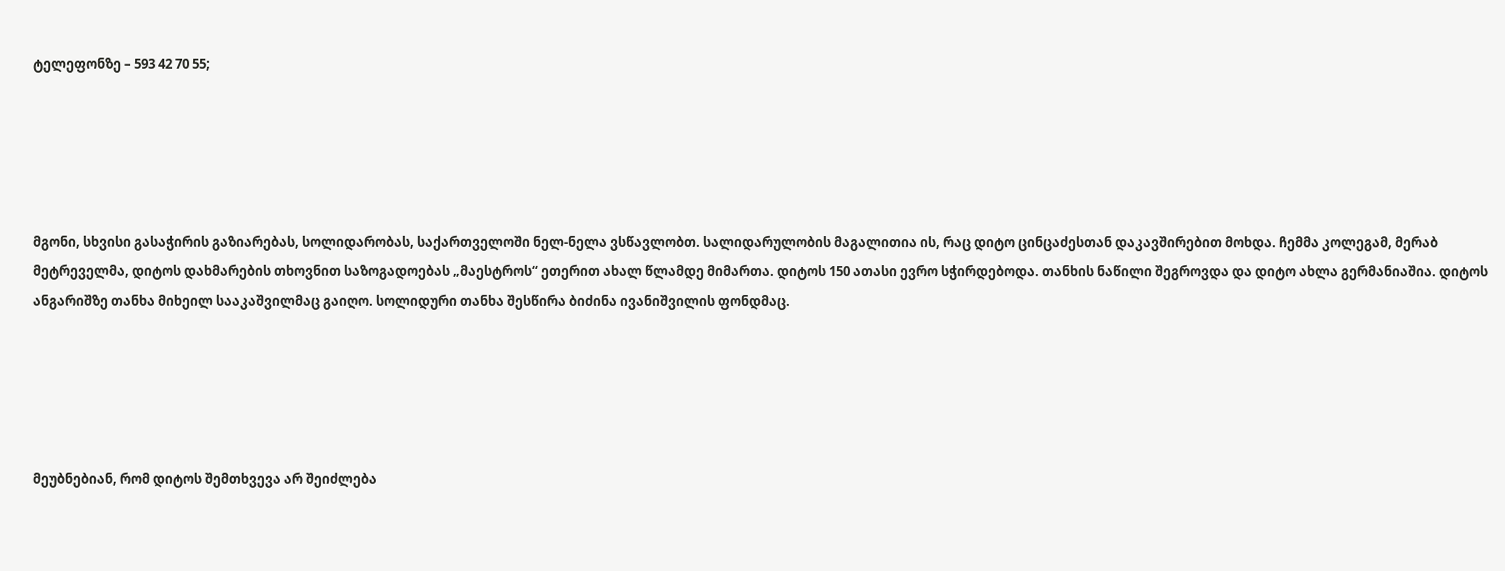ტელეფონზე – 593 42 70 55;





მგონი, სხვისი გასაჭირის გაზიარებას, სოლიდარობას, საქართველოში ნელ-ნელა ვსწავლობთ. სალიდარულობის მაგალითია ის, რაც დიტო ცინცაძესთან დაკავშირებით მოხდა. ჩემმა კოლეგამ, მერაბ მეტრეველმა, დიტოს დახმარების თხოვნით საზოგადოებას „მაესტროს“ ეთერით ახალ წლამდე მიმართა. დიტოს 150 ათასი ევრო სჭირდებოდა. თანხის ნაწილი შეგროვდა და დიტო ახლა გერმანიაშია. დიტოს ანგარიშზე თანხა მიხეილ სააკაშვილმაც გაიღო. სოლიდური თანხა შესწირა ბიძინა ივანიშვილის ფონდმაც.





მეუბნებიან, რომ დიტოს შემთხვევა არ შეიძლება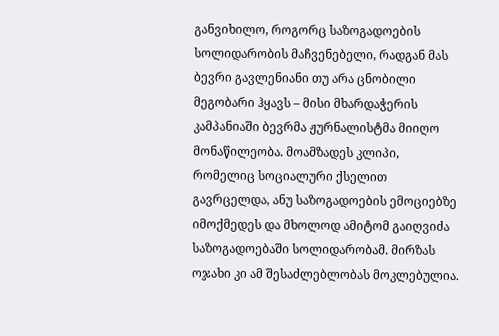განვიხილო, როგორც საზოგადოების სოლიდარობის მაჩვენებელი, რადგან მას ბევრი გავლენიანი თუ არა ცნობილი მეგობარი ჰყავს – მისი მხარდაჭერის კამპანიაში ბევრმა ჟურნალისტმა მიიღო მონაწილეობა. მოამზადეს კლიპი, რომელიც სოციალური ქსელით გავრცელდა, ანუ საზოგადოების ემოციებზე იმოქმედეს და მხოლოდ ამიტომ გაიღვიძა საზოგადოებაში სოლიდარობამ. მირზას ოჯახი კი ამ შესაძლებლობას მოკლებულია.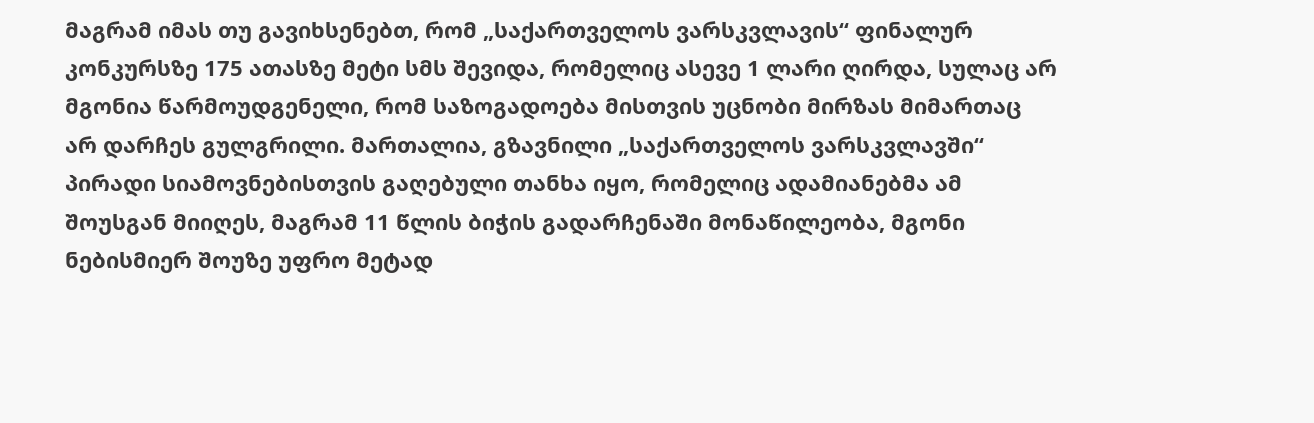მაგრამ იმას თუ გავიხსენებთ, რომ „საქართველოს ვარსკვლავის“ ფინალურ კონკურსზე 175 ათასზე მეტი სმს შევიდა, რომელიც ასევე 1 ლარი ღირდა, სულაც არ მგონია წარმოუდგენელი, რომ საზოგადოება მისთვის უცნობი მირზას მიმართაც არ დარჩეს გულგრილი. მართალია, გზავნილი „საქართველოს ვარსკვლავში“ პირადი სიამოვნებისთვის გაღებული თანხა იყო, რომელიც ადამიანებმა ამ შოუსგან მიიღეს, მაგრამ 11 წლის ბიჭის გადარჩენაში მონაწილეობა, მგონი ნებისმიერ შოუზე უფრო მეტად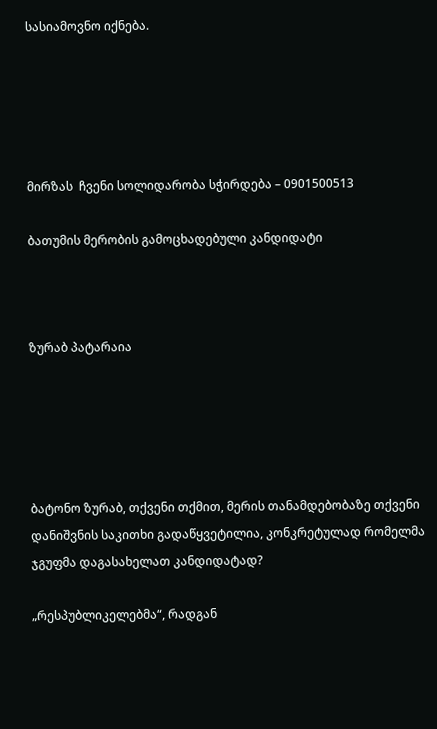სასიამოვნო იქნება.





მირზას  ჩვენი სოლიდარობა სჭირდება – 0901500513

ბათუმის მერობის გამოცხადებული კანდიდატი



ზურაბ პატარაია





ბატონო ზურაბ, თქვენი თქმით, მერის თანამდებობაზე თქვენი დანიშვნის საკითხი გადაწყვეტილია, კონკრეტულად რომელმა ჯგუფმა დაგასახელათ კანდიდატად?

„რესპუბლიკელებმა“, რადგან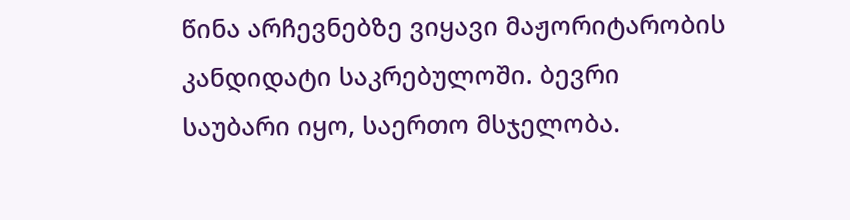წინა არჩევნებზე ვიყავი მაჟორიტარობის კანდიდატი საკრებულოში. ბევრი საუბარი იყო, საერთო მსჯელობა.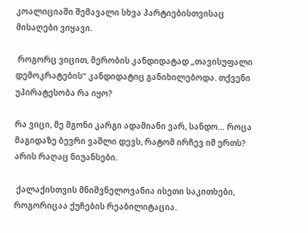კოალიციაში შემავალი სხვა პარტიებისთვისაც მისაღები ვიყავი.

 როგორც ვიცით, მერობის კანდიდატად „თავისუფალი დემოკრატების“ კანდიდატიც განიხილებოდა. თქვენი უპირატესობა რა იყო?

რა ვიცი, მე მგონი კარგი ადამიანი ვარ, სანდო… როცა მაგიდაზე ბევრი ვაშლი დევს, რატომ ირჩევ იმ ერთს? არის რაღაც ნიუანსები.

 ქალაქისთვის მნიშვნელოვანია ისეთი საკითხები, როგორიცაა ქუჩების რეაბილიტაცია.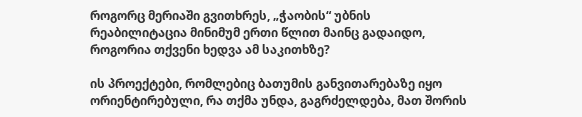როგორც მერიაში გვითხრეს, „ჭაობის“ უბნის რეაბილიტაცია მინიმუმ ერთი წლით მაინც გადაიდო, როგორია თქვენი ხედვა ამ საკითხზე?

ის პროექტები, რომლებიც ბათუმის განვითარებაზე იყო ორიენტირებული, რა თქმა უნდა, გაგრძელდება, მათ შორის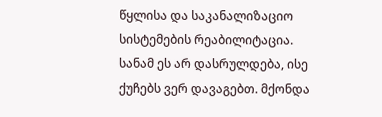წყლისა და საკანალიზაციო სისტემების რეაბილიტაცია. სანამ ეს არ დასრულდება, ისე ქუჩებს ვერ დავაგებთ. მქონდა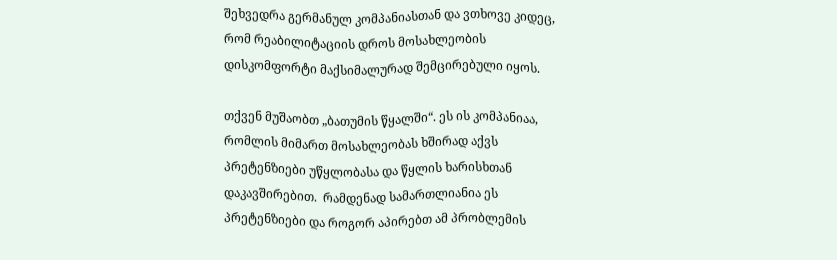შეხვედრა გერმანულ კომპანიასთან და ვთხოვე კიდეც, რომ რეაბილიტაციის დროს მოსახლეობის დისკომფორტი მაქსიმალურად შემცირებული იყოს.

თქვენ მუშაობთ „ბათუმის წყალში“. ეს ის კომპანიაა, რომლის მიმართ მოსახლეობას ხშირად აქვს პრეტენზიები უწყლობასა და წყლის ხარისხთან დაკავშირებით.  რამდენად სამართლიანია ეს პრეტენზიები და როგორ აპირებთ ამ პრობლემის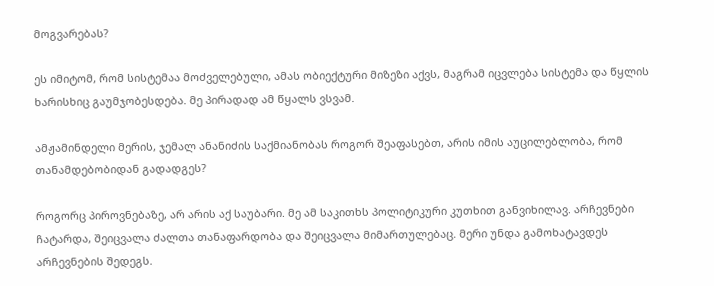მოგვარებას?

ეს იმიტომ, რომ სისტემაა მოძველებული, ამას ობიექტური მიზეზი აქვს, მაგრამ იცვლება სისტემა და წყლის ხარისხიც გაუმჯობესდება. მე პირადად ამ წყალს ვსვამ.

ამჟამინდელი მერის, ჯემალ ანანიძის საქმიანობას როგორ შეაფასებთ, არის იმის აუცილებლობა, რომ თანამდებობიდან გადადგეს?

როგორც პიროვნებაზე, არ არის აქ საუბარი. მე ამ საკითხს პოლიტიკური კუთხით განვიხილავ. არჩევნები ჩატარდა, შეიცვალა ძალთა თანაფარდობა და შეიცვალა მიმართულებაც. მერი უნდა გამოხატავდეს არჩევნების შედეგს.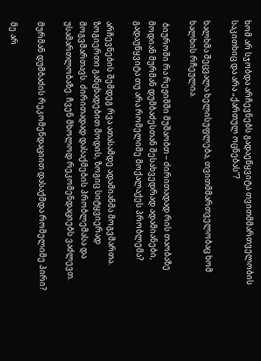ხომ არ სჯობდა არჩევნებს გადაეწყვიტა თვითმმართველობის საკითხიც და არა „ქართულ ოცნებას“?

ხალხმა შეცვალა ხელისუფლება, თვითმმართველობაც ხომ ხალხის რჩეულია.

 ბიუროში რა რეჟიმში მუშაობთ – ძირითადად რის თაობაზე მოდიან მურმან დუმბაძესთან შესახვედრად ადამიანები, გადაუწყვიტა თუ არა რომელიმე მოქალაქეს პრობლემა?

არჩევნების შემდეგ რვა ათასამდე ადამიანმა მოგვმართა. ზოგიერთი განცხადებით მოდის, ზოგიც სიტყვიერად მოგვმართავს. ძირითადად დასაქმების პრობლემასა და უსამართლობაზე. ჩვენ მხოლოდ რეკომენდაციებს ვაძლევთ.

მურმან დუმბაძის რეკომენდაციით დასაქმდა რომელიმე პირი?

მე არ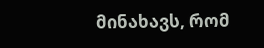მინახავს, რომ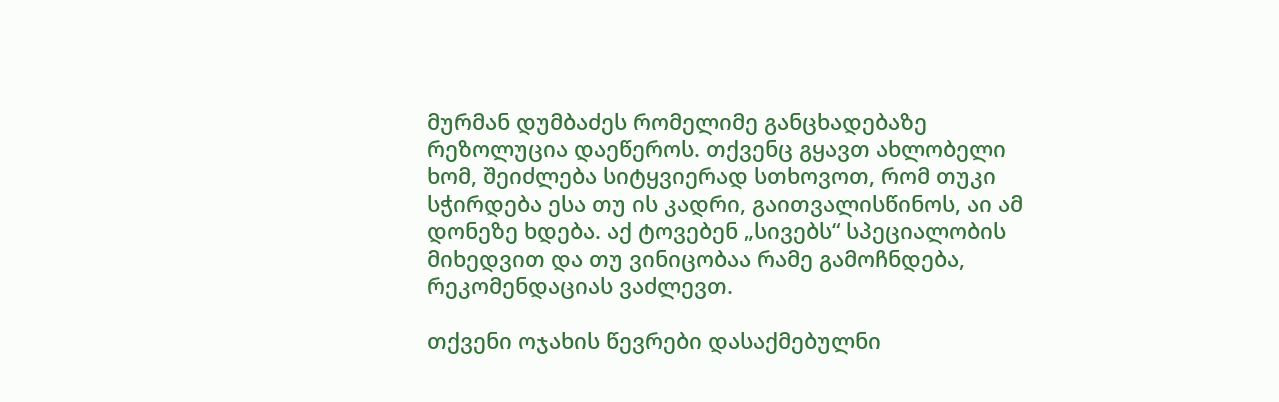მურმან დუმბაძეს რომელიმე განცხადებაზე რეზოლუცია დაეწეროს. თქვენც გყავთ ახლობელი ხომ, შეიძლება სიტყვიერად სთხოვოთ, რომ თუკი სჭირდება ესა თუ ის კადრი, გაითვალისწინოს, აი ამ დონეზე ხდება. აქ ტოვებენ „სივებს“ სპეციალობის მიხედვით და თუ ვინიცობაა რამე გამოჩნდება, რეკომენდაციას ვაძლევთ.

თქვენი ოჯახის წევრები დასაქმებულნი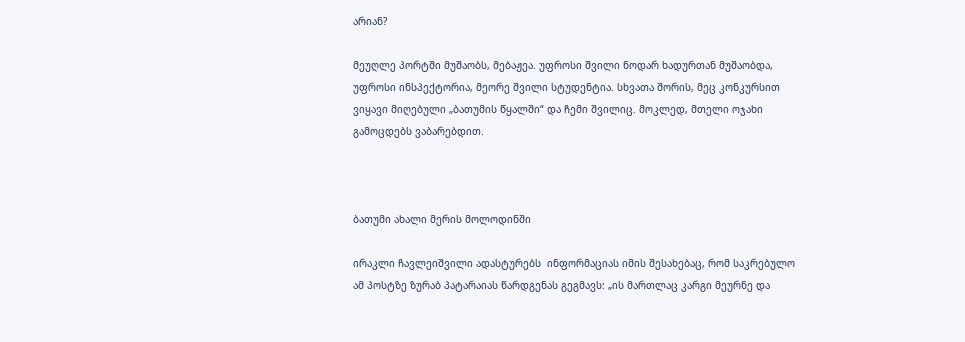არიან?

მეუღლე პორტში მუშაობს, მებაჟეა. უფროსი შვილი ნოდარ ხადურთან მუშაობდა, უფროსი ინსპექტორია, მეორე შვილი სტუდენტია. სხვათა შორის, მეც კონკურსით ვიყავი მიღებული „ბათუმის წყალში“ და ჩემი შვილიც. მოკლედ, მთელი ოჯახი გამოცდებს ვაბარებდით.



ბათუმი ახალი მერის მოლოდინში

ირაკლი ჩავლეიშვილი ადასტურებს  ინფორმაციას იმის შესახებაც, რომ საკრებულო ამ პოსტზე ზურაბ პატარაიას წარდგენას გეგმავს: „ის მართლაც კარგი მეურნე და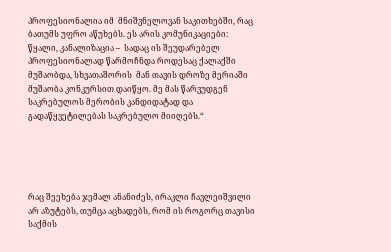პროფესიონალია იმ  მნიშვნელოვან საკითხებში, რაც ბათუმს უფრო აწუხებს. ეს არის კომუნიკაციები: წყალი, კანალიზაცია –  სადაც ის შეუდარებელ პროფესიონალად წარმოჩნდა როდესაც ქალაქში მუშაობდა, სხვათაშორის  მან თავის დროზე მერიაში მუშაობა კონკურსით დაიწყო. მე მას წარვუდგენ საკრებულოს მერობის კანდიდატად და  გადაწყვეტილებას საკრებულო მიიღებს.“





რაც შეეხება ჯემალ ანანიძეს, ირაკლი ჩავლეიშვილი არ აზუტებს, თუმცა აცხადებს, რომ ის როგორც თავისი საქმის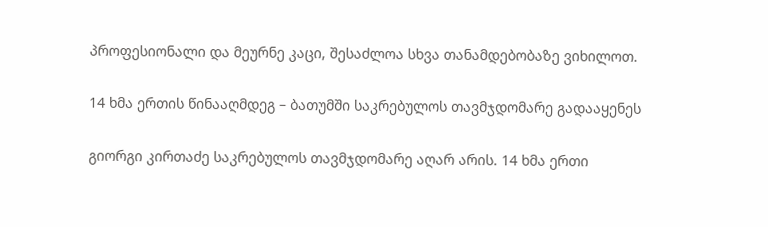პროფესიონალი და მეურნე კაცი, შესაძლოა სხვა თანამდებობაზე ვიხილოთ.

14 ხმა ერთის წინააღმდეგ – ბათუმში საკრებულოს თავმჯდომარე გადააყენეს

გიორგი კირთაძე საკრებულოს თავმჯდომარე აღარ არის. 14 ხმა ერთი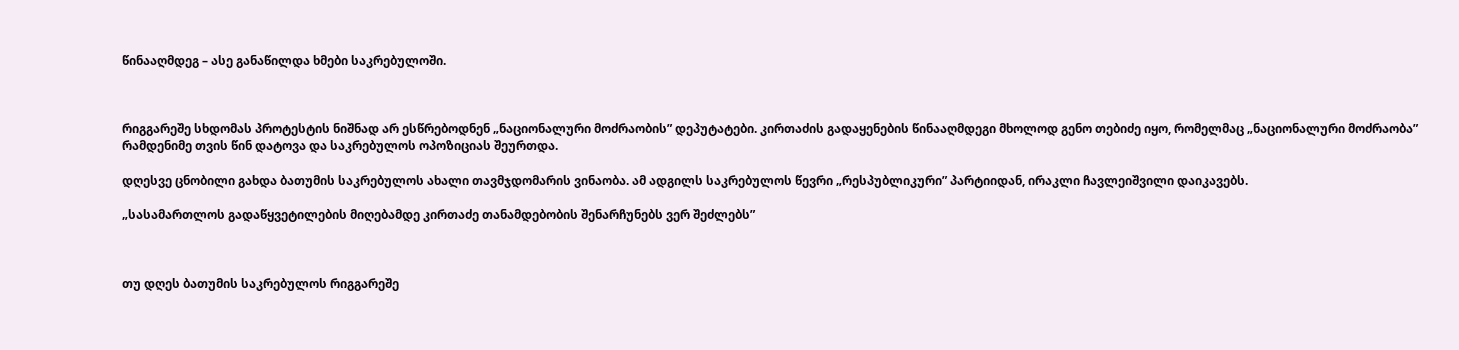წინააღმდეგ – ასე განაწილდა ხმები საკრებულოში.



რიგგარეშე სხდომას პროტესტის ნიშნად არ ესწრებოდნენ „ნაციონალური მოძრაობის” დეპუტატები. კირთაძის გადაყენების წინააღმდეგი მხოლოდ გენო თებიძე იყო, რომელმაც „ნაციონალური მოძრაობა” რამდენიმე თვის წინ დატოვა და საკრებულოს ოპოზიციას შეურთდა.

დღესვე ცნობილი გახდა ბათუმის საკრებულოს ახალი თავმჯდომარის ვინაობა. ამ ადგილს საკრებულოს წევრი „რესპუბლიკური” პარტიიდან, ირაკლი ჩავლეიშვილი დაიკავებს.

„სასამართლოს გადაწყვეტილების მიღებამდე კირთაძე თანამდებობის შენარჩუნებს ვერ შეძლებს”



თუ დღეს ბათუმის საკრებულოს რიგგარეშე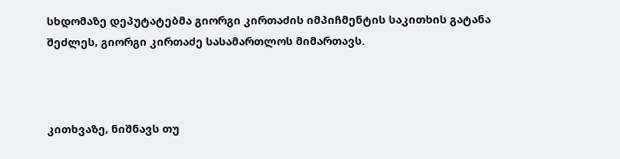სხდომაზე დეპუტატებმა გიორგი კირთაძის იმპიჩმენტის საკითხის გატანა შეძლეს, გიორგი კირთაძე სასამართლოს მიმართავს.



კითხვაზე, ნიშნავს თუ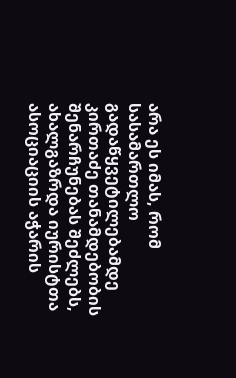არა ეს იმას, რომ  სასამართლო გადაწყვეტილებამდე კირთაძე თანამდებობის შენარჩუნებას შეძლებს, ახალგაზრდა იურისტთა ასოციაციის აჭარის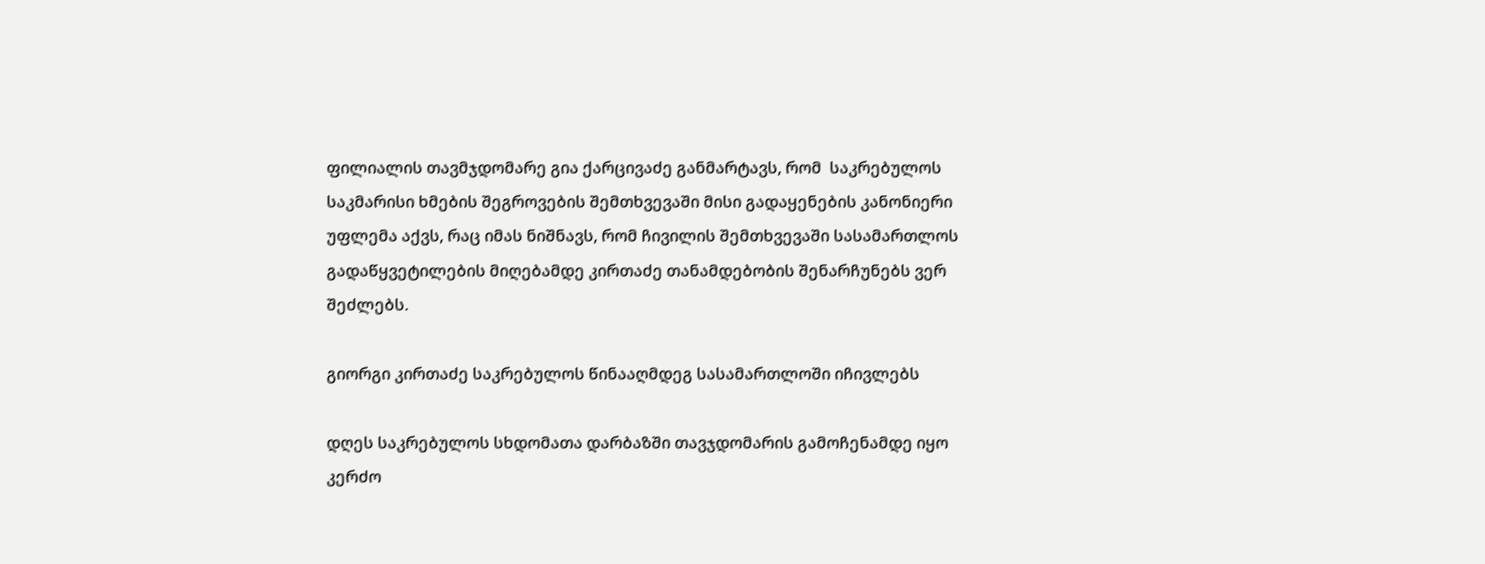ფილიალის თავმჯდომარე გია ქარცივაძე განმარტავს, რომ  საკრებულოს საკმარისი ხმების შეგროვების შემთხვევაში მისი გადაყენების კანონიერი უფლემა აქვს, რაც იმას ნიშნავს, რომ ჩივილის შემთხვევაში სასამართლოს გადაწყვეტილების მიღებამდე კირთაძე თანამდებობის შენარჩუნებს ვერ შეძლებს.

გიორგი კირთაძე საკრებულოს წინააღმდეგ სასამართლოში იჩივლებს

დღეს საკრებულოს სხდომათა დარბაზში თავჯდომარის გამოჩენამდე იყო კერძო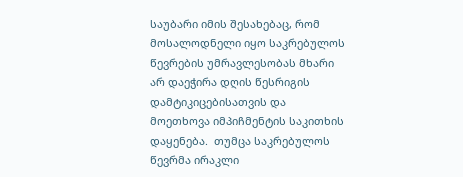საუბარი იმის შესახებაც, რომ მოსალოდნელი იყო საკრებულოს წევრების უმრავლესობას მხარი არ დაეჭირა დღის წესრიგის დამტიკიცებისათვის და მოეთხოვა იმპიჩმენტის საკითხის დაყენება.  თუმცა საკრებულოს წევრმა ირაკლი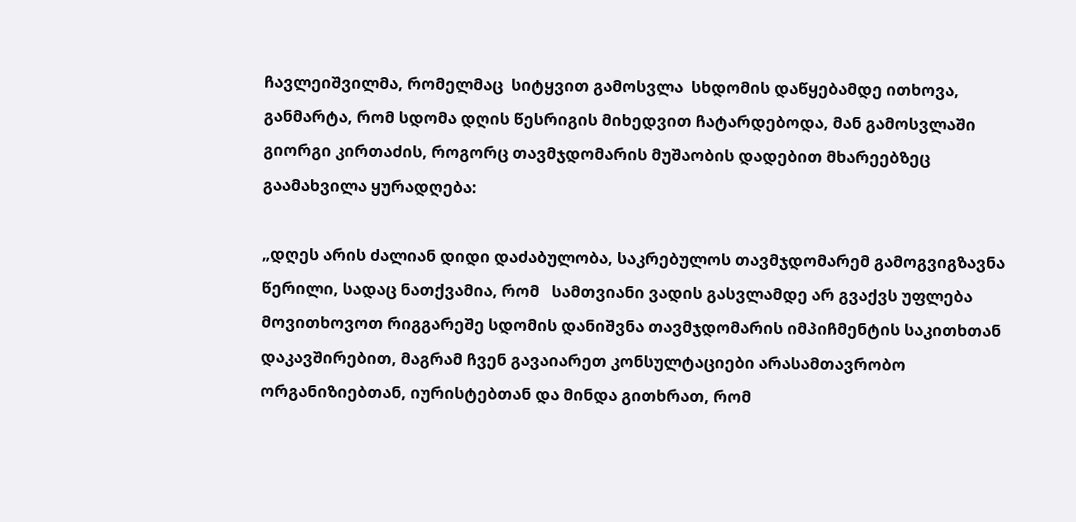ჩავლეიშვილმა, რომელმაც  სიტყვით გამოსვლა  სხდომის დაწყებამდე ითხოვა, განმარტა, რომ სდომა დღის წესრიგის მიხედვით ჩატარდებოდა, მან გამოსვლაში გიორგი კირთაძის, როგორც თავმჯდომარის მუშაობის დადებით მხარეებზეც გაამახვილა ყურადღება:

„დღეს არის ძალიან დიდი დაძაბულობა, საკრებულოს თავმჯდომარემ გამოგვიგზავნა წერილი, სადაც ნათქვამია, რომ   სამთვიანი ვადის გასვლამდე არ გვაქვს უფლება მოვითხოვოთ რიგგარეშე სდომის დანიშვნა თავმჯდომარის იმპიჩმენტის საკითხთან დაკავშირებით, მაგრამ ჩვენ გავაიარეთ კონსულტაციები არასამთავრობო ორგანიზიებთან, იურისტებთან და მინდა გითხრათ, რომ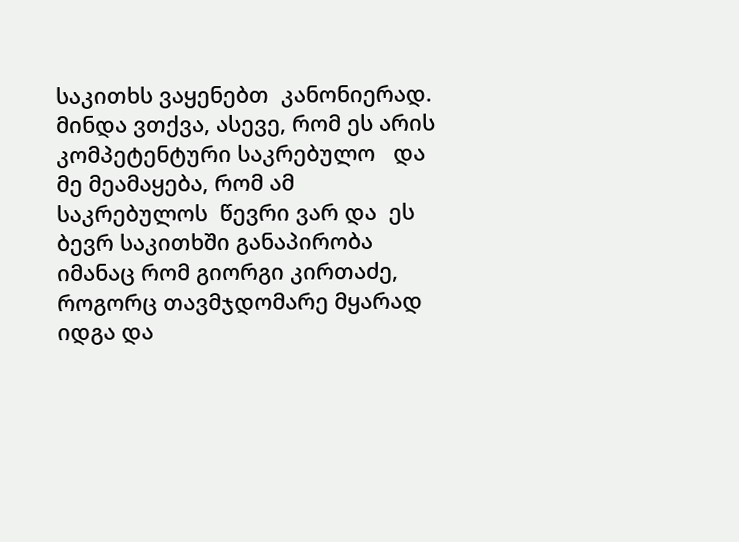საკითხს ვაყენებთ  კანონიერად.  მინდა ვთქვა, ასევე, რომ ეს არის კომპეტენტური საკრებულო   და მე მეამაყება, რომ ამ საკრებულოს  წევრი ვარ და  ეს ბევრ საკითხში განაპირობა იმანაც რომ გიორგი კირთაძე, როგორც თავმჯდომარე მყარად იდგა და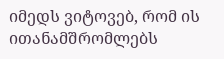იმედს ვიტოვებ, რომ ის ითანამშრომლებს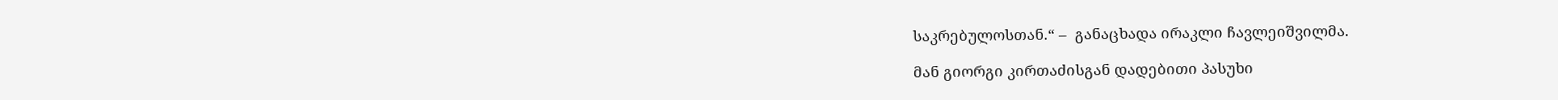საკრებულოსთან.“ –  განაცხადა ირაკლი ჩავლეიშვილმა.

მან გიორგი კირთაძისგან დადებითი პასუხი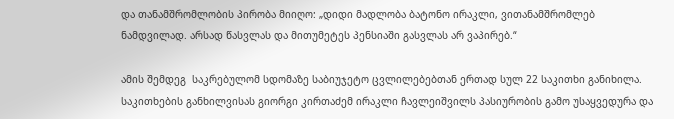და თანამშრომლობის პირობა მიიღო: „დიდი მადლობა ბატონო ირაკლი, ვითანამშრომლებ ნამდვილად. არსად წასვლას და მითუმეტეს პენსიაში გასვლას არ ვაპირებ.“

ამის შემდეგ  საკრებულომ სდომაზე საბიუჯეტო ცვლილებებთან ერთად სულ 22 საკითხი განიხილა. საკითხების განხილვისას გიორგი კირთაძემ ირაკლი ჩავლეიშვილს პასიურობის გამო უსაყვედურა და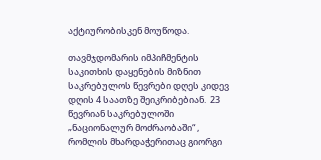აქტიურობისკენ მოუწოდა.

თავმჯდომარის იმპიჩმენტის საკითხის დაყენების მიზნით  საკრებულოს წევრები დღეს კიდევ  დღის 4 საათზე შეიკრიბებიან.  23 წევრიან საკრებულოში „ნაციონალურ მოძრაობაში“ , რომლის მხარდაჭერითაც გიორგი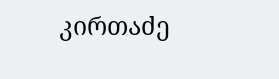კირთაძე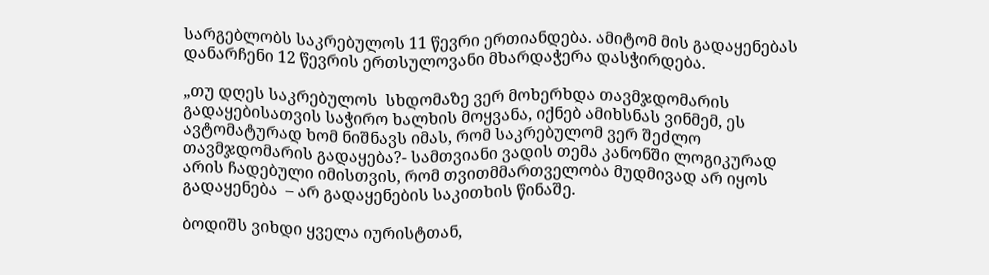სარგებლობს საკრებულოს 11 წევრი ერთიანდება. ამიტომ მის გადაყენებას დანარჩენი 12 წევრის ერთსულოვანი მხარდაჭერა დასჭირდება.

„თუ დღეს საკრებულოს  სხდომაზე ვერ მოხერხდა თავმჯდომარის გადაყებისათვის საჭირო ხალხის მოყვანა, იქნებ ამიხსნას ვინმემ, ეს  ავტომატურად ხომ ნიშნავს იმას, რომ საკრებულომ ვერ შეძლო თავმჯდომარის გადაყება?- სამთვიანი ვადის თემა კანონში ლოგიკურად არის ჩადებული იმისთვის, რომ თვითმმართველობა მუდმივად არ იყოს გადაყენება  – არ გადაყენების საკითხის წინაშე.

ბოდიშს ვიხდი ყველა იურისტთან,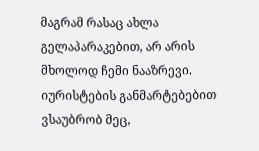მაგრამ რასაც ახლა გელაპარაკებით, არ არის მხოლოდ ჩემი ნააზრევი. იურისტების განმარტებებით ვსაუბრობ მეც,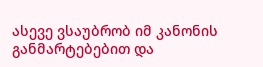ასევე ვსაუბრობ იმ კანონის განმარტებებით და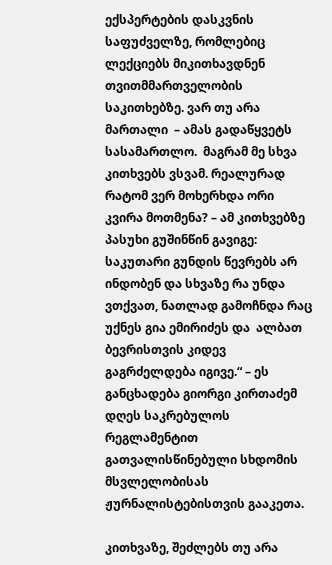ექსპერტების დასკვნის საფუძველზე, რომლებიც ლექციებს მიკითხავდნენ თვითმმართველობის საკითხებზე. ვარ თუ არა  მართალი  – ამას გადაწყვეტს სასამართლო.  მაგრამ მე სხვა კითხვებს ვსვამ. რეალურად რატომ ვერ მოხერხდა ორი კვირა მოთმენა? – ამ კითხვებზე პასუხი გუშინწინ გავიგე:  საკუთარი გუნდის წევრებს არ ინდობენ და სხვაზე რა უნდა ვთქვათ, ნათლად გამოჩნდა რაც უქნეს გია ემირიძეს და  ალბათ ბევრისთვის კიდევ გაგრძელდება იგივე.“ – ეს განცხადება გიორგი კირთაძემ დღეს საკრებულოს რეგლამენტით გათვალისწინებული სხდომის მსვლელობისას ჟურნალისტებისთვის გააკეთა.

კითხვაზე, შეძლებს თუ არა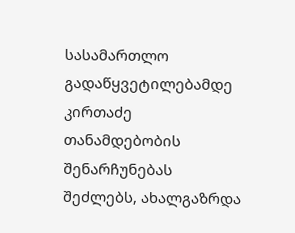სასამართლო გადაწყვეტილებამდე კირთაძე თანამდებობის შენარჩუნებას შეძლებს, ახალგაზრდა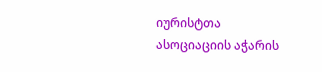იურისტთა ასოციაციის აჭარის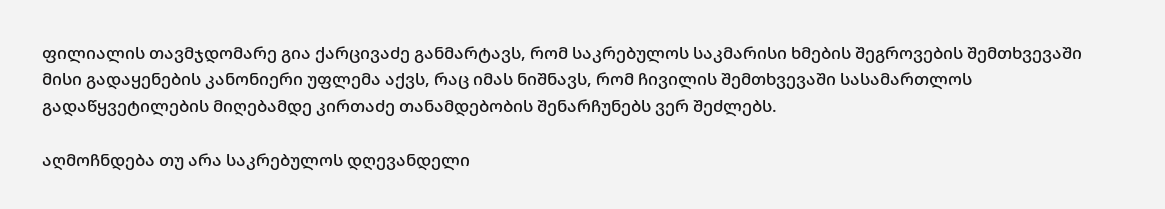ფილიალის თავმჯდომარე გია ქარცივაძე განმარტავს, რომ საკრებულოს საკმარისი ხმების შეგროვების შემთხვევაში მისი გადაყენების კანონიერი უფლემა აქვს, რაც იმას ნიშნავს, რომ ჩივილის შემთხვევაში სასამართლოს გადაწყვეტილების მიღებამდე კირთაძე თანამდებობის შენარჩუნებს ვერ შეძლებს.

აღმოჩნდება თუ არა საკრებულოს დღევანდელი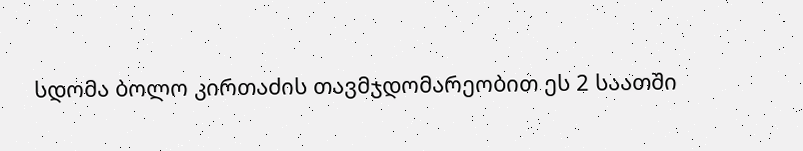სდომა ბოლო კირთაძის თავმჯდომარეობით ეს 2 საათში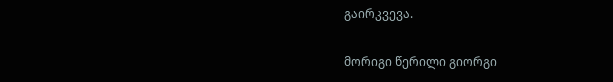გაირკვევა.

მორიგი წერილი გიორგი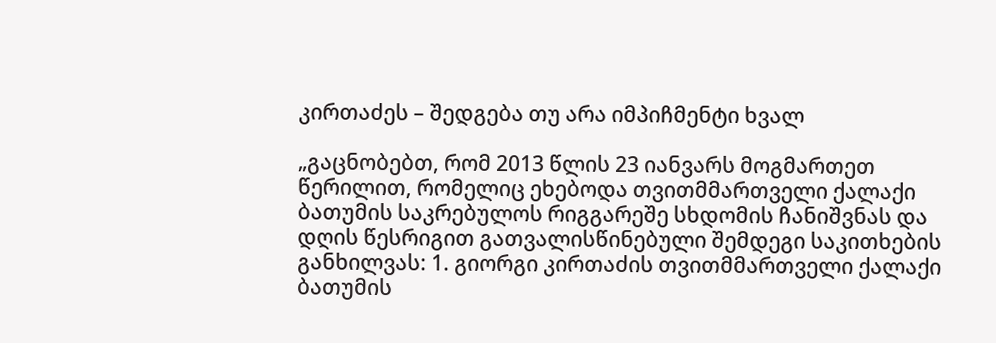კირთაძეს – შედგება თუ არა იმპიჩმენტი ხვალ

„გაცნობებთ, რომ 2013 წლის 23 იანვარს მოგმართეთ წერილით, რომელიც ეხებოდა თვითმმართველი ქალაქი ბათუმის საკრებულოს რიგგარეშე სხდომის ჩანიშვნას და დღის წესრიგით გათვალისწინებული შემდეგი საკითხების განხილვას: 1. გიორგი კირთაძის თვითმმართველი ქალაქი ბათუმის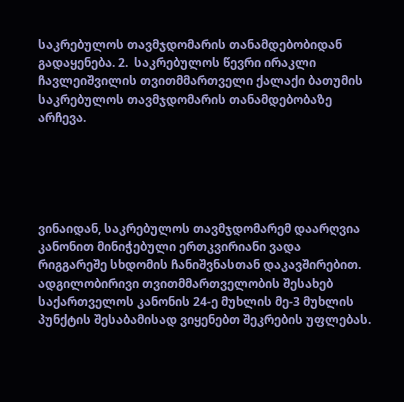საკრებულოს თავმჯდომარის თანამდებობიდან გადაყენება. 2.  საკრებულოს წევრი ირაკლი ჩავლეიშვილის თვითმმართველი ქალაქი ბათუმის საკრებულოს თავმჯდომარის თანამდებობაზე არჩევა.





ვინაიდან, საკრებულოს თავმჯდომარემ დაარღვია კანონით მინიჭებული ერთკვირიანი ვადა რიგგარეშე სხდომის ჩანიშვნასთან დაკავშირებით. ადგილობირივი თვითმმართველობის შესახებ საქართველოს კანონის 24-ე მუხლის მე-3 მუხლის პუნქტის შესაბამისად ვიყენებთ შეკრების უფლებას.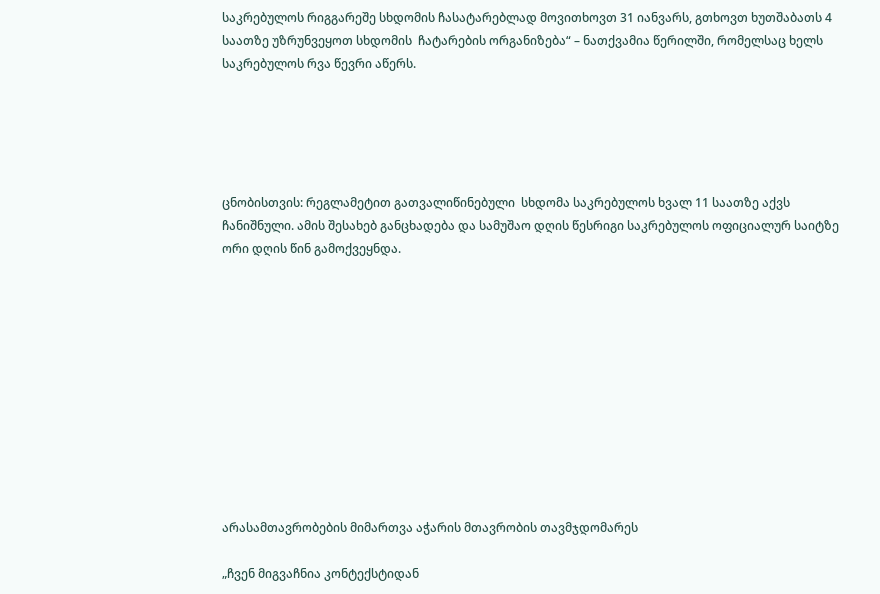საკრებულოს რიგგარეშე სხდომის ჩასატარებლად მოვითხოვთ 31 იანვარს, გთხოვთ ხუთშაბათს 4 საათზე უზრუნვეყოთ სხდომის  ჩატარების ორგანიზება“ – ნათქვამია წერილში, რომელსაც ხელს  საკრებულოს რვა წევრი აწერს.





ცნობისთვის: რეგლამეტით გათვალიწინებული  სხდომა საკრებულოს ხვალ 11 საათზე აქვს ჩანიშნული. ამის შესახებ განცხადება და სამუშაო დღის წესრიგი საკრებულოს ოფიციალურ საიტზე ორი დღის წინ გამოქვეყნდა.











არასამთავრობების მიმართვა აჭარის მთავრობის თავმჯდომარეს

„ჩვენ მიგვაჩნია კონტექსტიდან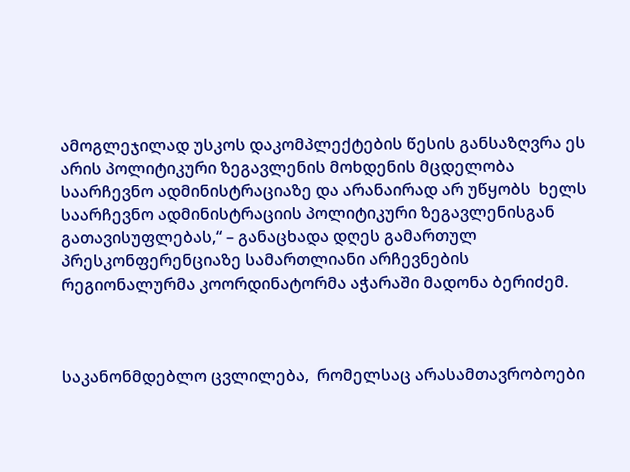ამოგლეჯილად უსკოს დაკომპლექტების წესის განსაზღვრა ეს არის პოლიტიკური ზეგავლენის მოხდენის მცდელობა საარჩევნო ადმინისტრაციაზე და არანაირად არ უწყობს  ხელს საარჩევნო ადმინისტრაციის პოლიტიკური ზეგავლენისგან გათავისუფლებას,“ – განაცხადა დღეს გამართულ პრესკონფერენციაზე სამართლიანი არჩევნების რეგიონალურმა კოორდინატორმა აჭარაში მადონა ბერიძემ.



საკანონმდებლო ცვლილება,  რომელსაც არასამთავრობოები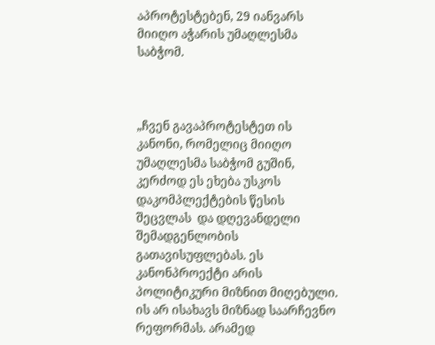აპროტესტებენ, 29 იანვარს მიიღო აჭარის უმაღლესმა საბჭომ.



„ჩვენ გავაპროტესტეთ ის კანონი, რომელიც მიიღო უმაღლესმა საბჭომ გუშინ, კერძოდ ეს ეხება უსკოს დაკომპლექტების წესის შეცვლას  და დღევანდელი შემადგენლობის გათავისუფლებას. ეს კანონპროექტი არის პოლიტიკური მიზნით მიღებული. ის არ ისახავს მიზნად საარჩევნო რეფორმას. არამედ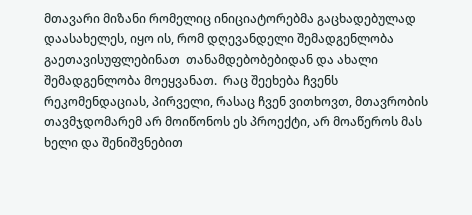მთავარი მიზანი რომელიც ინიციატორებმა გაცხადებულად დაასახელეს, იყო ის, რომ დღევანდელი შემადგენლობა  გაეთავისუფლებინათ  თანამდებობებიდან და ახალი შემადგენლობა მოეყვანათ.  რაც შეეხება ჩვენს რეკომენდაციას, პირველი, რასაც ჩვენ ვითხოვთ, მთავრობის თავმჯდომარემ არ მოიწონოს ეს პროექტი, არ მოაწეროს მას ხელი და შენიშვნებით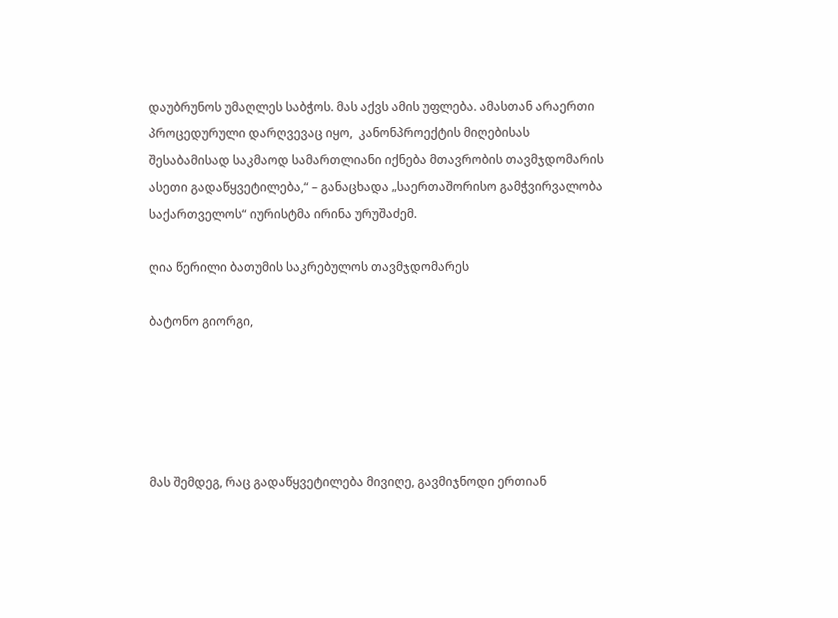დაუბრუნოს უმაღლეს საბჭოს. მას აქვს ამის უფლება. ამასთან არაერთი პროცედურული დარღვევაც იყო,  კანონპროექტის მიღებისას შესაბამისად საკმაოდ სამართლიანი იქნება მთავრობის თავმჯდომარის ასეთი გადაწყვეტილება,“ – განაცხადა „საერთაშორისო გამჭვირვალობა საქართველოს“ იურისტმა ირინა ურუშაძემ.

ღია წერილი ბათუმის საკრებულოს თავმჯდომარეს

ბატონო გიორგი,





მას შემდეგ, რაც გადაწყვეტილება მივიღე, გავმიჯნოდი ერთიან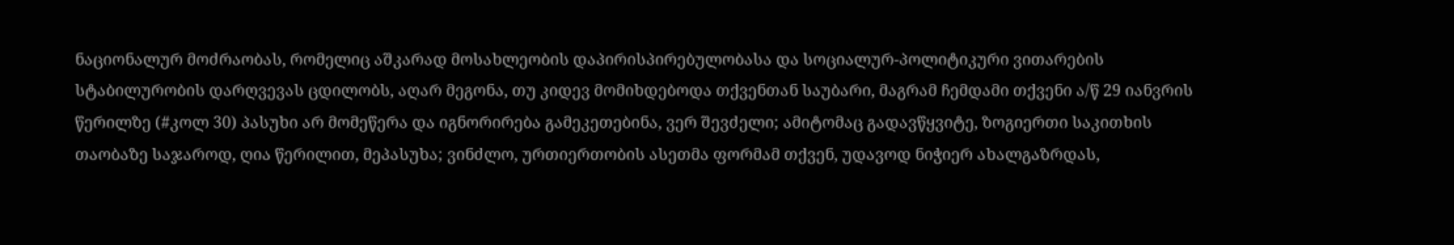ნაციონალურ მოძრაობას, რომელიც აშკარად მოსახლეობის დაპირისპირებულობასა და სოციალურ-პოლიტიკური ვითარების სტაბილურობის დარღვევას ცდილობს, აღარ მეგონა, თუ კიდევ მომიხდებოდა თქვენთან საუბარი, მაგრამ ჩემდამი თქვენი ა/წ 29 იანვრის წერილზე (#კოლ 30) პასუხი არ მომეწერა და იგნორირება გამეკეთებინა, ვერ შევძელი; ამიტომაც გადავწყვიტე, ზოგიერთი საკითხის თაობაზე საჯაროდ, ღია წერილით, მეპასუხა; ვინძლო, ურთიერთობის ასეთმა ფორმამ თქვენ, უდავოდ ნიჭიერ ახალგაზრდას,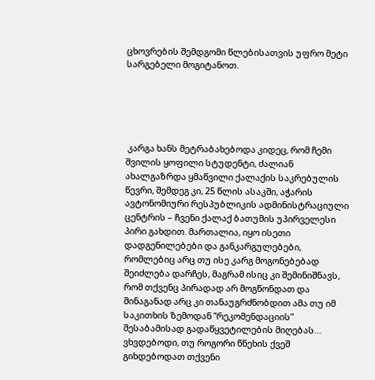ცხოვრების შემდგომი წლებისათვის უფრო მეტი სარგებელი მოგიტანოთ.





 კარგა ხანს მეტრაბახებოდა კიდეც, რომ ჩემი შვილის ყოფილი სტუდენტი, ძალიან ახალგაზრდა ყმაწვილი ქალაქის საკრებულის წევრი, შემდეგ კი, 25 წლის ასაკში, აჭარის ავტონომიური რესპუბლიკის ადმინისტრაციული ცენტრის – ჩვენი ქალაქ ბათუმის უპირველესი პირი გახდით. მართალია, იყო ისეთი დადგენილებები და განკარგულებები, რომლებიც არც თუ ისე კარგ მოგონებებად შეიძლება დარჩეს, მაგრამ ისიც კი შემინიშნავს, რომ თქვენც პირადად არ მოგწონდათ და შინაგანად არც კი თანაუგრძნობდით ამა თუ იმ საკითხის ზემოდან “რეკომენდაციის” შესაბამისად გადაწყვეტილების მიღებას… ვხვდებოდი, თუ როგორი წნეხის ქვეშ გიხდებოდათ თქვენი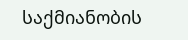საქმიანობის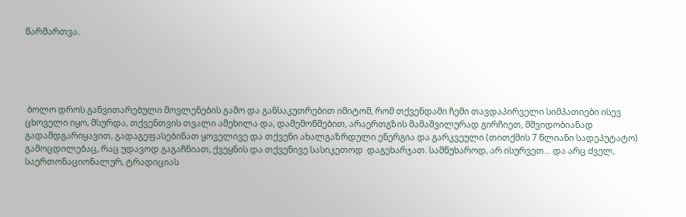წარმართვა.





 ბოლო დროს განვითარებული მოვლენების გამო და განსაკუთრებით იმიტომ, რომ თქვენდამი ჩემი თავდაპირველი სიმპათიები ისევ ცხოველი იყო, მსურდა, თქვენთვის თვალი ამეხილა და, დამემოწმებით, არაერთგზის მამაშვილურად გირჩიეთ, მშვიდობიანად გადამდგარიყავით, გადაგეფასებინათ ყოველივე და თქვენი ახალგაზრდული ენერგია და გარკვეული (თითქმის 7 წლიანი სადეპუტატო) გამოცდილებაც, რაც უდავოდ გაგაჩნიათ, ქვეყნის და თქვენივე სასიკეთოდ  დაგეხარჯათ. სამწუხაროდ, არ ისურვეთ… და არც ძველ, საერთონაციონალურ, ტრადიციას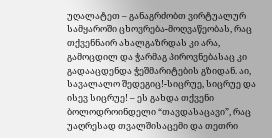უღალატეთ – განაგრძობთ ვირტუალურ სამყაროში ცხოვრება-მოღვაწეობას, რაც თქვენნაირ ახალგაზრდას კი არა, გამოცდილ და ჭარმაგ პიროვნებასაც კი გადააცდენდა ჭეშმარიტების გზიდან. აი, სავალალო შედეგიც!-სიცრუე, სიცრუე და ისევ სიცრუე! – ეს გახდა თქვენი ბოლოდროინდელი “თავდასაცავი”, რაც უაღრესად თვალშისაცემი და თეთრი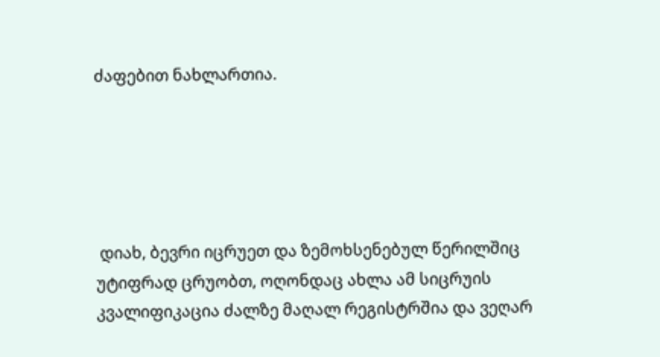ძაფებით ნახლართია.





 დიახ, ბევრი იცრუეთ და ზემოხსენებულ წერილშიც უტიფრად ცრუობთ, ოღონდაც ახლა ამ სიცრუის კვალიფიკაცია ძალზე მაღალ რეგისტრშია და ვეღარ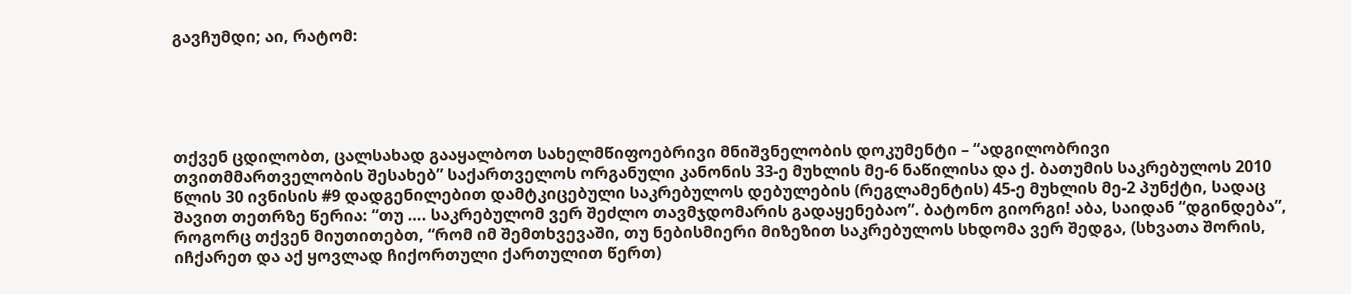გავჩუმდი; აი, რატომ:





თქვენ ცდილობთ, ცალსახად გააყალბოთ სახელმწიფოებრივი მნიშვნელობის დოკუმენტი – “ადგილობრივი თვითმმართველობის შესახებ” საქართველოს ორგანული კანონის 33-ე მუხლის მე-6 ნაწილისა და ქ. ბათუმის საკრებულოს 2010 წლის 30 ივნისის #9 დადგენილებით დამტკიცებული საკრებულოს დებულების (რეგლამენტის) 45-ე მუხლის მე-2 პუნქტი, სადაც შავით თეთრზე წერია: “თუ …. საკრებულომ ვერ შეძლო თავმჯდომარის გადაყენებაო”. ბატონო გიორგი! აბა, საიდან “დგინდება”, როგორც თქვენ მიუთითებთ, “რომ იმ შემთხვევაში, თუ ნებისმიერი მიზეზით საკრებულოს სხდომა ვერ შედგა, (სხვათა შორის, იჩქარეთ და აქ ყოვლად ჩიქორთული ქართულით წერთ)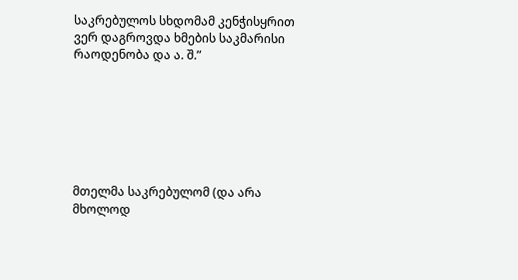საკრებულოს სხდომამ კენჭისყრით ვერ დაგროვდა ხმების საკმარისი რაოდენობა და ა. შ.”







მთელმა საკრებულომ (და არა მხოლოდ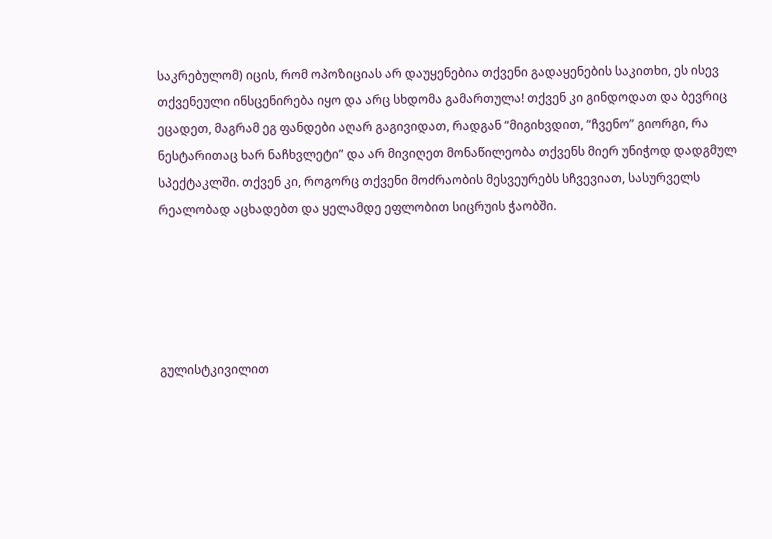საკრებულომ) იცის, რომ ოპოზიციას არ დაუყენებია თქვენი გადაყენების საკითხი, ეს ისევ თქვენეული ინსცენირება იყო და არც სხდომა გამართულა! თქვენ კი გინდოდათ და ბევრიც ეცადეთ, მაგრამ ეგ ფანდები აღარ გაგივიდათ, რადგან “მიგიხვდით, “ჩვენო” გიორგი, რა ნესტარითაც ხარ ნაჩხვლეტი” და არ მივიღეთ მონაწილეობა თქვენს მიერ უნიჭოდ დადგმულ სპექტაკლში. თქვენ კი, როგორც თქვენი მოძრაობის მესვეურებს სჩვევიათ, სასურველს რეალობად აცხადებთ და ყელამდე ეფლობით სიცრუის ჭაობში.





გულისტკივილით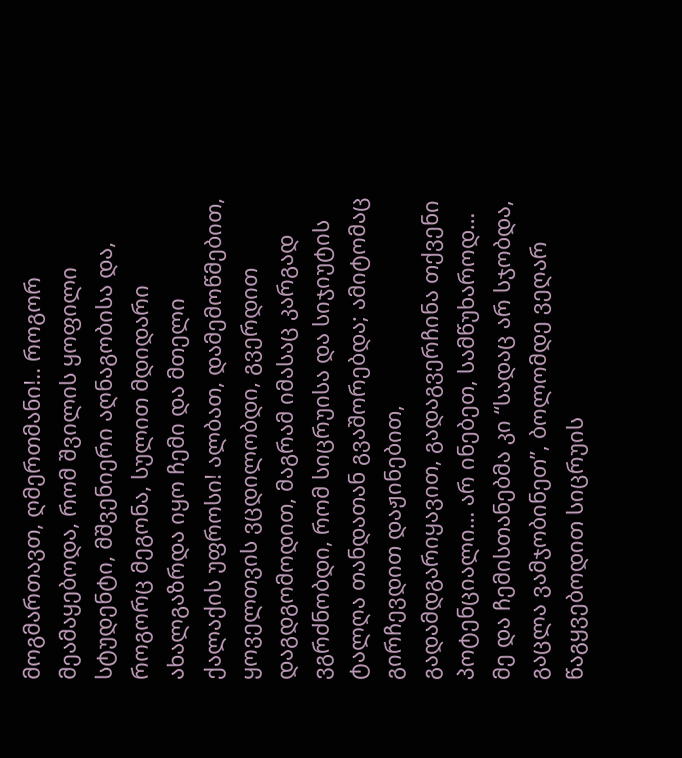მოგმართავთ, ღმერთმანი!.. როგორ მეამაყებოდა, რომ შვილის ყოფილი სტუდენტი, მშვენიერი აღნაგობისა და, როგორც მეგონა, სულით მდიდარი ახალგაზრდა იყო ჩემი და მთელი ქალაქის უფროსი! ალბათ, დამემოწმებით, ყოველთვის ვცდილობდი, გვერდით დაგდგომოდით, მაგრამ იმასაც კარგად ვგრძნობდი, რომ სიცრუისა და სიჯიუტის ტალღა თანდათან გვაშორებდა; ამიტომაც გირჩევდით დაჟინებით, გადამდგარიყავით, გადაგვერჩინა თქვენი პოტენციალი… არ ინებეთ, სამწუხაროდ… მე და ჩემისთანებმა კი “სადაც არ სჯობდა, გაცლა ვამჯობინეთ”, ბოლომდე ვეღარ წაგყვებოდით სიცრუის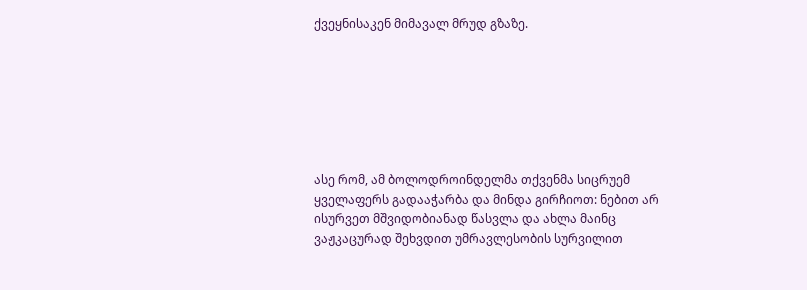ქვეყნისაკენ მიმავალ მრუდ გზაზე.







ასე რომ, ამ ბოლოდროინდელმა თქვენმა სიცრუემ ყველაფერს გადააჭარბა და მინდა გირჩიოთ: ნებით არ ისურვეთ მშვიდობიანად წასვლა და ახლა მაინც ვაჟკაცურად შეხვდით უმრავლესობის სურვილით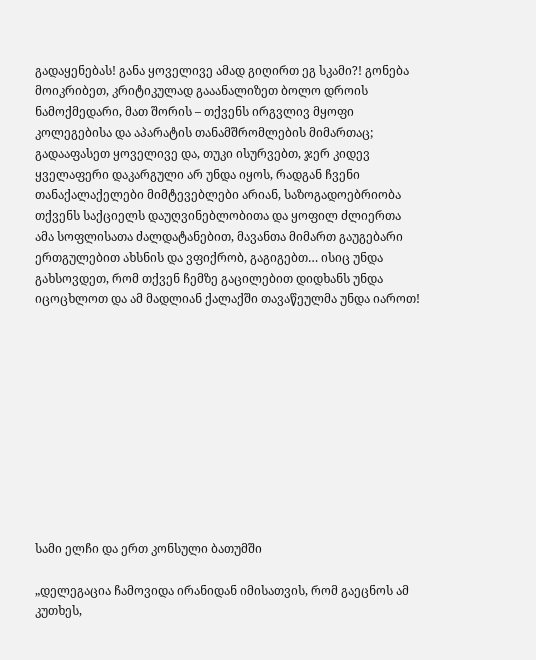გადაყენებას! განა ყოველივე ამად გიღირთ ეგ სკამი?! გონება მოიკრიბეთ, კრიტიკულად გააანალიზეთ ბოლო დროის ნამოქმედარი, მათ შორის – თქვენს ირგვლივ მყოფი კოლეგებისა და აპარატის თანამშრომლების მიმართაც; გადააფასეთ ყოველივე და, თუკი ისურვებთ, ჯერ კიდევ ყველაფერი დაკარგული არ უნდა იყოს, რადგან ჩვენი თანაქალაქელები მიმტევებლები არიან, საზოგადოებრიობა თქვენს საქციელს დაუღვინებლობითა და ყოფილ ძლიერთა ამა სოფლისათა ძალდატანებით, მავანთა მიმართ გაუგებარი ერთგულებით ახსნის და ვფიქრობ, გაგიგებთ… ისიც უნდა გახსოვდეთ, რომ თქვენ ჩემზე გაცილებით დიდხანს უნდა იცოცხლოთ და ამ მადლიან ქალაქში თავაწეულმა უნდა იაროთ!











სამი ელჩი და ერთ კონსული ბათუმში

„დელეგაცია ჩამოვიდა ირანიდან იმისათვის, რომ გაეცნოს ამ კუთხეს,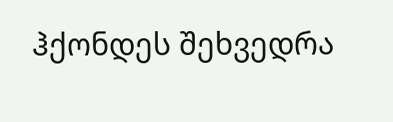ჰქონდეს შეხვედრა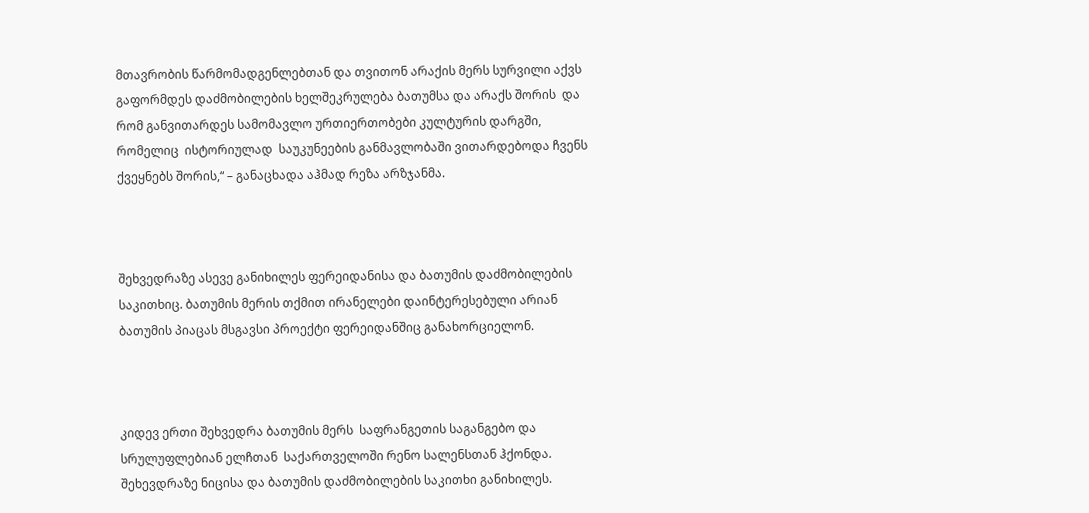მთავრობის წარმომადგენლებთან და თვითონ არაქის მერს სურვილი აქვს გაფორმდეს დაძმობილების ხელშეკრულება ბათუმსა და არაქს შორის  და რომ განვითარდეს სამომავლო ურთიერთობები კულტურის დარგში, რომელიც  ისტორიულად  საუკუნეების განმავლობაში ვითარდებოდა ჩვენს ქვეყნებს შორის,“ – განაცხადა აჰმად რეზა არზჯანმა.



შეხვედრაზე ასევე განიხილეს ფერეიდანისა და ბათუმის დაძმობილების საკითხიც. ბათუმის მერის თქმით ირანელები დაინტერესებული არიან ბათუმის პიაცას მსგავსი პროექტი ფერეიდანშიც განახორციელონ.



კიდევ ერთი შეხვედრა ბათუმის მერს  საფრანგეთის საგანგებო და სრულუფლებიან ელჩთან  საქართველოში რენო სალენსთან ჰქონდა.  შეხევდრაზე ნიცისა და ბათუმის დაძმობილების საკითხი განიხილეს.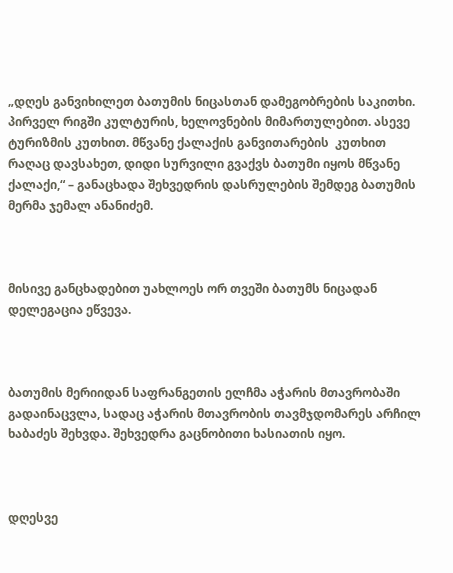„დღეს განვიხილეთ ბათუმის ნიცასთან დამეგობრების საკითხი. პირველ რიგში კულტურის, ხელოვნების მიმართულებით. ასევე ტურიზმის კუთხით. მწვანე ქალაქის განვითარების  კუთხით რაღაც დავსახეთ, დიდი სურვილი გვაქვს ბათუმი იყოს მწვანე ქალაქი,“ – განაცხადა შეხვედრის დასრულების შემდეგ ბათუმის მერმა ჯემალ ანანიძემ.



მისივე განცხადებით უახლოეს ორ თვეში ბათუმს ნიცადან დელეგაცია ეწვევა.



ბათუმის მერიიდან საფრანგეთის ელჩმა აჭარის მთავრობაში გადაინაცვლა, სადაც აჭარის მთავრობის თავმჯდომარეს არჩილ ხაბაძეს შეხვდა. შეხვედრა გაცნობითი ხასიათის იყო.



დღესვე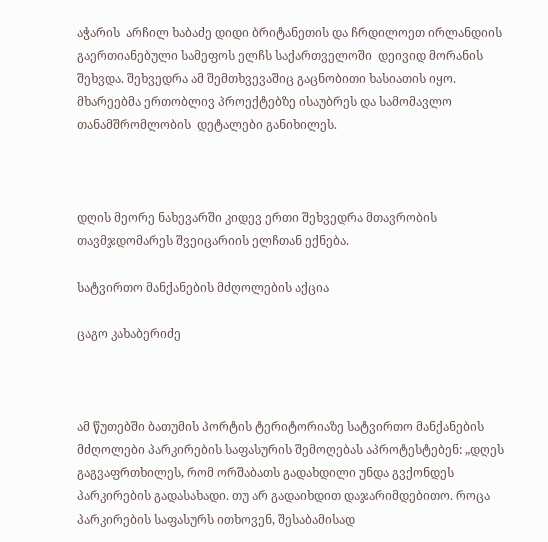აჭარის  არჩილ ხაბაძე დიდი ბრიტანეთის და ჩრდილოეთ ირლანდიის გაერთიანებული სამეფოს ელჩს საქართველოში  დეივიდ მორანის შეხვდა. შეხვედრა ამ შემთხვევაშიც გაცნობითი ხასიათის იყო. მხარეებმა ერთობლივ პროექტებზე ისაუბრეს და სამომავლო თანამშრომლობის  დეტალები განიხილეს.



დღის მეორე ნახევარში კიდევ ერთი შეხვედრა მთავრობის თავმჯდომარეს შვეიცარიის ელჩთან ექნება.

სატვირთო მანქანების მძღოლების აქცია

ცაგო კახაბერიძე



ამ წუთებში ბათუმის პორტის ტერიტორიაზე სატვირთო მანქანების მძღოლები პარკირების საფასურის შემოღებას აპროტესტებენ: „დღეს გაგვაფრთხილეს, რომ ორშაბათს გადახდილი უნდა გვქონდეს პარკირების გადასახადი. თუ არ გადაიხდით დაჯარიმდებითო. როცა პარკირების საფასურს ითხოვენ, შესაბამისად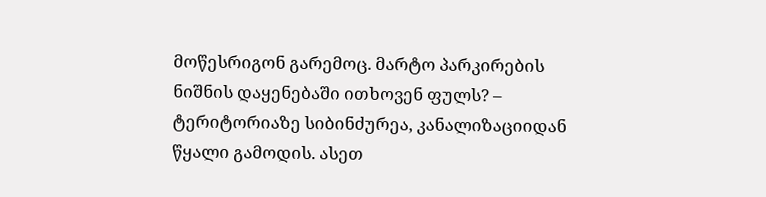მოწესრიგონ გარემოც. მარტო პარკირების ნიშნის დაყენებაში ითხოვენ ფულს? – ტერიტორიაზე სიბინძურეა, კანალიზაციიდან წყალი გამოდის. ასეთ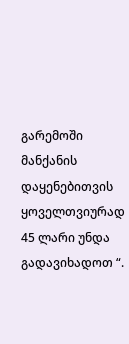გარემოში მანქანის დაყენებითვის ყოველთვიურად 45 ლარი უნდა გადავიხადოთ “.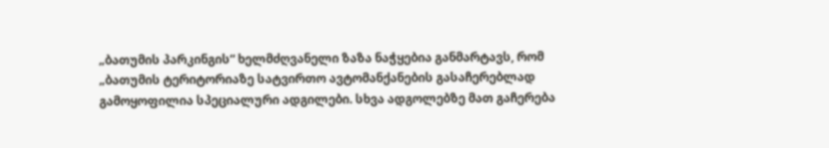„ბათუმის პარკინგის“ ხელმძღვანელი ზაზა ნაჭყებია განმარტავს, რომ  „ბათუმის ტერიტორიაზე სატვირთო ავტომანქანების გასაჩერებლად გამოყოფილია სპეციალური ადგილები. სხვა ადგოლებზე მათ გაჩერება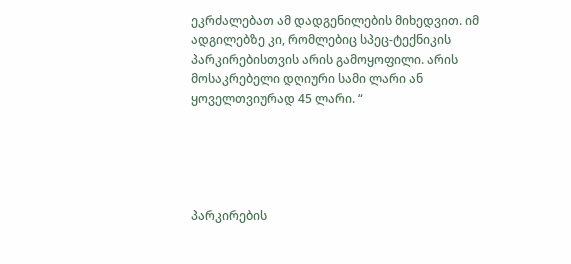ეკრძალებათ ამ დადგენილების მიხედვით. იმ ადგილებზე კი, რომლებიც სპეც-ტექნიკის პარკირებისთვის არის გამოყოფილი. არის მოსაკრებელი დღიური სამი ლარი ან ყოველთვიურად 45 ლარი. “





პარკირების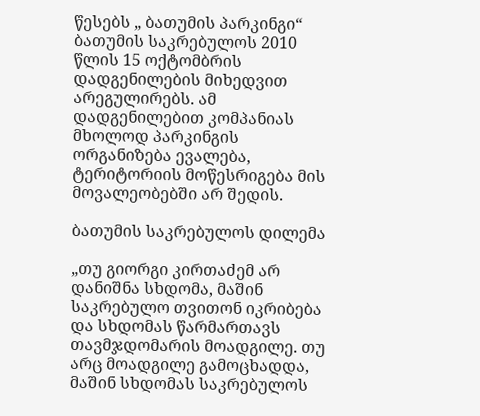წესებს „ ბათუმის პარკინგი“ ბათუმის საკრებულოს 2010 წლის 15 ოქტომბრის დადგენილების მიხედვით არეგულირებს. ამ დადგენილებით კომპანიას მხოლოდ პარკინგის ორგანიზება ევალება, ტერიტორიის მოწესრიგება მის მოვალეობებში არ შედის.

ბათუმის საკრებულოს დილემა

„თუ გიორგი კირთაძემ არ დანიშნა სხდომა, მაშინ საკრებულო თვითონ იკრიბება და სხდომას წარმართავს თავმჯდომარის მოადგილე. თუ არც მოადგილე გამოცხადდა, მაშინ სხდომას საკრებულოს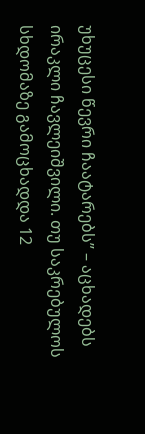უხუცესი წევრი ჩაატარებს” – აცხადებს ირაკლი ჩავლეიშვილი. თუ საკრებულოს სხდომაზე გამოცხადდა 12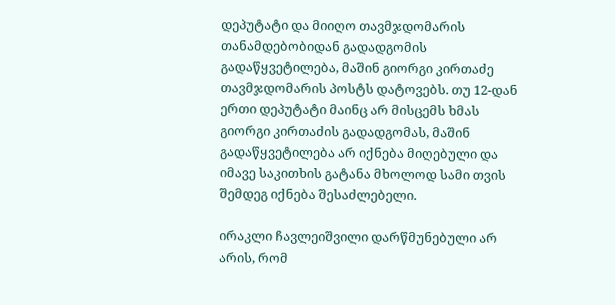დეპუტატი და მიიღო თავმჯდომარის თანამდებობიდან გადადგომის გადაწყვეტილება, მაშინ გიორგი კირთაძე თავმჯდომარის პოსტს დატოვებს. თუ 12-დან ერთი დეპუტატი მაინც არ მისცემს ხმას გიორგი კირთაძის გადადგომას, მაშინ გადაწყვეტილება არ იქნება მიღებული და იმავე საკითხის გატანა მხოლოდ სამი თვის შემდეგ იქნება შესაძლებელი.

ირაკლი ჩავლეიშვილი დარწმუნებული არ არის, რომ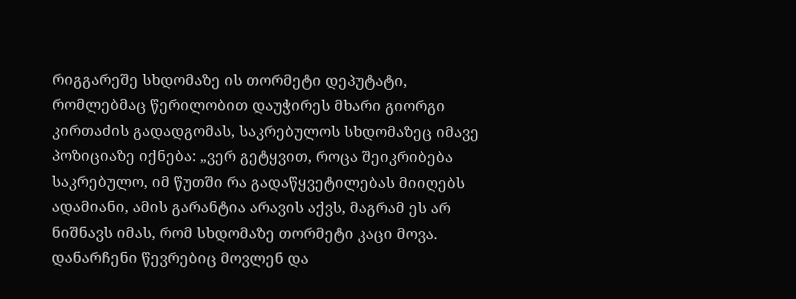რიგგარეშე სხდომაზე ის თორმეტი დეპუტატი, რომლებმაც წერილობით დაუჭირეს მხარი გიორგი კირთაძის გადადგომას, საკრებულოს სხდომაზეც იმავე პოზიციაზე იქნება: „ვერ გეტყვით, როცა შეიკრიბება საკრებულო, იმ წუთში რა გადაწყვეტილებას მიიღებს ადამიანი, ამის გარანტია არავის აქვს, მაგრამ ეს არ ნიშნავს იმას, რომ სხდომაზე თორმეტი კაცი მოვა. დანარჩენი წევრებიც მოვლენ და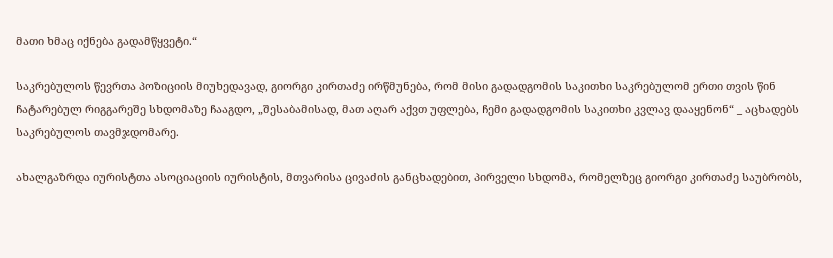მათი ხმაც იქნება გადამწყვეტი.“

საკრებულოს წევრთა პოზიციის მიუხედავად, გიორგი კირთაძე ირწმუნება, რომ მისი გადადგომის საკითხი საკრებულომ ერთი თვის წინ ჩატარებულ რიგგარეშე სხდომაზე ჩააგდო, „შესაბამისად, მათ აღარ აქვთ უფლება, ჩემი გადადგომის საკითხი კვლავ დააყენონ“ _ აცხადებს საკრებულოს თავმჯდომარე.

ახალგაზრდა იურისტთა ასოციაციის იურისტის, მთვარისა ცივაძის განცხადებით, პირველი სხდომა, რომელზეც გიორგი კირთაძე საუბრობს,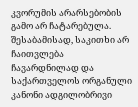კვორუმის არარსებობის გამო არ ჩატარებულა. შესაბამისად, საკითხი არ ჩაითვლება ჩავარდნილად და საქართველოს ორგანული კანონი ადგილობრივი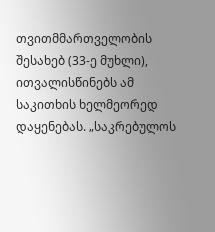თვითმმართველობის შესახებ (33-ე მუხლი), ითვალისწინებს ამ საკითხის ხელმეორედ დაყენებას. „საკრებულოს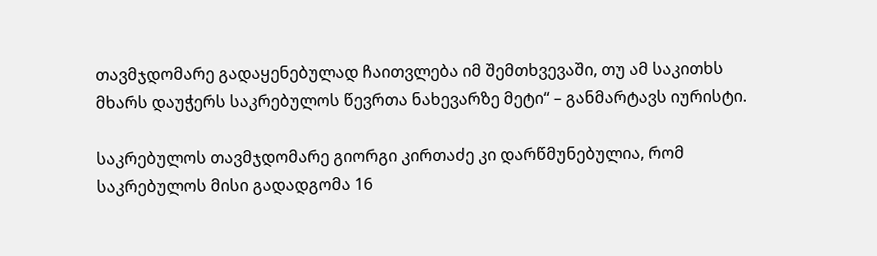თავმჯდომარე გადაყენებულად ჩაითვლება იმ შემთხვევაში, თუ ამ საკითხს მხარს დაუჭერს საკრებულოს წევრთა ნახევარზე მეტი“ – განმარტავს იურისტი.

საკრებულოს თავმჯდომარე გიორგი კირთაძე კი დარწმუნებულია, რომ საკრებულოს მისი გადადგომა 16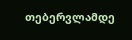თებერვლამდე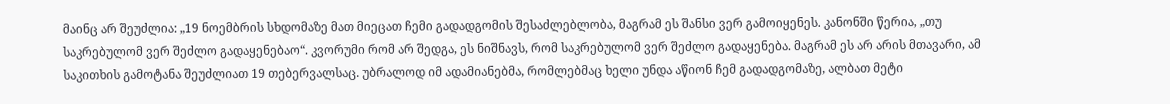მაინც არ შეუძლია: „19 ნოემბრის სხდომაზე მათ მიეცათ ჩემი გადადგომის შესაძლებლობა, მაგრამ ეს შანსი ვერ გამოიყენეს. კანონში წერია, „თუ საკრებულომ ვერ შეძლო გადაყენებაო“. კვორუმი რომ არ შედგა, ეს ნიშნავს, რომ საკრებულომ ვერ შეძლო გადაყენება. მაგრამ ეს არ არის მთავარი, ამ საკითხის გამოტანა შეუძლიათ 19 თებერვალსაც. უბრალოდ იმ ადამიანებმა, რომლებმაც ხელი უნდა აწიონ ჩემ გადადგომაზე, ალბათ მეტი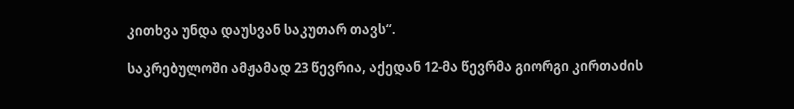კითხვა უნდა დაუსვან საკუთარ თავს“.

საკრებულოში ამჟამად 23 წევრია, აქედან 12-მა წევრმა გიორგი კირთაძის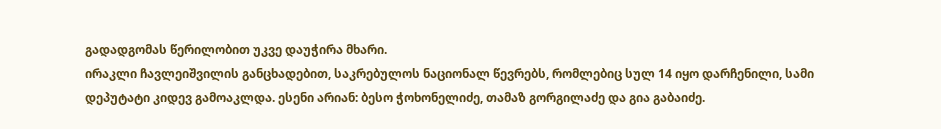გადადგომას წერილობით უკვე დაუჭირა მხარი.
ირაკლი ჩავლეიშვილის განცხადებით, საკრებულოს ნაციონალ წევრებს, რომლებიც სულ 14 იყო დარჩენილი, სამი დეპუტატი კიდევ გამოაკლდა. ესენი არიან: ბესო ჭოხონელიძე, თამაზ გორგილაძე და გია გაბაიძე.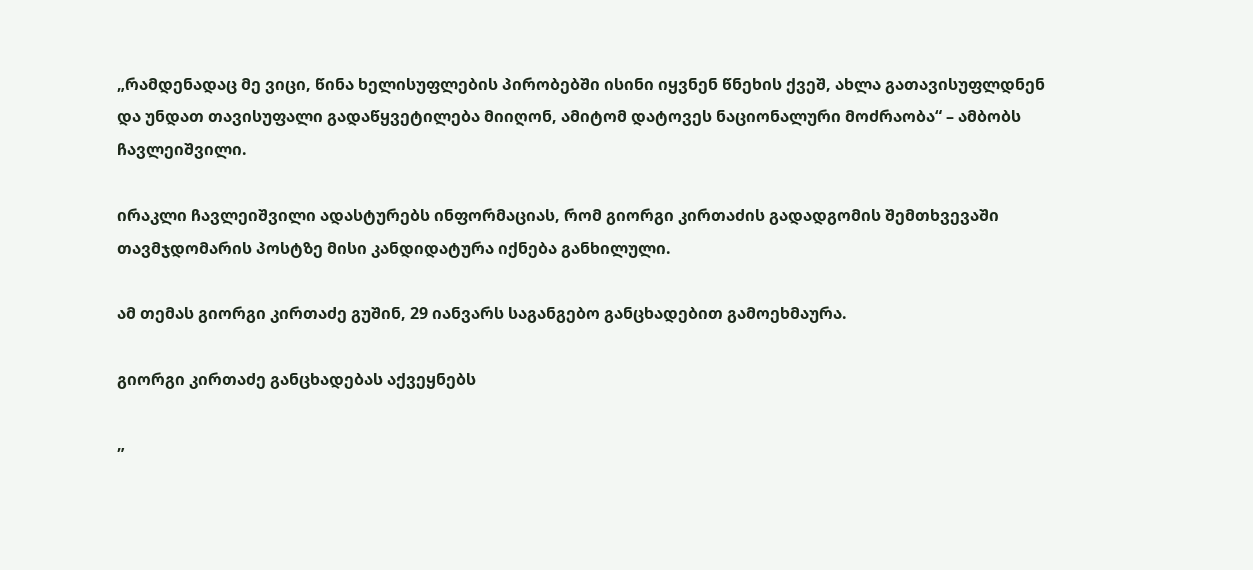„რამდენადაც მე ვიცი, წინა ხელისუფლების პირობებში ისინი იყვნენ წნეხის ქვეშ, ახლა გათავისუფლდნენ და უნდათ თავისუფალი გადაწყვეტილება მიიღონ, ამიტომ დატოვეს ნაციონალური მოძრაობა“ – ამბობს ჩავლეიშვილი.

ირაკლი ჩავლეიშვილი ადასტურებს ინფორმაციას, რომ გიორგი კირთაძის გადადგომის შემთხვევაში თავმჯდომარის პოსტზე მისი კანდიდატურა იქნება განხილული.

ამ თემას გიორგი კირთაძე გუშინ, 29 იანვარს საგანგებო განცხადებით გამოეხმაურა.

გიორგი კირთაძე განცხადებას აქვეყნებს

„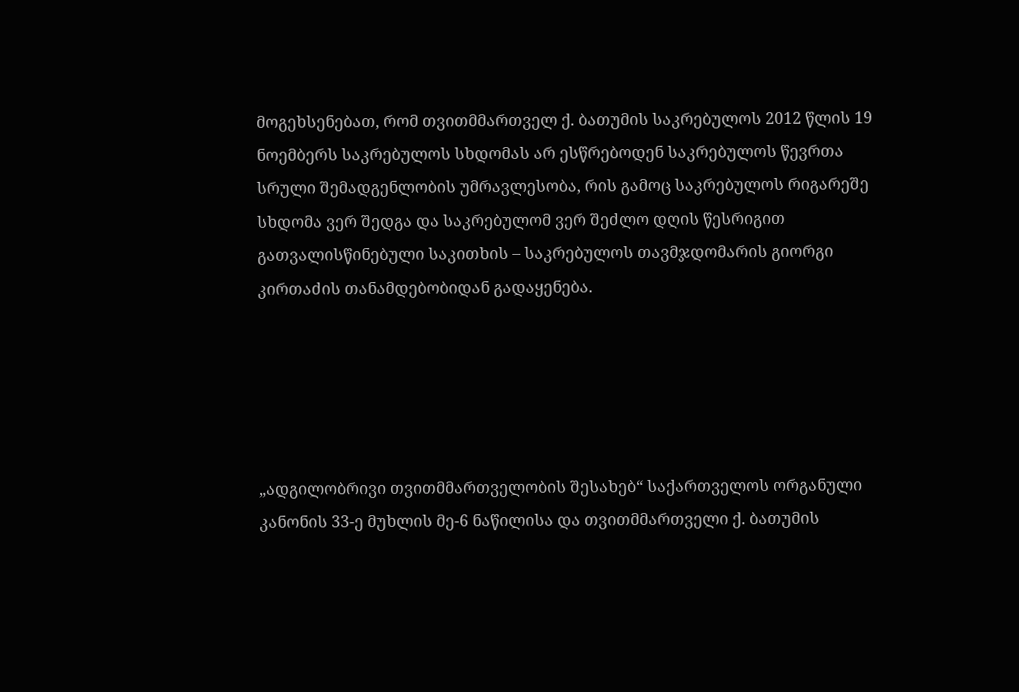მოგეხსენებათ, რომ თვითმმართველ ქ. ბათუმის საკრებულოს 2012 წლის 19 ნოემბერს საკრებულოს სხდომას არ ესწრებოდენ საკრებულოს წევრთა სრული შემადგენლობის უმრავლესობა, რის გამოც საკრებულოს რიგარეშე სხდომა ვერ შედგა და საკრებულომ ვერ შეძლო დღის წესრიგით გათვალისწინებული საკითხის – საკრებულოს თავმჯდომარის გიორგი კირთაძის თანამდებობიდან გადაყენება.





„ადგილობრივი თვითმმართველობის შესახებ“ საქართველოს ორგანული კანონის 33-ე მუხლის მე-6 ნაწილისა და თვითმმართველი ქ. ბათუმის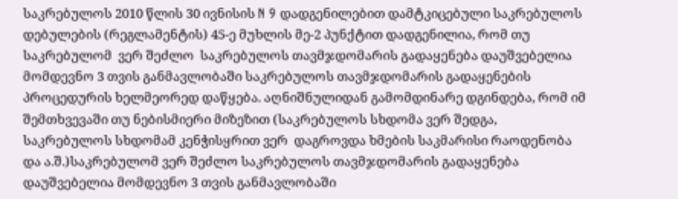საკრებულოს 2010 წლის 30 ივნისის N 9 დადგენილებით დამტკიცებული საკრებულოს დებულების (რეგლამენტის) 45-ე მუხლის მე-2 პუნქტით დადგენილია, რომ თუ საკრებულომ  ვერ შეძლო  საკრებულოს თავმჯდომარის გადაყენება დაუშვებელია მომდევნო 3 თვის განმავლობაში საკრებულოს თავმჯდომარის გადაყენების პროცედურის ხელმეორედ დაწყება. აღნიშნულიდან გამომდინარე დგინდება, რომ იმ შემთხვევაში თუ ნებისმიერი მიზეზით (საკრებულოს სხდომა ვერ შედგა, საკრებულოს სხდომამ კენჭისყრით ვერ  დაგროვდა ხმების საკმარისი რაოდენობა და ა.შ.)საკრებულომ ვერ შეძლო საკრებულოს თავმჯდომარის გადაყენება დაუშვებელია მომდევნო 3 თვის განმავლობაში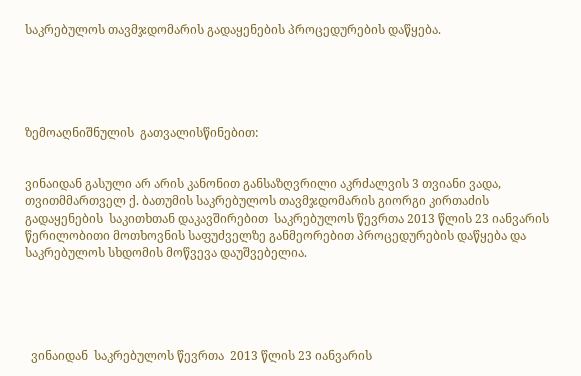საკრებულოს თავმჯდომარის გადაყენების პროცედურების დაწყება.





ზემოაღნიშნულის  გათვალისწინებით:


ვინაიდან გასული არ არის კანონით განსაზღვრილი აკრძალვის 3 თვიანი ვადა, თვითმმართველ ქ. ბათუმის საკრებულოს თავმჯდომარის გიორგი კირთაძის გადაყენების  საკითხთან დაკავშირებით  საკრებულოს წევრთა 2013 წლის 23 იანვარის  წერილობითი მოთხოვნის საფუძველზე განმეორებით პროცედურების დაწყება და საკრებულოს სხდომის მოწვევა დაუშვებელია.





  ვინაიდან  საკრებულოს წევრთა  2013 წლის 23 იანვარის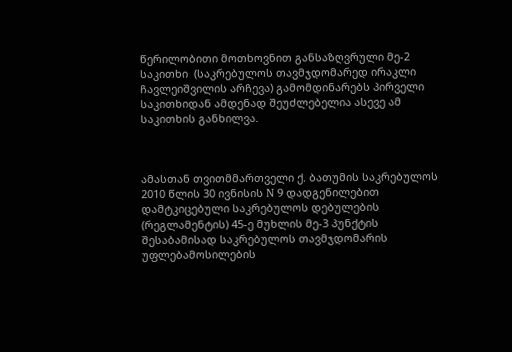წერილობითი მოთხოვნით განსაზღვრული მე-2 საკითხი  (საკრებულოს თავმჯდომარედ ირაკლი ჩავლეიშვილის არჩევა) გამომდინარებს პირველი საკითხიდან ამდენად შეუძლებელია ასევე ამ საკითხის განხილვა.



ამასთან თვითმმართველი ქ. ბათუმის საკრებულოს 2010 წლის 30 ივნისის N 9 დადგენილებით დამტკიცებული საკრებულოს დებულების (რეგლამენტის) 45-ე მუხლის მე-3 პუნქტის შესაბამისად საკრებულოს თავმჯდომარის უფლებამოსილების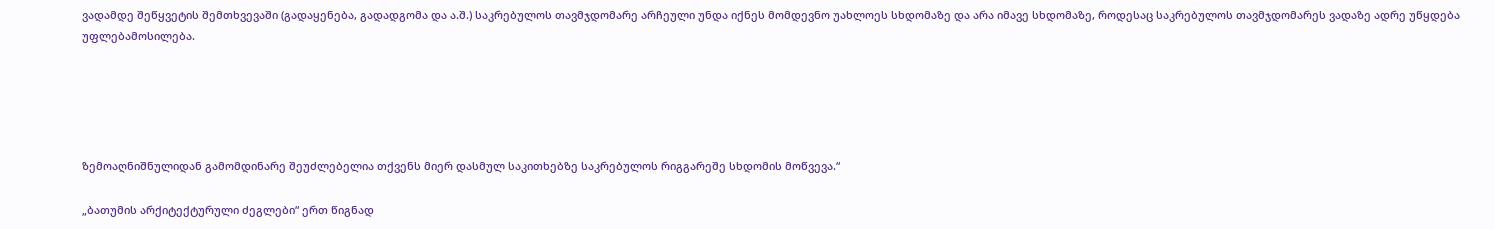ვადამდე შეწყვეტის შემთხვევაში (გადაყენება, გადადგომა და ა.შ.) საკრებულოს თავმჯდომარე არჩეული უნდა იქნეს მომდევნო უახლოეს სხდომაზე და არა იმავე სხდომაზე, როდესაც საკრებულოს თავმჯდომარეს ვადაზე ადრე უწყდება უფლებამოსილება.





ზემოაღნიშნულიდან გამომდინარე შეუძლებელია თქვენს მიერ დასმულ საკითხებზე საკრებულოს რიგგარეშე სხდომის მოწვევა.“

„ბათუმის არქიტექტურული ძეგლები“ ერთ წიგნად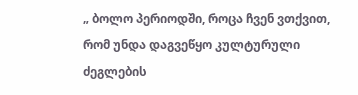„ ბოლო პერიოდში, როცა ჩვენ ვთქვით, რომ უნდა დაგვეწყო კულტურული ძეგლების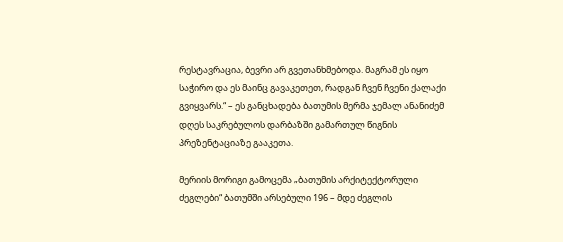რესტავრაცია, ბევრი არ გვეთანხმებოდა. მაგრამ ეს იყო საჭირო და ეს მაინც გავაკეთეთ, რადგან ჩვენ ჩვენი ქალაქი გვიყვარს.“ – ეს განცხადება ბათუმის მერმა ჯემალ ანანიძემ დღეს საკრებულოს დარბაზში გამართულ წიგნის პრეზენტაციაზე გააკეთა.

მერიის მორიგი გამოცემა „ბათუმის არქიტექტორული ძეგლები“ ბათუმში არსებული 196 – მდე ძეგლის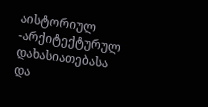აისტორიულ -არქიტექტურულ დახასიათებასა და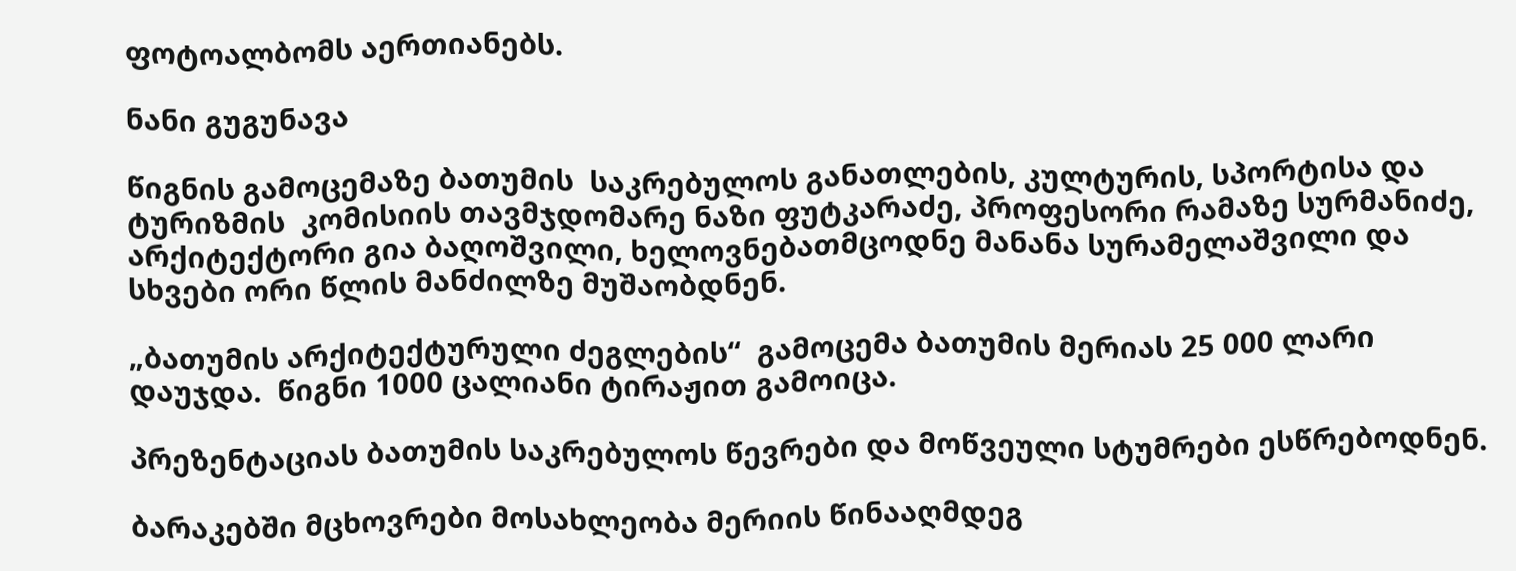ფოტოალბომს აერთიანებს.

ნანი გუგუნავა

წიგნის გამოცემაზე ბათუმის  საკრებულოს განათლების, კულტურის, სპორტისა და ტურიზმის  კომისიის თავმჯდომარე ნაზი ფუტკარაძე, პროფესორი რამაზე სურმანიძე, არქიტექტორი გია ბაღოშვილი, ხელოვნებათმცოდნე მანანა სურამელაშვილი და სხვები ორი წლის მანძილზე მუშაობდნენ.

„ბათუმის არქიტექტურული ძეგლების“  გამოცემა ბათუმის მერიას 25 000 ლარი დაუჯდა.  წიგნი 1000 ცალიანი ტირაჟით გამოიცა.

პრეზენტაციას ბათუმის საკრებულოს წევრები და მოწვეული სტუმრები ესწრებოდნენ.

ბარაკებში მცხოვრები მოსახლეობა მერიის წინააღმდეგ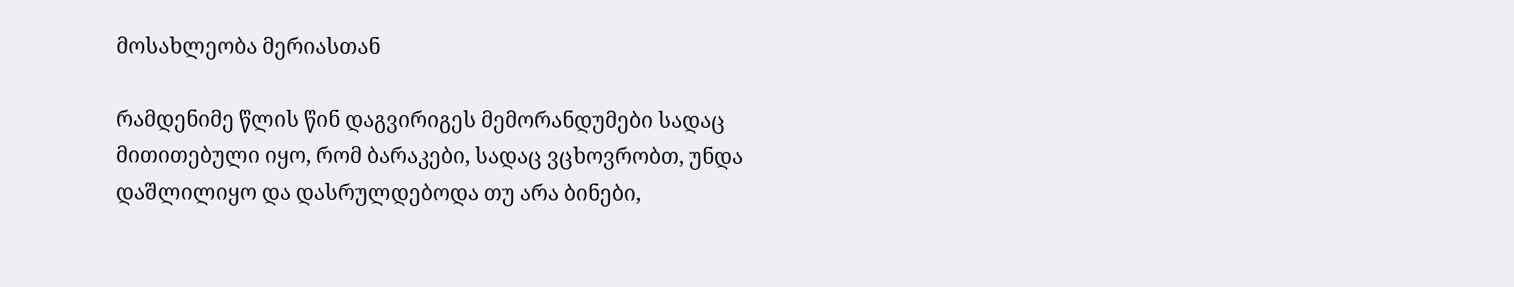მოსახლეობა მერიასთან

რამდენიმე წლის წინ დაგვირიგეს მემორანდუმები სადაც მითითებული იყო, რომ ბარაკები, სადაც ვცხოვრობთ, უნდა დაშლილიყო და დასრულდებოდა თუ არა ბინები,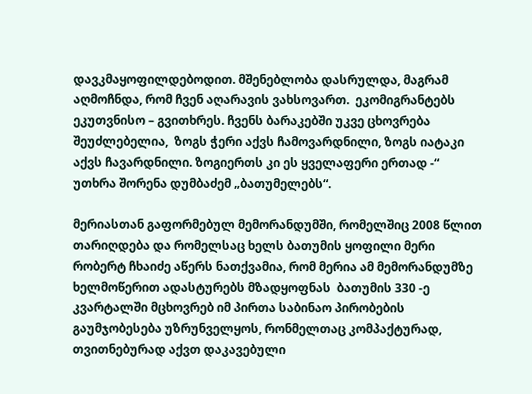დავკმაყოფილდებოდით. მშენებლობა დასრულდა, მაგრამ აღმოჩნდა, რომ ჩვენ აღარავის ვახსოვართ.  ეკომიგრანტებს ეკუთვნისო – გვითხრეს. ჩვენს ბარაკებში უკვე ცხოვრება შეუძლებელია,  ზოგს ჭერი აქვს ჩამოვარდნილი, ზოგს იატაკი აქვს ჩავარდნილი. ზოგიერთს კი ეს ყველაფერი ერთად -“  უთხრა შორენა დუმბაძემ „ბათუმელებს“.

მერიასთან გაფორმებულ მემორანდუმში, რომელშიც 2008 წლით თარიღდება და რომელსაც ხელს ბათუმის ყოფილი მერი რობერტ ჩხაიძე აწერს ნათქვამია, რომ მერია ამ მემორანდუმზე ხელმოწერით ადასტურებს მზადყოფნას  ბათუმის 330 -ე კვარტალში მცხოვრებ იმ პირთა საბინაო პირობების გაუმჯობესება უზრუნველყოს, რონმელთაც კომპაქტურად, თვითნებურად აქვთ დაკავებული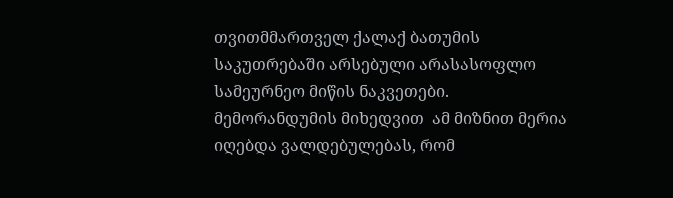თვითმმართველ ქალაქ ბათუმის საკუთრებაში არსებული არასასოფლო სამეურნეო მიწის ნაკვეთები. მემორანდუმის მიხედვით  ამ მიზნით მერია იღებდა ვალდებულებას, რომ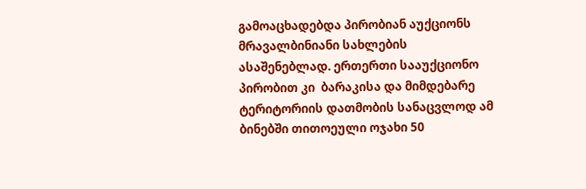გამოაცხადებდა პირობიან აუქციონს  მრავალბინიანი სახლების ასაშენებლად. ერთერთი სააუქციონო პირობით კი  ბარაკისა და მიმდებარე ტერიტორიის დათმობის სანაცვლოდ ამ ბინებში თითოეული ოჯახი 50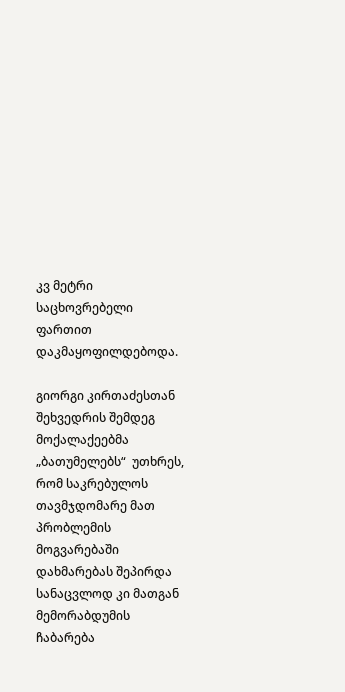კვ მეტრი საცხოვრებელი ფართით დაკმაყოფილდებოდა.

გიორგი კირთაძესთან შეხვედრის შემდეგ მოქალაქეებმა „ბათუმელებს“  უთხრეს, რომ საკრებულოს თავმჯდომარე მათ პრობლემის მოგვარებაში დახმარებას შეპირდა სანაცვლოდ კი მათგან მემორაბდუმის ჩაბარება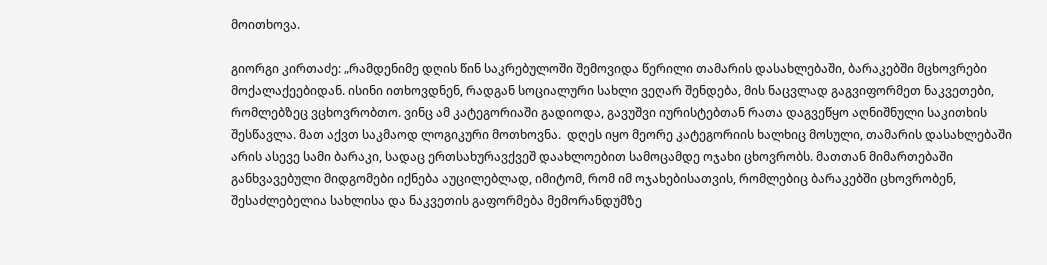მოითხოვა.

გიორგი კირთაძე: „რამდენიმე დღის წინ საკრებულოში შემოვიდა წერილი თამარის დასახლებაში, ბარაკებში მცხოვრები მოქალაქეებიდან. ისინი ითხოვდნენ, რადგან სოციალური სახლი ვეღარ შენდება, მის ნაცვლად გაგვიფორმეთ ნაკვეთები, რომლებზეც ვცხოვრობთო. ვინც ამ კატეგორიაში გადიოდა, გავუშვი იურისტებთან რათა დაგვეწყო აღნიშნული საკითხის შესწავლა. მათ აქვთ საკმაოდ ლოგიკური მოთხოვნა.  დღეს იყო მეორე კატეგორიის ხალხიც მოსული, თამარის დასახლებაში არის ასევე სამი ბარაკი, სადაც ერთსახურავქვეშ დაახლოებით სამოცამდე ოჯახი ცხოვრობს. მათთან მიმართებაში განხვავებული მიდგომები იქნება აუცილებლად, იმიტომ, რომ იმ ოჯახებისათვის, რომლებიც ბარაკებში ცხოვრობენ,  შესაძლებელია სახლისა და ნაკვეთის გაფორმება მემორანდუმზე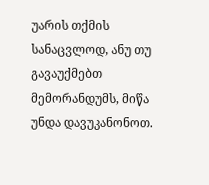უარის თქმის სანაცვლოდ, ანუ თუ გავაუქმებთ მემორანდუმს, მიწა  უნდა დავუკანონოთ.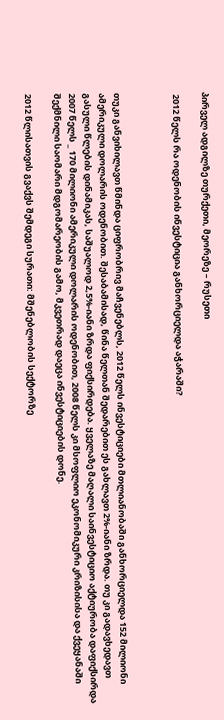პირველ ადგილზე თურქეთი, მეორეზე – რუსეთი

 2012 წელს რა ოდენობის ინვესტიცია განხორციელდა აჭარაში?



თუკი განვიხილავთ წმინდა ციფრობრივ მაჩვენებლს, 2012 წელს ინვესტიციები მთლიანობაში განხორციელდა 152 მილიონი ამერიკული დოლარის ოდენობით. შესაბამისად, წინა წელთან შედარებით ეს გახლავთ 2%-იანი ზრდა. თუ კი გადავხედავთ გასული წლების დინამიკას, საშუალოდ 2,5%-იანი ზრდა ფიქსირდება. ყველაზე მაღალი საინვესტიციო აქტიურობა დაფიქსირდა 2007 წელს _ 170 მილიონი ამერიკული დოლარის ოდენობით, 2008 წელს კი მსოფლიო ეკონომიკური კრიზისისა და ქვეყანაში შექმნილი საომარი მდგომარეობის გამო, მკვეთრად დაეცა ინვესტიციების დონე.

2012 წლისათვის გვაქვს შემდეგი სურათი: მშენებლობის სექტორზე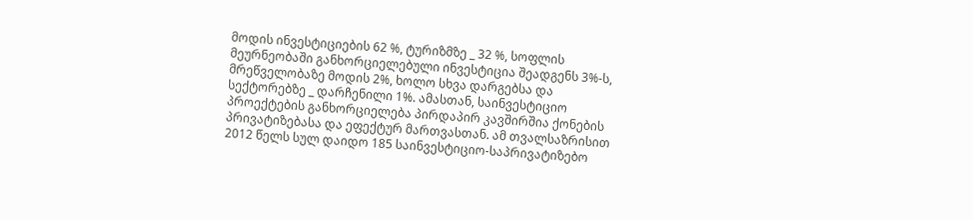მოდის ინვესტიციების 62 %, ტურიზმზე _ 32 %, სოფლის მეურნეობაში განხორციელებული ინვესტიცია შეადგენს 3%-ს, მრეწველობაზე მოდის 2%, ხოლო სხვა დარგებსა და სექტორებზე _ დარჩენილი 1%. ამასთან, საინვესტიციო პროექტების განხორციელება პირდაპირ კავშირშია ქონების პრივატიზებასა და ეფექტურ მართვასთან. ამ თვალსაზრისით 2012 წელს სულ დაიდო 185 საინვესტიციო-საპრივატიზებო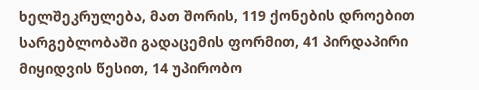ხელშეკრულება, მათ შორის, 119 ქონების დროებით სარგებლობაში გადაცემის ფორმით, 41 პირდაპირი მიყიდვის წესით, 14 უპირობო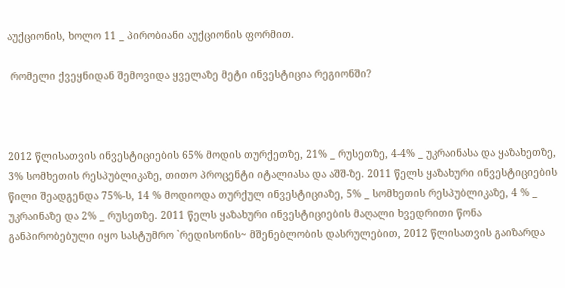აუქციონის, ხოლო 11 _ პირობიანი აუქციონის ფორმით.

 რომელი ქვეყნიდან შემოვიდა ყველაზე მეტი ინვესტიცია რეგიონში?



2012 წლისათვის ინვესტიციების 65% მოდის თურქეთზე, 21% _ რუსეთზე, 4-4% _ უკრაინასა და ყაზახეთზე, 3% სომხეთის რესპუბლიკაზე, თითო პროცენტი იტალიასა და აშშ-ზე. 2011 წელს ყაზახური ინვესტიციების წილი შეადგენდა 75%-ს, 14 % მოდიოდა თურქულ ინვესტიციაზე, 5% _ სომხეთის რესპუბლიკაზე, 4 % _ უკრაინაზე და 2% _ რუსეთზე. 2011 წელს ყაზახური ინვესტიციების მაღალი ხვედრითი წონა განპირობებული იყო სასტუმრო `რედისონის~ მშენებლობის დასრულებით, 2012 წლისათვის გაიზარდა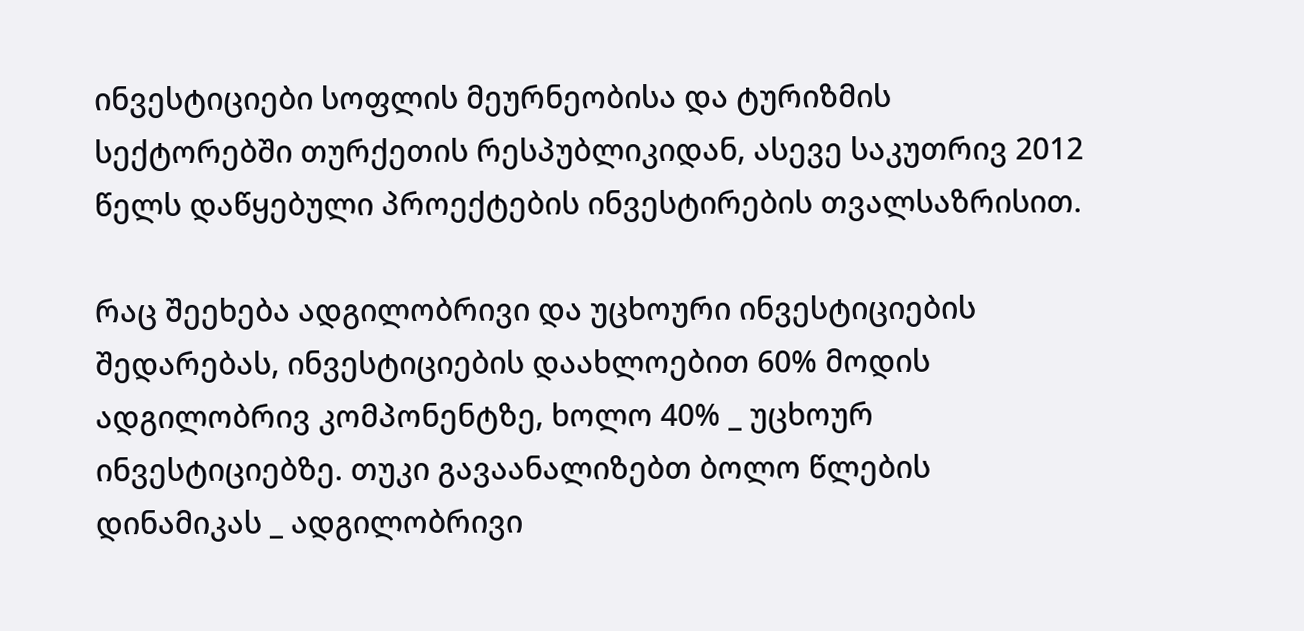ინვესტიციები სოფლის მეურნეობისა და ტურიზმის სექტორებში თურქეთის რესპუბლიკიდან, ასევე საკუთრივ 2012 წელს დაწყებული პროექტების ინვესტირების თვალსაზრისით.

რაც შეეხება ადგილობრივი და უცხოური ინვესტიციების შედარებას, ინვესტიციების დაახლოებით 60% მოდის ადგილობრივ კომპონენტზე, ხოლო 40% _ უცხოურ ინვესტიციებზე. თუკი გავაანალიზებთ ბოლო წლების დინამიკას _ ადგილობრივი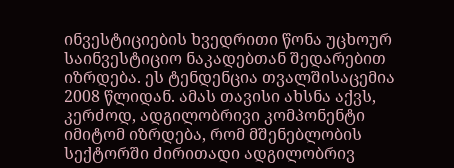ინვესტიციების ხვედრითი წონა უცხოურ საინვესტიციო ნაკადებთან შედარებით იზრდება. ეს ტენდენცია თვალშისაცემია 2008 წლიდან. ამას თავისი ახსნა აქვს, კერძოდ, ადგილობრივი კომპონენტი იმიტომ იზრდება, რომ მშენებლობის სექტორში ძირითადი ადგილობრივ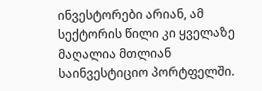ინვესტორები არიან, ამ სექტორის წილი კი ყველაზე მაღალია მთლიან საინვესტიციო პორტფელში.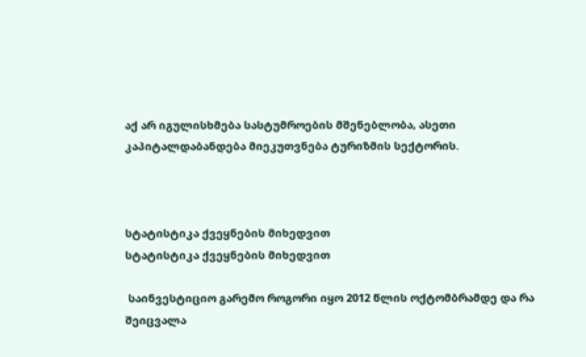აქ არ იგულისხმება სასტუმროების მშენებლობა, ასეთი კაპიტალდაბანდება მიეკუთვნება ტურიზმის სექტორის.



სტატისტიკა ქვეყნების მიხედვით
სტატისტიკა ქვეყნების მიხედვით

 საინვესტიციო გარემო როგორი იყო 2012 წლის ოქტომბრამდე და რა შეიცვალა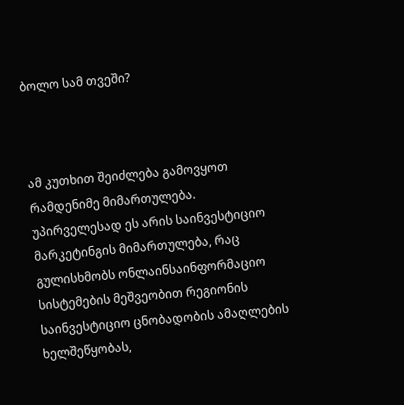ბოლო სამ თვეში?



ამ კუთხით შეიძლება გამოვყოთ რამდენიმე მიმართულება. უპირველესად ეს არის საინვესტიციო მარკეტინგის მიმართულება, რაც გულისხმობს ონლაინსაინფორმაციო სისტემების მეშვეობით რეგიონის საინვესტიციო ცნობადობის ამაღლების ხელშეწყობას,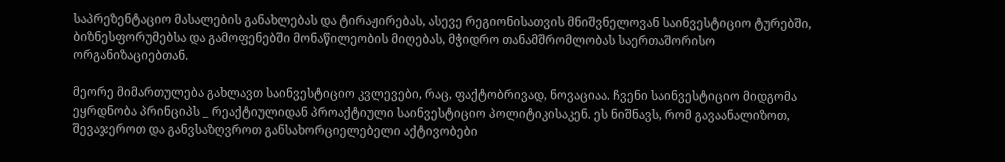საპრეზენტაციო მასალების განახლებას და ტირაჟირებას, ასევე რეგიონისათვის მნიშვნელოვან საინვესტიციო ტურებში, ბიზნესფორუმებსა და გამოფენებში მონაწილეობის მიღებას, მჭიდრო თანამშრომლობას საერთაშორისო ორგანიზაციებთან.

მეორე მიმართულება გახლავთ საინვესტიციო კვლევები, რაც, ფაქტობრივად, ნოვაციაა. ჩვენი საინვესტიციო მიდგომა ეყრდნობა პრინციპს _ რეაქტიულიდან პროაქტიული საინვესტიციო პოლიტიკისაკენ. ეს ნიშნავს, რომ გავაანალიზოთ, შევაჯეროთ და განვსაზღვროთ განსახორციელებელი აქტივობები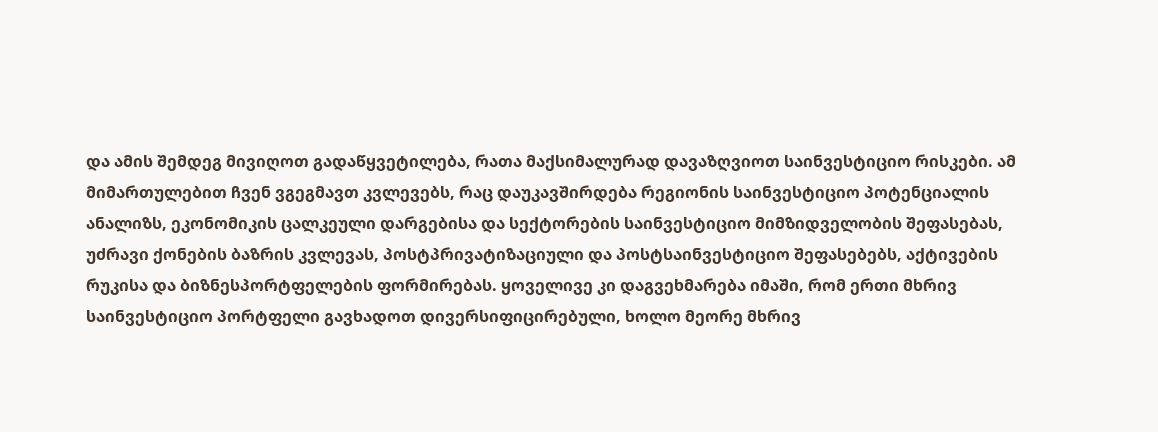და ამის შემდეგ მივიღოთ გადაწყვეტილება, რათა მაქსიმალურად დავაზღვიოთ საინვესტიციო რისკები. ამ მიმართულებით ჩვენ ვგეგმავთ კვლევებს, რაც დაუკავშირდება რეგიონის საინვესტიციო პოტენციალის ანალიზს, ეკონომიკის ცალკეული დარგებისა და სექტორების საინვესტიციო მიმზიდველობის შეფასებას, უძრავი ქონების ბაზრის კვლევას, პოსტპრივატიზაციული და პოსტსაინვესტიციო შეფასებებს, აქტივების რუკისა და ბიზნესპორტფელების ფორმირებას. ყოველივე კი დაგვეხმარება იმაში, რომ ერთი მხრივ საინვესტიციო პორტფელი გავხადოთ დივერსიფიცირებული, ხოლო მეორე მხრივ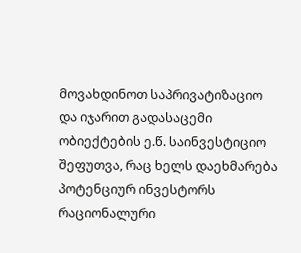მოვახდინოთ საპრივატიზაციო და იჯარით გადასაცემი ობიექტების ე.წ. საინვესტიციო შეფუთვა, რაც ხელს დაეხმარება პოტენციურ ინვესტორს რაციონალური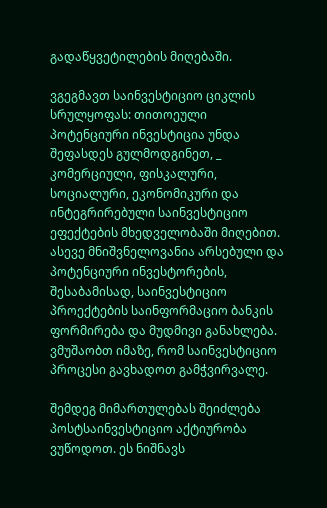გადაწყვეტილების მიღებაში.

ვგეგმავთ საინვესტიციო ციკლის სრულყოფას: თითოეული პოტენციური ინვესტიცია უნდა შეფასდეს გულმოდგინეთ, _ კომერციული, ფისკალური, სოციალური, ეკონომიკური და ინტეგრირებული საინვესტიციო ეფექტების მხედველობაში მიღებით. ასევე მნიშვნელოვანია არსებული და პოტენციური ინვესტორების, შესაბამისად, საინვესტიციო პროექტების საინფორმაციო ბანკის ფორმირება და მუდმივი განახლება. ვმუშაობთ იმაზე, რომ საინვესტიციო პროცესი გავხადოთ გამჭვირვალე.

შემდეგ მიმართულებას შეიძლება პოსტსაინვესტიციო აქტიურობა ვუწოდოთ. ეს ნიშნავს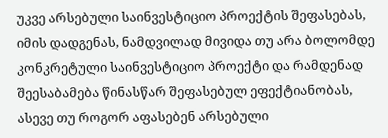უკვე არსებული საინვესტიციო პროექტის შეფასებას, იმის დადგენას, ნამდვილად მივიდა თუ არა ბოლომდე კონკრეტული საინვესტიციო პროექტი და რამდენად შეესაბამება წინასწარ შეფასებულ ეფექტიანობას, ასევე თუ როგორ აფასებენ არსებული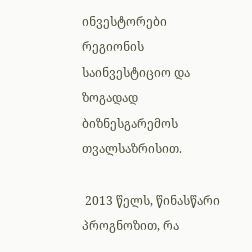ინვესტორები რეგიონის საინვესტიციო და ზოგადად ბიზნესგარემოს თვალსაზრისით.

 2013 წელს, წინასწარი პროგნოზით, რა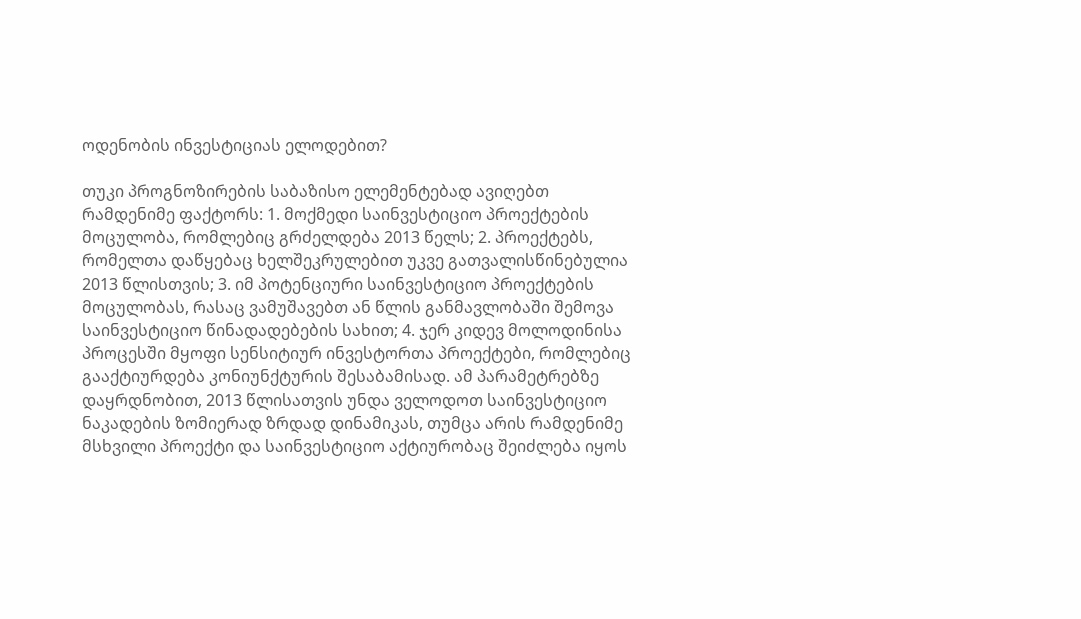ოდენობის ინვესტიციას ელოდებით?

თუკი პროგნოზირების საბაზისო ელემენტებად ავიღებთ რამდენიმე ფაქტორს: 1. მოქმედი საინვესტიციო პროექტების მოცულობა, რომლებიც გრძელდება 2013 წელს; 2. პროექტებს, რომელთა დაწყებაც ხელშეკრულებით უკვე გათვალისწინებულია 2013 წლისთვის; 3. იმ პოტენციური საინვესტიციო პროექტების მოცულობას, რასაც ვამუშავებთ ან წლის განმავლობაში შემოვა საინვესტიციო წინადადებების სახით; 4. ჯერ კიდევ მოლოდინისა პროცესში მყოფი სენსიტიურ ინვესტორთა პროექტები, რომლებიც გააქტიურდება კონიუნქტურის შესაბამისად. ამ პარამეტრებზე დაყრდნობით, 2013 წლისათვის უნდა ველოდოთ საინვესტიციო ნაკადების ზომიერად ზრდად დინამიკას, თუმცა არის რამდენიმე მსხვილი პროექტი და საინვესტიციო აქტიურობაც შეიძლება იყოს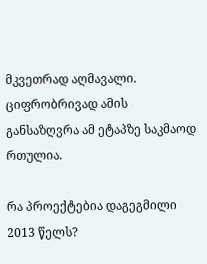მკვეთრად აღმავალი. ციფრობრივად ამის განსაზღვრა ამ ეტაპზე საკმაოდ რთულია.

რა პროექტებია დაგეგმილი 2013 წელს?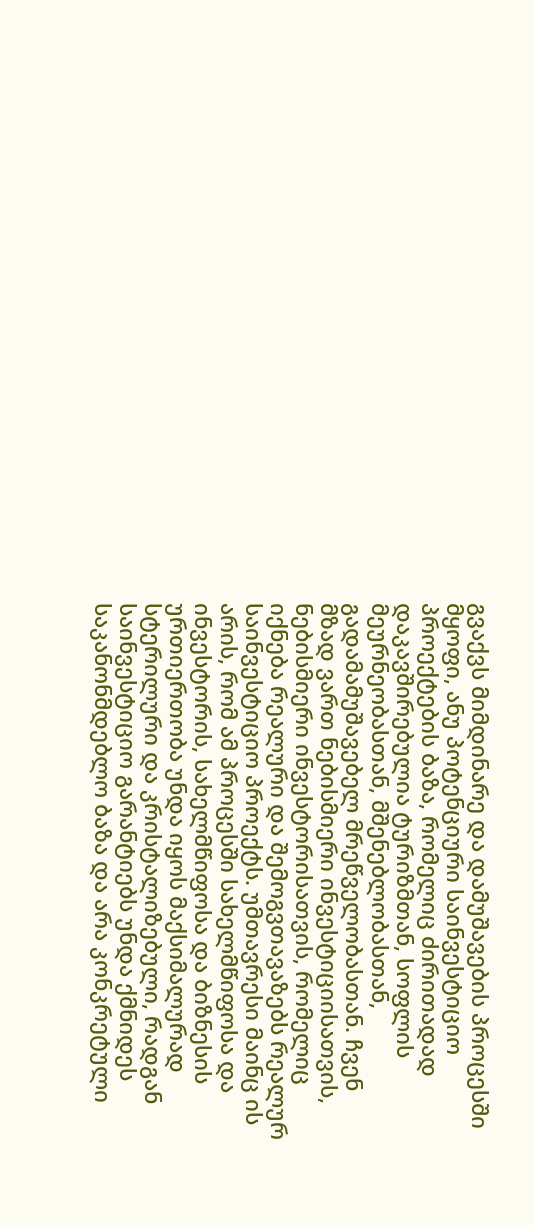გვაქვს მიმდინარე და დამუშავების პროცესში მყოფი, ანუ პოტენციური საინვესტიციო პროექტების ბაზა, რომელიც ძირითადად დაკავშირებულია ტურიზმთან, სოფლის მეურნეობასთან, მშენებლობასთან, გადამამუშავებელ მრეწველობასთან. ჩვენ მზად ვართ ნებისმიერი ინვესტიციისათვის, ნებისმიერი ინვესტორისათვის, რომელიც იქნება რეალური და შემოგვთავაზებს რეალურ საინვესტიციო პროექტს. უმთავრესი მაინც ის არის, რომ ამ პროცესში სახელმწიფოსა და ინვესტორის, სახელმწიფოსა და ბიზნესის ურთიერთობა უნდა იყოს მაქსიმალურად სტერილური და კრისტალიზებული, რადგან საინვესტიციო გარანტიებს უნდა ქმნიდეს საკანონმდებლო ბაზა და არა კონკრეტული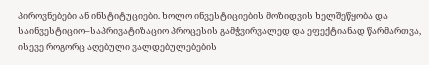პიროვნებები ან ინსტიტუციები. ხოლო ინვესტიციების მოზიდვის ხელშეწყობა და საინვესტიციო–საპრივატიზაციო პროცესის გამჭვირვალედ და ეფექტიანად წარმართვა, ისევე როგორც აღებული ვალდებულებების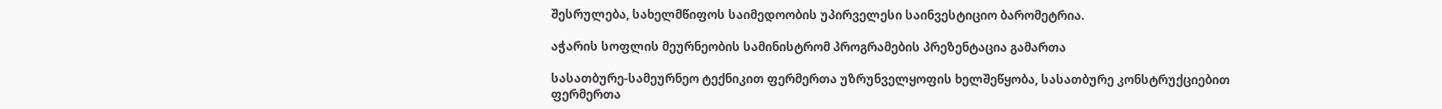შესრულება, სახელმწიფოს საიმედოობის უპირველესი საინვესტიციო ბარომეტრია.

აჭარის სოფლის მეურნეობის სამინისტრომ პროგრამების პრეზენტაცია გამართა

სასათბურე-სამეურნეო ტექნიკით ფერმერთა უზრუნველყოფის ხელშეწყობა, სასათბურე კონსტრუქციებით ფერმერთა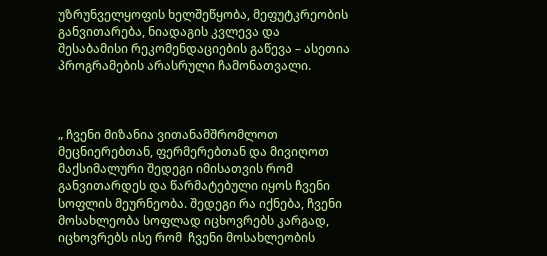უზრუნველყოფის ხელშეწყობა, მეფუტკრეობის განვითარება, ნიადაგის კვლევა და შესაბამისი რეკომენდაციების გაწევა – ასეთია პროგრამების არასრული ჩამონათვალი.



„ ჩვენი მიზანია ვითანამშრომლოთ მეცნიერებთან, ფერმერებთან და მივიღოთ მაქსიმალური შედეგი იმისათვის რომ განვითარდეს და წარმატებული იყოს ჩვენი სოფლის მეურნეობა. შედეგი რა იქნება, ჩვენი მოსახლეობა სოფლად იცხოვრებს კარგად, იცხოვრებს ისე რომ  ჩვენი მოსახლეობის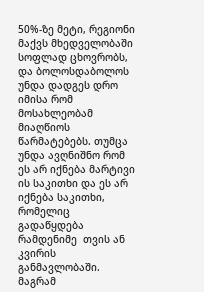50%-ზე მეტი, რეგიონი მაქვს მხედველობაში სოფლად ცხოვრობს, და ბოლოსდაბოლოს უნდა დადგეს დრო იმისა რომ  მოსახლეობამ მიაღწიოს წარმატებებს. თუმცა უნდა ავღნიშნო რომ ეს არ იქნება მარტივი ის საკითხი და ეს არ იქნება საკითხი, რომელიც გადაწყდება რამდენიმე  თვის ან კვირის განმავლობაში. მაგრამ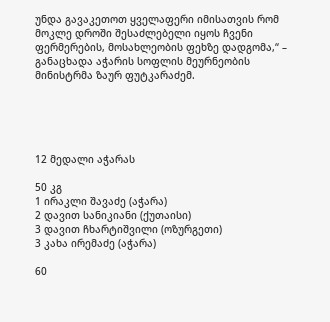უნდა გავაკეთოთ ყველაფერი იმისათვის რომ მოკლე დროში შესაძლებელი იყოს ჩვენი ფერმერების, მოსახლეობის ფეხზე დადგომა,“ –  განაცხადა აჭარის სოფლის მეურნეობის მინისტრმა ზაურ ფუტკარაძემ.





12 მედალი აჭარას

50 კგ
1 ირაკლი შავაძე (აჭარა)
2 დავით სანიკიანი (ქუთაისი)
3 დავით ჩხარტიშვილი (ოზურგეთი)
3 კახა ირემაძე (აჭარა)

60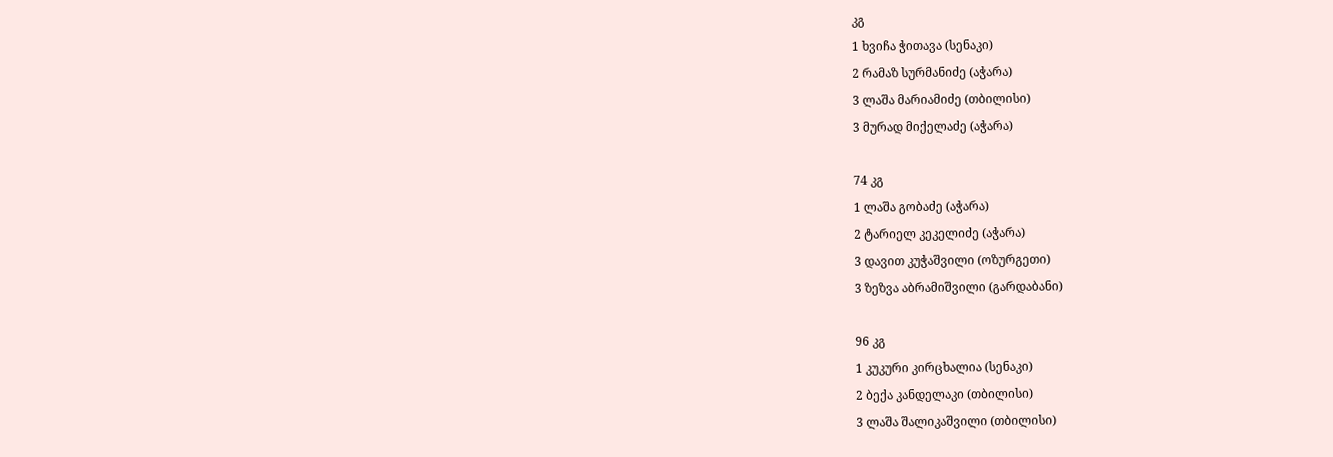კგ
1 ხვიჩა ჭითავა (სენაკი)
2 რამაზ სურმანიძე (აჭარა)
3 ლაშა მარიამიძე (თბილისი)
3 მურად მიქელაძე (აჭარა)

74 კგ
1 ლაშა გობაძე (აჭარა)
2 ტარიელ კეკელიძე (აჭარა)
3 დავით კუჭაშვილი (ოზურგეთი)
3 ზეზვა აბრამიშვილი (გარდაბანი)

96 კგ
1 კუკური კირცხალია (სენაკი)
2 ბექა კანდელაკი (თბილისი)
3 ლაშა შალიკაშვილი (თბილისი)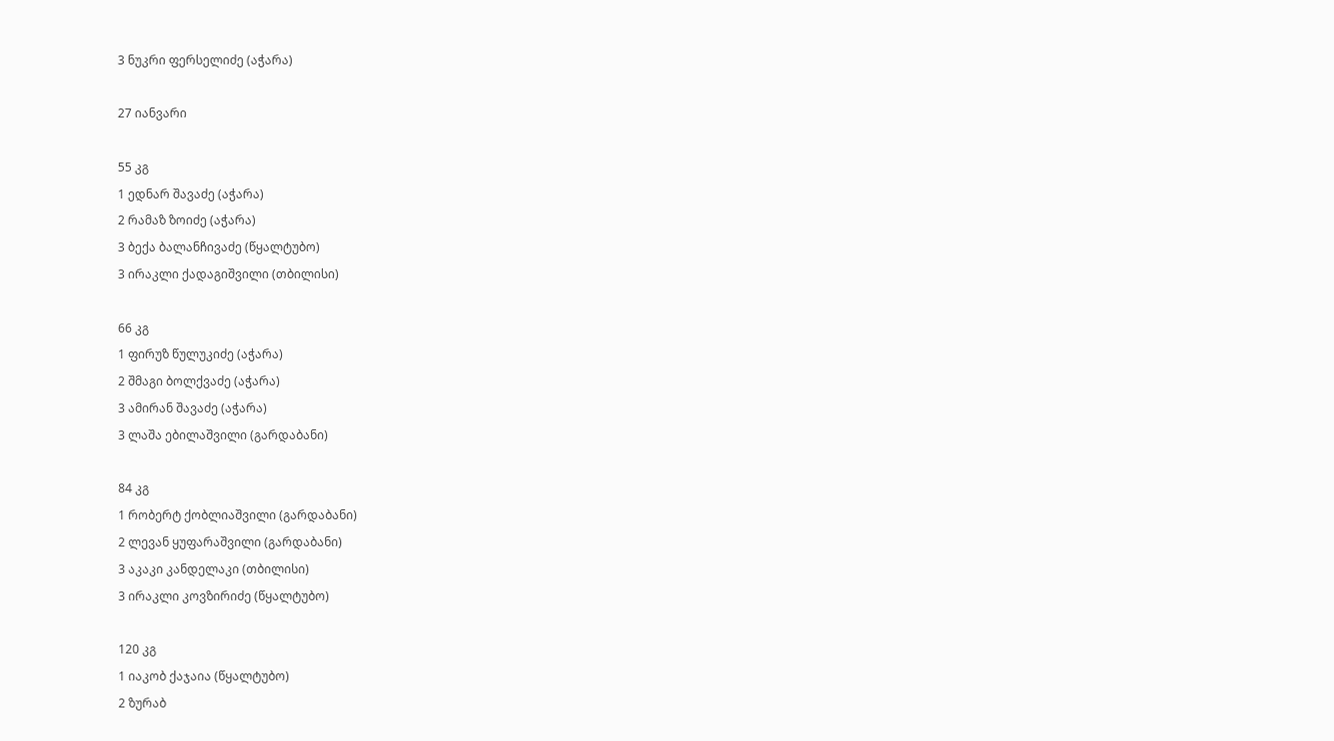3 ნუკრი ფერსელიძე (აჭარა)

27 იანვარი

55 კგ
1 ედნარ შავაძე (აჭარა)
2 რამაზ ზოიძე (აჭარა)
3 ბექა ბალანჩივაძე (წყალტუბო)
3 ირაკლი ქადაგიშვილი (თბილისი)

66 კგ
1 ფირუზ წულუკიძე (აჭარა)
2 შმაგი ბოლქვაძე (აჭარა)
3 ამირან შავაძე (აჭარა)
3 ლაშა ებილაშვილი (გარდაბანი)

84 კგ
1 რობერტ ქობლიაშვილი (გარდაბანი)
2 ლევან ყუფარაშვილი (გარდაბანი)
3 აკაკი კანდელაკი (თბილისი)
3 ირაკლი კოვზირიძე (წყალტუბო)

120 კგ
1 იაკობ ქაჯაია (წყალტუბო)
2 ზურაბ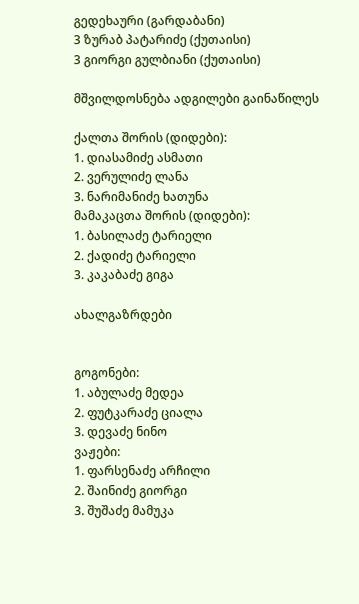გედეხაური (გარდაბანი)
3 ზურაბ პატარიძე (ქუთაისი)
3 გიორგი გულბიანი (ქუთაისი)

მშვილდოსნება ადგილები გაინაწილეს

ქალთა შორის (დიდები):
1. დიასამიძე ასმათი
2. ვერულიძე ლანა
3. ნარიმანიძე ხათუნა
მამაკაცთა შორის (დიდები):
1. ბასილაძე ტარიელი
2. ქადიძე ტარიელი
3. კაკაბაძე გიგა

ახალგაზრდები


გოგონები:
1. აბულაძე მედეა
2. ფუტკარაძე ციალა
3. დევაძე ნინო
ვაჟები:
1. ფარსენაძე არჩილი
2. შაინიძე გიორგი
3. შუშაძე მამუკა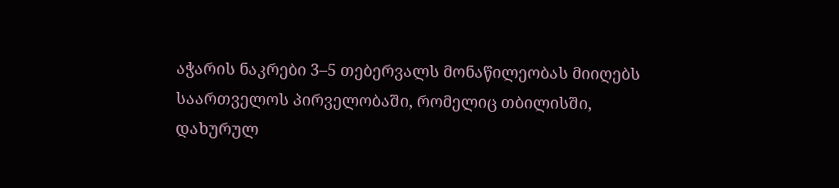აჭარის ნაკრები 3–5 თებერვალს მონაწილეობას მიიღებს საართველოს პირველობაში, რომელიც თბილისში, დახურულ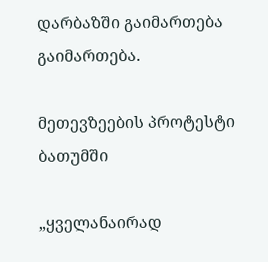დარბაზში გაიმართება გაიმართება.

მეთევზეების პროტესტი ბათუმში

„ყველანაირად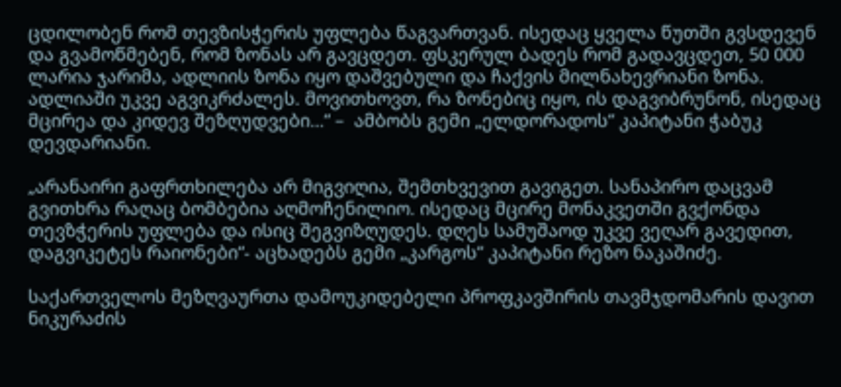ცდილობენ რომ თევზისჭერის უფლება წაგვართვან. ისედაც ყველა წუთში გვსდევენ და გვამოწმებენ, რომ ზონას არ გავცდეთ. ფსკერულ ბადეს რომ გადავცდეთ, 50 000 ლარია ჯარიმა, ადლიის ზონა იყო დაშვებული და ჩაქვის მილნახევრიანი ზონა. ადლიაში უკვე აგვიკრძალეს. მოვითხოვთ, რა ზონებიც იყო, ის დაგვიბრუნონ, ისედაც მცირეა და კიდევ შეზღუდვები…“ –  ამბობს გემი „ელდორადოს“ კაპიტანი ჭაბუკ დევდარიანი.

„არანაირი გაფრთხილება არ მიგვიღია, შემთხვევით გავიგეთ. სანაპირო დაცვამ გვითხრა რაღაც ბომბებია აღმოჩენილიო. ისედაც მცირე მონაკვეთში გვქონდა თევზჭერის უფლება და ისიც შეგვიზღუდეს. დღეს სამუშაოდ უკვე ვეღარ გავედით, დაგვიკეტეს რაიონები“- აცხადებს გემი „კარგოს“ კაპიტანი რეზო ნაკაშიძე.

საქართველოს მეზღვაურთა დამოუკიდებელი პროფკავშირის თავმჯდომარის დავით ნიკურაძის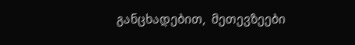განცხადებით,  მეთევზეები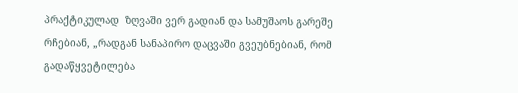პრაქტიკულად  ზღვაში ვერ გადიან და სამუშაოს გარეშე რჩებიან, „რადგან სანაპირო დაცვაში გვეუბნებიან, რომ გადაწყვეტილება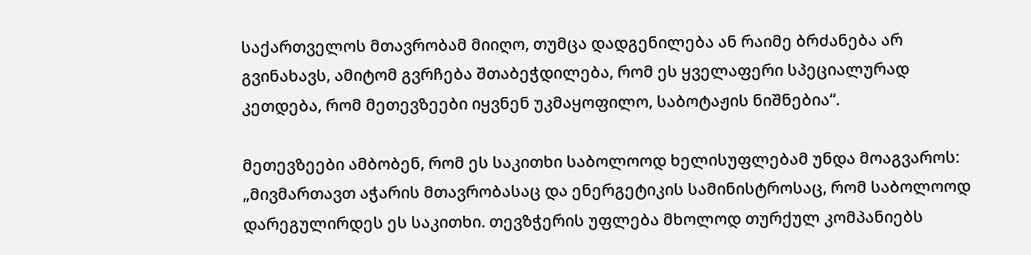საქართველოს მთავრობამ მიიღო, თუმცა დადგენილება ან რაიმე ბრძანება არ გვინახავს, ამიტომ გვრჩება შთაბეჭდილება, რომ ეს ყველაფერი სპეციალურად კეთდება, რომ მეთევზეები იყვნენ უკმაყოფილო, საბოტაჟის ნიშნებია“.

მეთევზეები ამბობენ, რომ ეს საკითხი საბოლოოდ ხელისუფლებამ უნდა მოაგვაროს: „მივმართავთ აჭარის მთავრობასაც და ენერგეტიკის სამინისტროსაც, რომ საბოლოოდ დარეგულირდეს ეს საკითხი. თევზჭერის უფლება მხოლოდ თურქულ კომპანიებს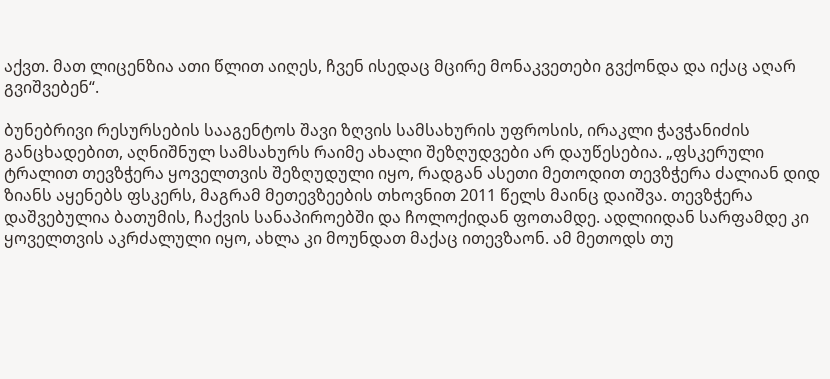აქვთ. მათ ლიცენზია ათი წლით აიღეს, ჩვენ ისედაც მცირე მონაკვეთები გვქონდა და იქაც აღარ გვიშვებენ“.

ბუნებრივი რესურსების სააგენტოს შავი ზღვის სამსახურის უფროსის, ირაკლი ჭავჭანიძის განცხადებით, აღნიშნულ სამსახურს რაიმე ახალი შეზღუდვები არ დაუწესებია. „ფსკერული ტრალით თევზჭერა ყოველთვის შეზღუდული იყო, რადგან ასეთი მეთოდით თევზჭერა ძალიან დიდ ზიანს აყენებს ფსკერს, მაგრამ მეთევზეების თხოვნით 2011 წელს მაინც დაიშვა. თევზჭერა დაშვებულია ბათუმის, ჩაქვის სანაპიროებში და ჩოლოქიდან ფოთამდე. ადლიიდან სარფამდე კი ყოველთვის აკრძალული იყო, ახლა კი მოუნდათ მაქაც ითევზაონ. ამ მეთოდს თუ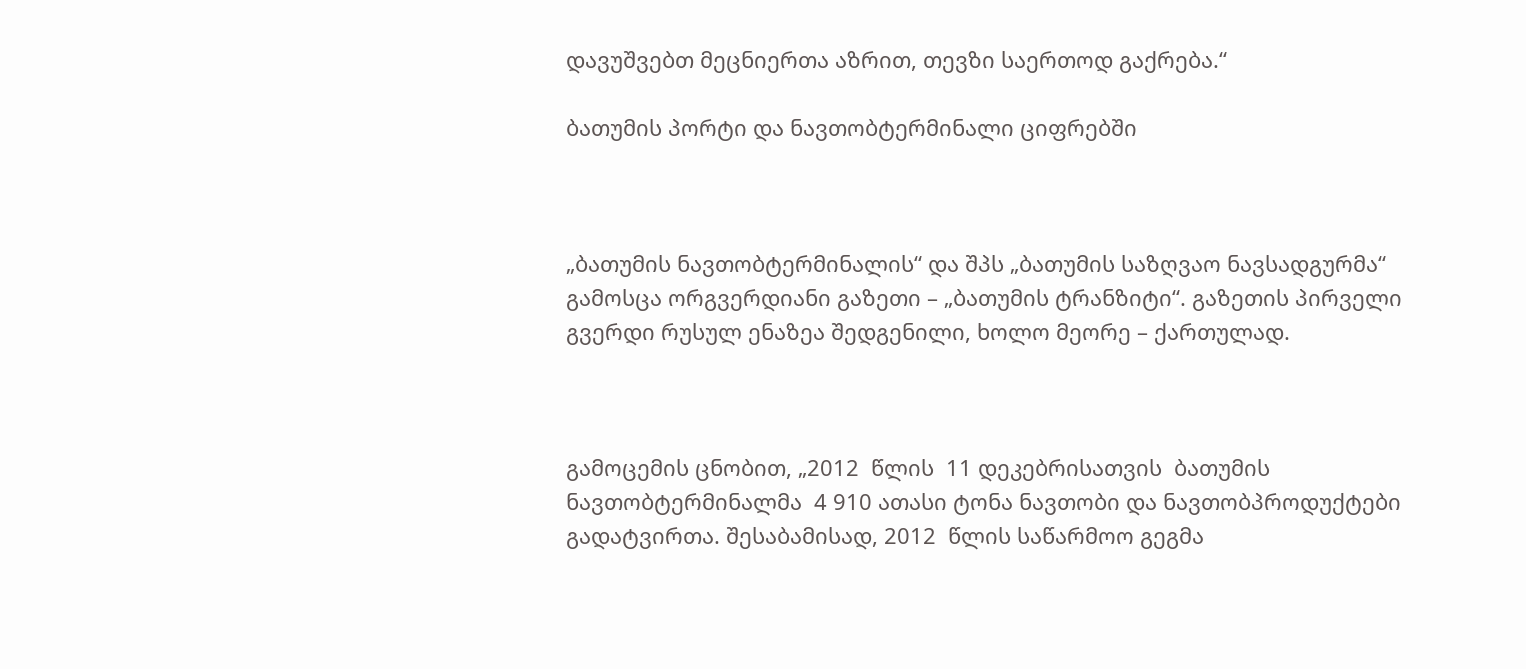დავუშვებთ მეცნიერთა აზრით, თევზი საერთოდ გაქრება.“

ბათუმის პორტი და ნავთობტერმინალი ციფრებში



„ბათუმის ნავთობტერმინალის“ და შპს „ბათუმის საზღვაო ნავსადგურმა“ გამოსცა ორგვერდიანი გაზეთი – „ბათუმის ტრანზიტი“. გაზეთის პირველი გვერდი რუსულ ენაზეა შედგენილი, ხოლო მეორე – ქართულად.



გამოცემის ცნობით, „2012  წლის  11 დეკებრისათვის  ბათუმის ნავთობტერმინალმა  4 910 ათასი ტონა ნავთობი და ნავთობპროდუქტები  გადატვირთა. შესაბამისად, 2012  წლის საწარმოო გეგმა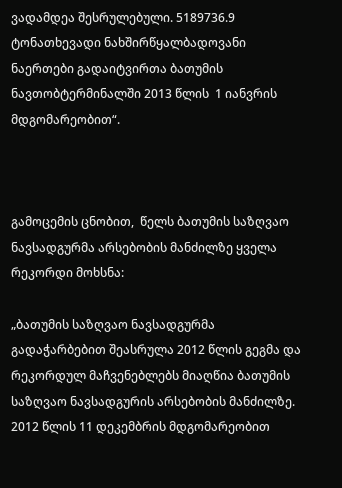ვადამდეა შესრულებული. 5189736.9 ტონათხევადი ნახშირწყალბადოვანი ნაერთები გადაიტვირთა ბათუმის ნავთობტერმინალში 2013 წლის  1 იანვრის  მდგომარეობით“.



გამოცემის ცნობით,  წელს ბათუმის საზღვაო ნავსადგურმა არსებობის მანძილზე ყველა რეკორდი მოხსნა:

„ბათუმის საზღვაო ნავსადგურმა გადაჭარბებით შეასრულა 2012 წლის გეგმა და რეკორდულ მაჩვენებლებს მიაღწია ბათუმის საზღვაო ნავსადგურის არსებობის მანძილზე. 2012 წლის 11 დეკემბრის მდგომარეობით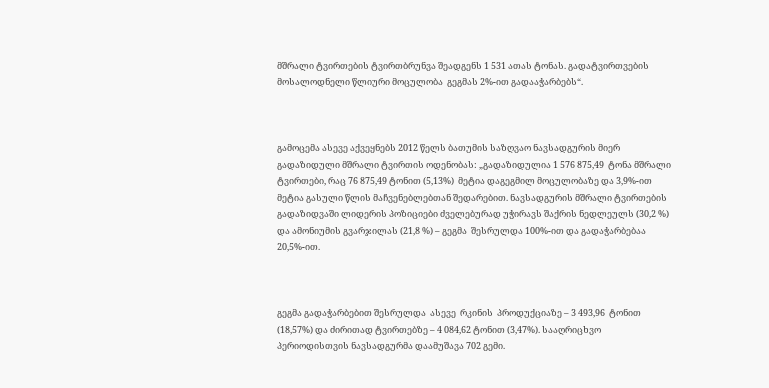მშრალი ტვირთების ტვირთბრუნვა შეადგენს 1 531 ათას ტონას. გადატვირთვების მოსალოდნელი წლიური მოცულობა  გეგმას 2%-ით გადააჭარბებს“.



გამოცემა ასევე აქვეყნებს 2012 წელს ბათუმის საზღვაო ნავსადგურის მიერ გადაზიდული მშრალი ტვირთის ოდენობას: „გადაზიდულია 1 576 875,49  ტონა მშრალი ტვირთები, რაც 76 875,49 ტონით (5,13%)  მეტია დაგეგმილ მოცულობაზე და 3,9%-ით მეტია გასული წლის მაჩვენებლებთან შედარებით. ნავსადგურის მშრალი ტვირთების გადაზიდვაში ლიდერის პოზიციები ძველებურად უჭირავს შაქრის ნედლეულს (30,2 %) და ამონიუმის გვარჯილას (21,8 %) – გეგმა  შესრულდა 100%-ით და გადაჭარბებაა 20,5%-ით.



გეგმა გადაჭარბებით შესრულდა  ასევე  რკინის  პროდუქციაზე – 3 493,96  ტონით (18,57%) და ძირითად ტვირთებზე – 4 084,62 ტონით (3,47%). სააღრიცხვო   პერიოდისთვის ნავსადგურმა დაამუშავა 702 გემი.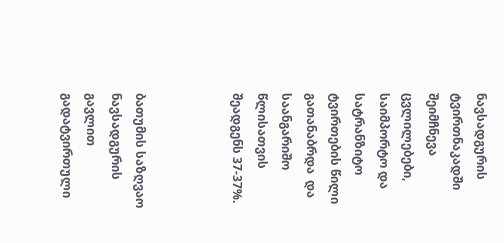ნავსადგურის ტვირთნაკადში  შეიმჩნევა ცვლილებები, საიმპორტო და სატრანზიტო ტვირთების წილი  გათანაბრდა  და საანგარიშო წლისათვის შეადგენს 37-37%.



ბათუმის საზღვაო   ნავსადგურის  გავლით გადატვირთული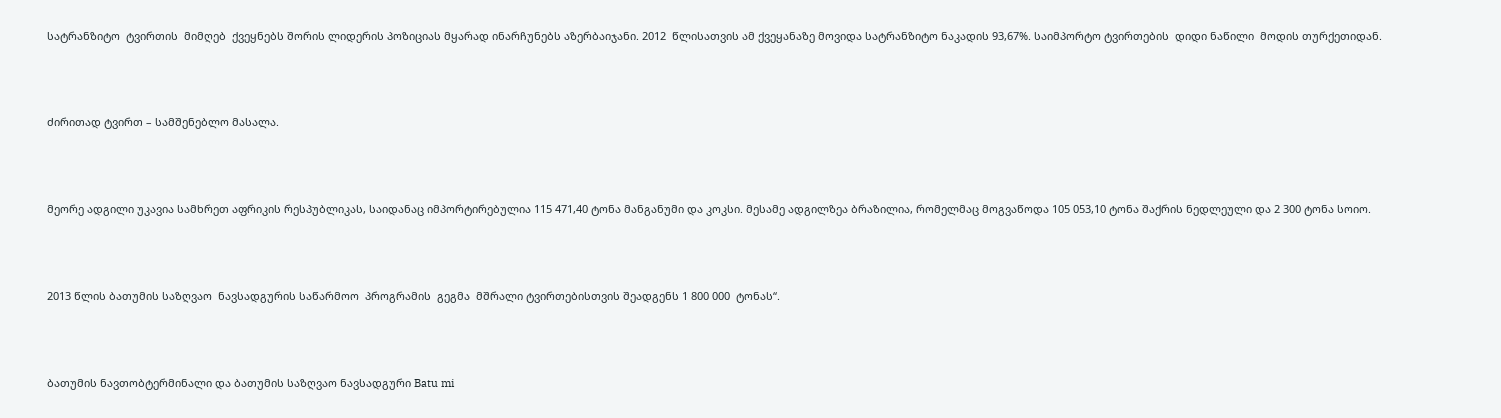სატრანზიტო  ტვირთის  მიმღებ  ქვეყნებს შორის ლიდერის პოზიციას მყარად ინარჩუნებს აზერბაიჯანი. 2012  წლისათვის ამ ქვეყანაზე მოვიდა სატრანზიტო ნაკადის 93,67%. საიმპორტო ტვირთების  დიდი ნაწილი  მოდის თურქეთიდან.



ძირითად ტვირთ – სამშენებლო მასალა.



მეორე ადგილი უკავია სამხრეთ აფრიკის რესპუბლიკას, საიდანაც იმპორტირებულია 115 471,40 ტონა მანგანუმი და კოკსი. მესამე ადგილზეა ბრაზილია, რომელმაც მოგვაწოდა 105 053,10 ტონა შაქრის ნედლეული და 2 300 ტონა სოიო.



2013 წლის ბათუმის საზღვაო  ნავსადგურის საწარმოო  პროგრამის  გეგმა  მშრალი ტვირთებისთვის შეადგენს 1 800 000  ტონას“.



ბათუმის ნავთობტერმინალი და ბათუმის საზღვაო ნავსადგური Batu mi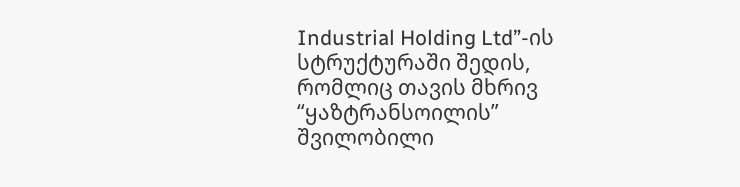Industrial Holding Ltd”-ის სტრუქტურაში შედის, რომლიც თავის მხრივ “ყაზტრანსოილის” შვილობილი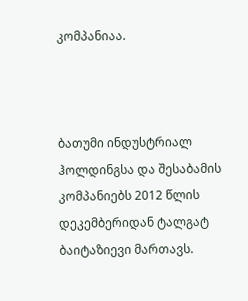კომპანიაა.



ბათუმი ინდუსტრიალ ჰოლდინგსა და შესაბამის კომპანიებს 2012 წლის დეკემბერიდან ტალგატ ბაიტაზიევი მართავს.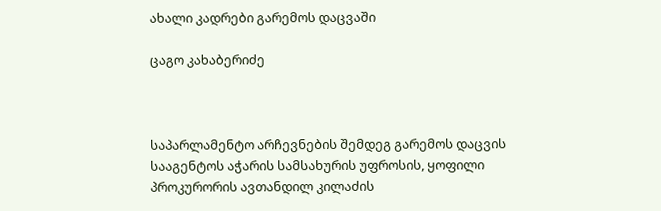ახალი კადრები გარემოს დაცვაში

ცაგო კახაბერიძე



საპარლამენტო არჩევნების შემდეგ გარემოს დაცვის სააგენტოს აჭარის სამსახურის უფროსის, ყოფილი პროკურორის ავთანდილ კილაძის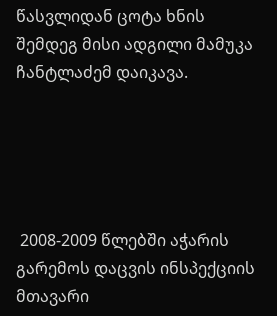წასვლიდან ცოტა ხნის შემდეგ მისი ადგილი მამუკა ჩანტლაძემ დაიკავა.





 2008-2009 წლებში აჭარის გარემოს დაცვის ინსპექციის მთავარი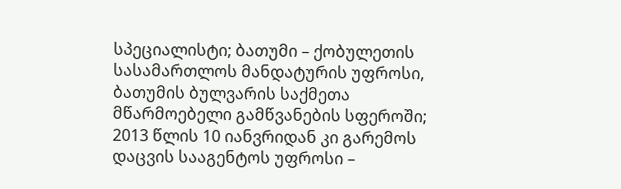სპეციალისტი; ბათუმი – ქობულეთის სასამართლოს მანდატურის უფროსი, ბათუმის ბულვარის საქმეთა მწარმოებელი გამწვანების სფეროში; 2013 წლის 10 იანვრიდან კი გარემოს დაცვის სააგენტოს უფროსი –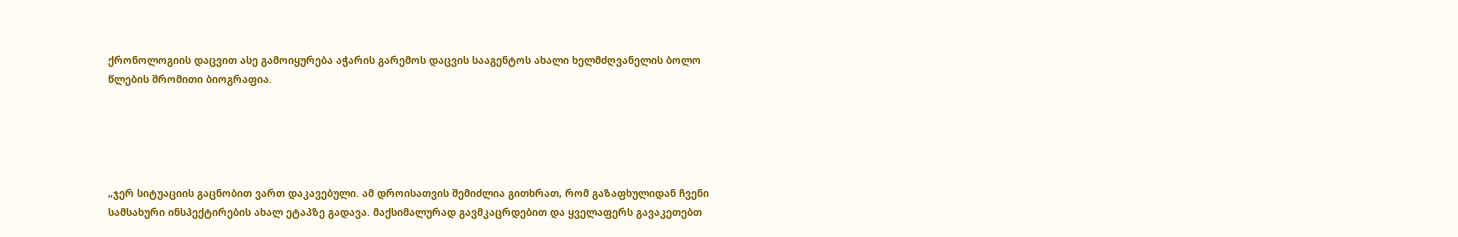ქრონოლოგიის დაცვით ასე გამოიყურება აჭარის გარემოს დაცვის სააგენტოს ახალი ხელმძღვანელის ბოლო წლების შრომითი ბიოგრაფია.





„ჯერ სიტუაციის გაცნობით ვართ დაკავებული. ამ დროისათვის შემიძლია გითხრათ, რომ გაზაფხულიდან ჩვენი სამსახური ინსპექტირების ახალ ეტაპზე გადავა. მაქსიმალურად გავმკაცრდებით და ყველაფერს გავაკეთებთ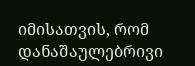იმისათვის, რომ დანაშაულებრივი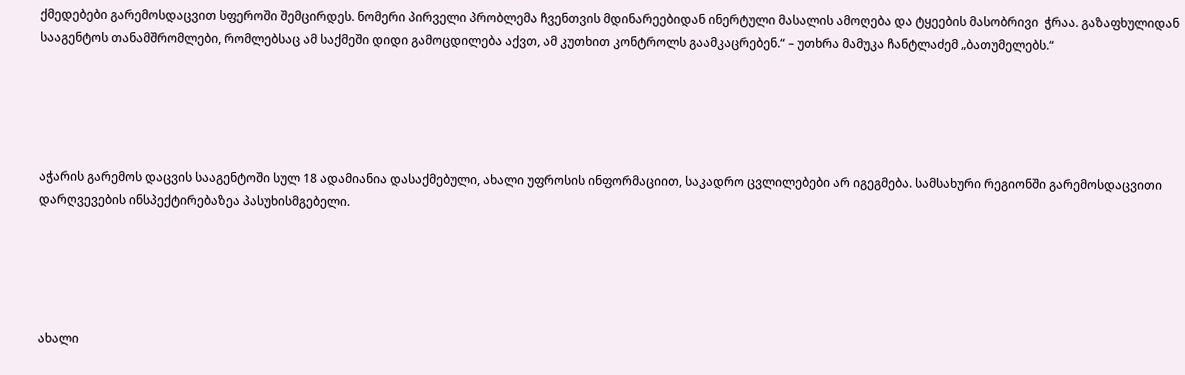ქმედებები გარემოსდაცვით სფეროში შემცირდეს. ნომერი პირველი პრობლემა ჩვენთვის მდინარეებიდან ინერტული მასალის ამოღება და ტყეების მასობრივი  ჭრაა. გაზაფხულიდან სააგენტოს თანამშრომლები, რომლებსაც ამ საქმეში დიდი გამოცდილება აქვთ, ამ კუთხით კონტროლს გაამკაცრებენ.“ – უთხრა მამუკა ჩანტლაძემ „ბათუმელებს.“





აჭარის გარემოს დაცვის სააგენტოში სულ 18 ადამიანია დასაქმებული, ახალი უფროსის ინფორმაციით, საკადრო ცვლილებები არ იგეგმება. სამსახური რეგიონში გარემოსდაცვითი დარღვევების ინსპექტირებაზეა პასუხისმგებელი.





ახალი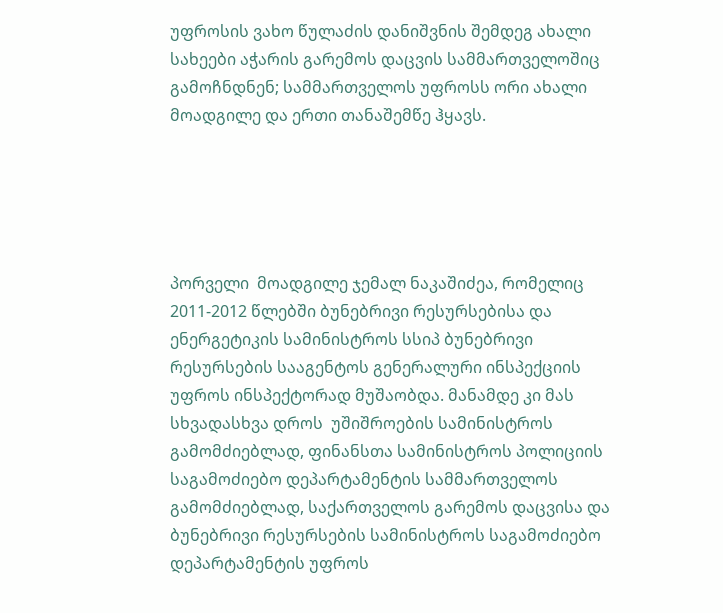უფროსის ვახო წულაძის დანიშვნის შემდეგ ახალი სახეები აჭარის გარემოს დაცვის სამმართველოშიც გამოჩნდნენ; სამმართველოს უფროსს ორი ახალი მოადგილე და ერთი თანაშემწე ჰყავს.





პორველი  მოადგილე ჯემალ ნაკაშიძეა, რომელიც  2011-2012 წლებში ბუნებრივი რესურსებისა და ენერგეტიკის სამინისტროს სსიპ ბუნებრივი რესურსების სააგენტოს გენერალური ინსპექციის უფროს ინსპექტორად მუშაობდა. მანამდე კი მას სხვადასხვა დროს  უშიშროების სამინისტროს გამომძიებლად, ფინანსთა სამინისტროს პოლიციის საგამოძიებო დეპარტამენტის სამმართველოს გამომძიებლად, საქართველოს გარემოს დაცვისა და ბუნებრივი რესურსების სამინისტროს საგამოძიებო დეპარტამენტის უფროს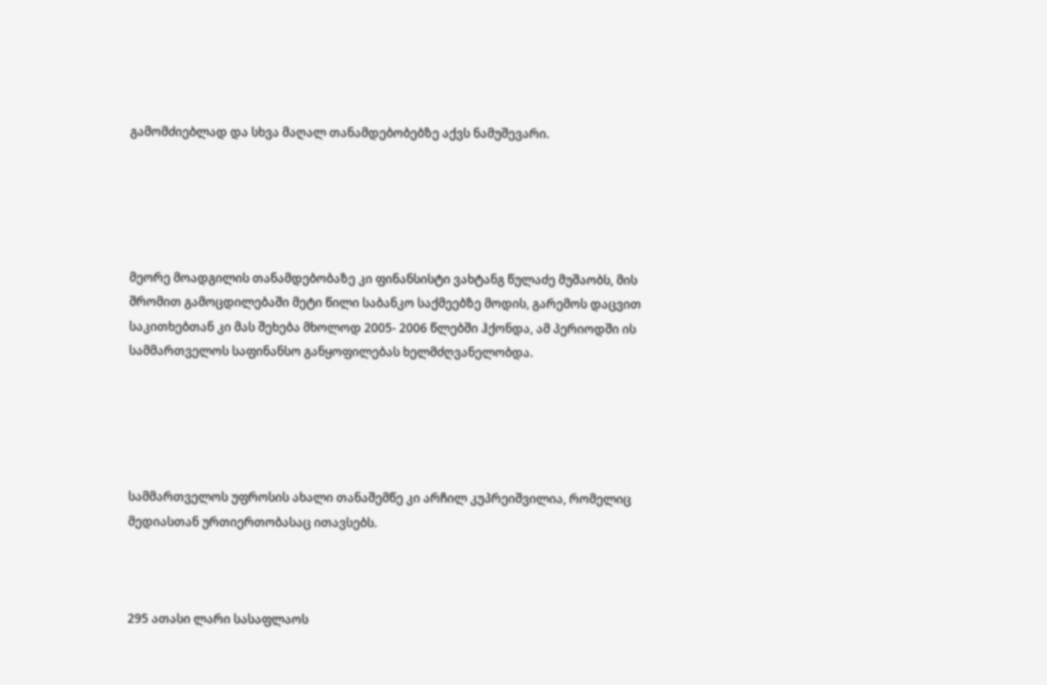გამომძიებლად და სხვა მაღალ თანამდებობებზე აქვს ნამუშევარი.





მეორე მოადგილის თანამდებობაზე კი ფინანსისტი ვახტანგ წულაძე მუშაობს, მის შრომით გამოცდილებაში მეტი წილი საბანკო საქმეებზე მოდის, გარემოს დაცვით საკითხებთან კი მას შეხება მხოლოდ 2005- 2006 წლებში ჰქონდა, ამ პერიოდში ის სამმართველოს საფინანსო განყოფილებას ხელმძღვანელობდა.





სამმართველოს უფროსის ახალი თანაშემწე კი არჩილ კუპრეიშვილია, რომელიც მედიასთან ურთიერთობასაც ითავსებს.



295 ათასი ლარი სასაფლაოს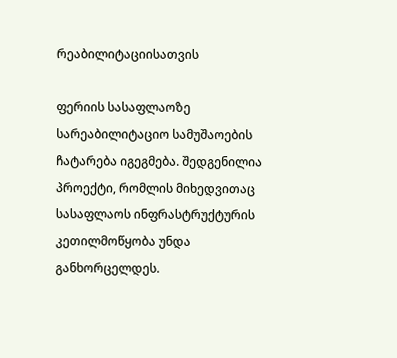რეაბილიტაციისათვის

ფერიის სასაფლაოზე სარეაბილიტაციო სამუშაოების ჩატარება იგეგმება. შედგენილია პროექტი, რომლის მიხედვითაც სასაფლაოს ინფრასტრუქტურის კეთილმოწყობა უნდა განხორცელდეს.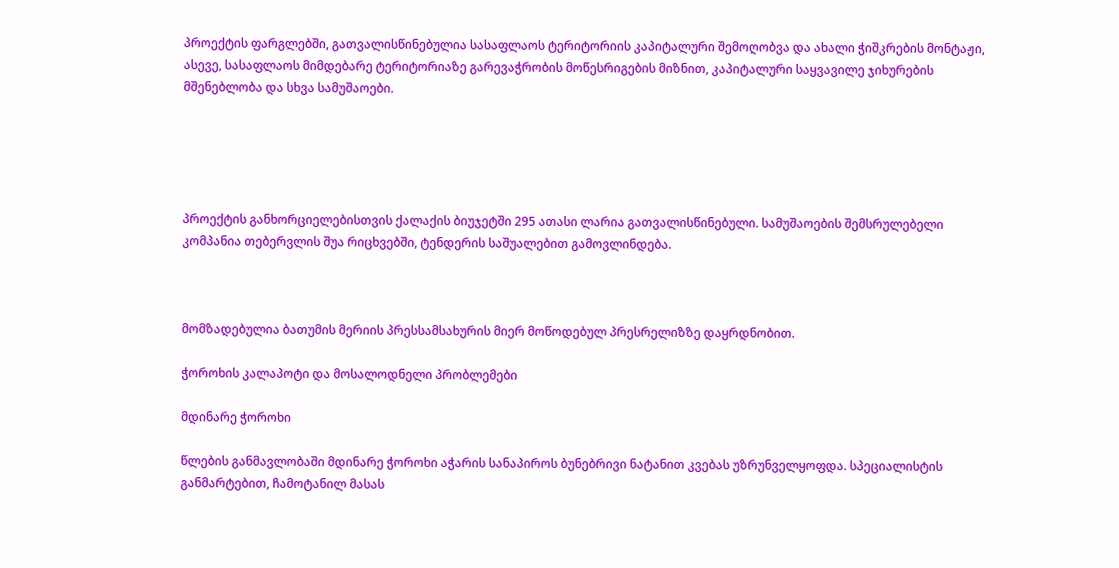პროექტის ფარგლებში, გათვალისწინებულია სასაფლაოს ტერიტორიის კაპიტალური შემოღობვა და ახალი ჭიშკრების მონტაჟი, ასევე, სასაფლაოს მიმდებარე ტერიტორიაზე გარევაჭრობის მოწესრიგების მიზნით, კაპიტალური საყვავილე ჯიხურების მშენებლობა და სხვა სამუშაოები.





პროექტის განხორციელებისთვის ქალაქის ბიუჯეტში 295 ათასი ლარია გათვალისწინებული. სამუშაოების შემსრულებელი კომპანია თებერვლის შუა რიცხვებში, ტენდერის საშუალებით გამოვლინდება.



მომზადებულია ბათუმის მერიის პრესსამსახურის მიერ მოწოდებულ პრესრელიზზე დაყრდნობით.

ჭოროხის კალაპოტი და მოსალოდნელი პრობლემები

მდინარე ჭოროხი

წლების განმავლობაში მდინარე ჭოროხი აჭარის სანაპიროს ბუნებრივი ნატანით კვებას უზრუნველყოფდა. სპეციალისტის განმარტებით, ჩამოტანილ მასას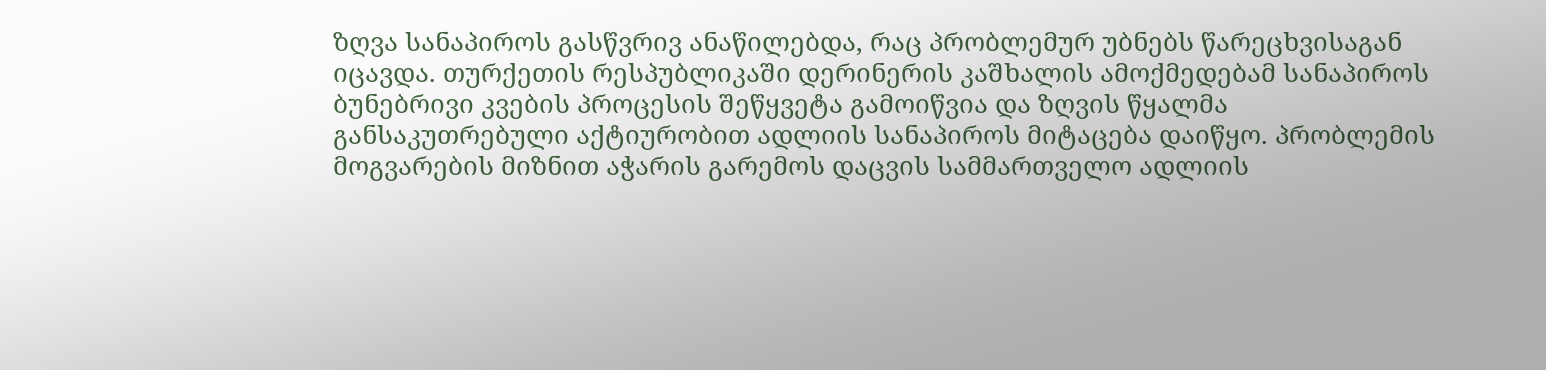ზღვა სანაპიროს გასწვრივ ანაწილებდა, რაც პრობლემურ უბნებს წარეცხვისაგან იცავდა. თურქეთის რესპუბლიკაში დერინერის კაშხალის ამოქმედებამ სანაპიროს ბუნებრივი კვების პროცესის შეწყვეტა გამოიწვია და ზღვის წყალმა განსაკუთრებული აქტიურობით ადლიის სანაპიროს მიტაცება დაიწყო. პრობლემის მოგვარების მიზნით აჭარის გარემოს დაცვის სამმართველო ადლიის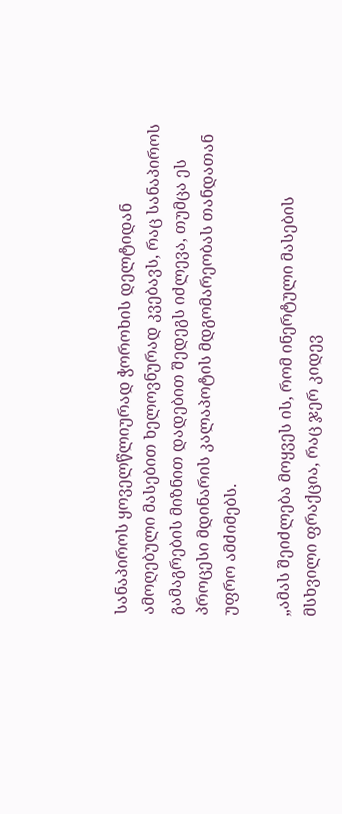სანაპიროს ყოველწლიურად ჭოროხის დელტიდან ამოღებული მასებით ხელოვნურად კვებავს, რაც სანაპიროს გამაგრების მიზნით დადებით შედეგს იძლევა, თუმცა ეს პროცესი მდინარის კალაპოტის მდგომარეობას თანდათან უფრო ამძიმებს.

„ამას შეიძლება მოყვეს ის, რომ ინერტული მასების მსხვილი ფრაქცია, რაც ჯერ კიდევ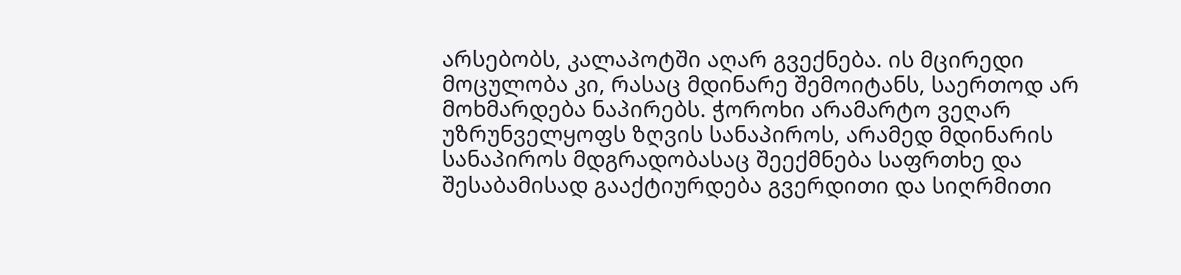არსებობს, კალაპოტში აღარ გვექნება. ის მცირედი მოცულობა კი, რასაც მდინარე შემოიტანს, საერთოდ არ მოხმარდება ნაპირებს. ჭოროხი არამარტო ვეღარ უზრუნველყოფს ზღვის სანაპიროს, არამედ მდინარის სანაპიროს მდგრადობასაც შეექმნება საფრთხე და შესაბამისად გააქტიურდება გვერდითი და სიღრმითი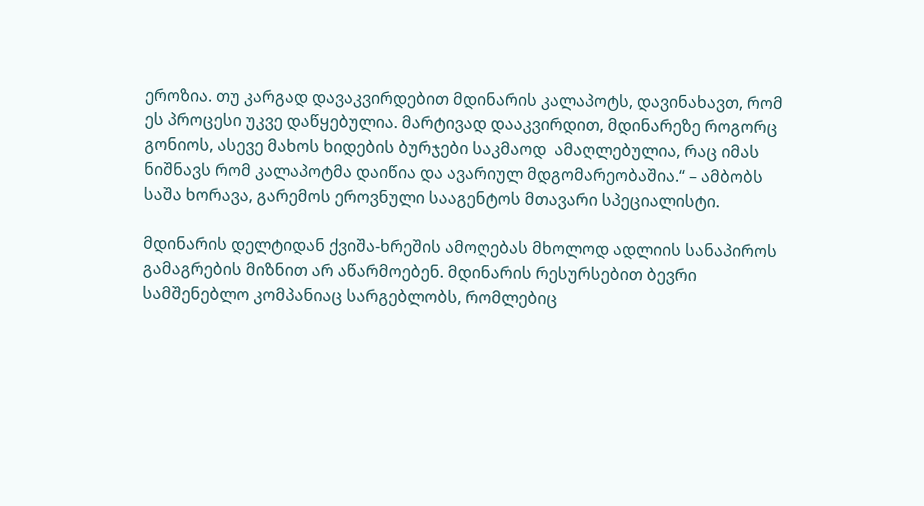ეროზია. თუ კარგად დავაკვირდებით მდინარის კალაპოტს, დავინახავთ, რომ ეს პროცესი უკვე დაწყებულია. მარტივად დააკვირდით, მდინარეზე როგორც გონიოს, ასევე მახოს ხიდების ბურჯები საკმაოდ  ამაღლებულია, რაც იმას ნიშნავს რომ კალაპოტმა დაიწია და ავარიულ მდგომარეობაშია.“ – ამბობს საშა ხორავა, გარემოს ეროვნული სააგენტოს მთავარი სპეციალისტი.

მდინარის დელტიდან ქვიშა-ხრეშის ამოღებას მხოლოდ ადლიის სანაპიროს გამაგრების მიზნით არ აწარმოებენ. მდინარის რესურსებით ბევრი სამშენებლო კომპანიაც სარგებლობს, რომლებიც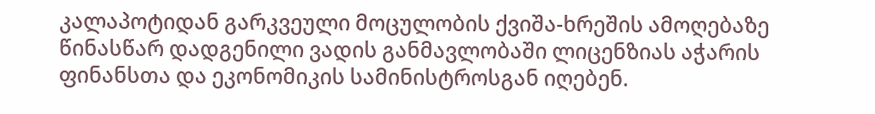კალაპოტიდან გარკვეული მოცულობის ქვიშა-ხრეშის ამოღებაზე წინასწარ დადგენილი ვადის განმავლობაში ლიცენზიას აჭარის ფინანსთა და ეკონომიკის სამინისტროსგან იღებენ.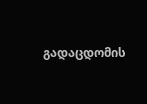გადაცდომის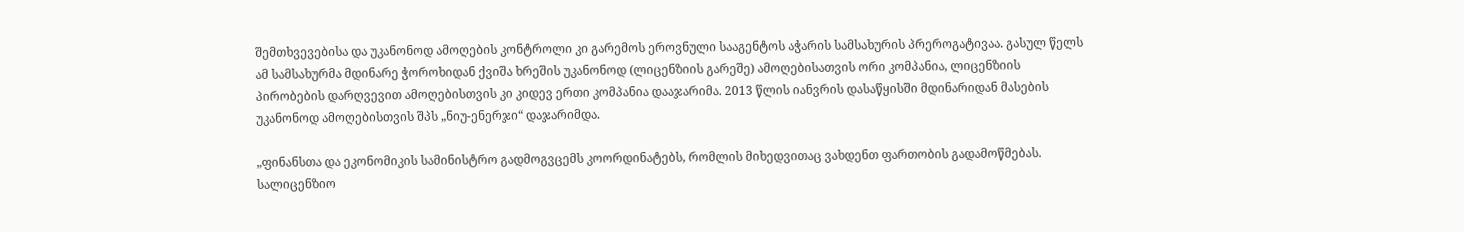შემთხვევებისა და უკანონოდ ამოღების კონტროლი კი გარემოს ეროვნული სააგენტოს აჭარის სამსახურის პრეროგატივაა. გასულ წელს ამ სამსახურმა მდინარე ჭოროხიდან ქვიშა ხრეშის უკანონოდ (ლიცენზიის გარეშე) ამოღებისათვის ორი კომპანია, ლიცენზიის პირობების დარღვევით ამოღებისთვის კი კიდევ ერთი კომპანია დააჯარიმა. 2013 წლის იანვრის დასაწყისში მდინარიდან მასების უკანონოდ ამოღებისთვის შპს „ნიუ-ენერჯი“ დაჯარიმდა.

„ფინანსთა და ეკონომიკის სამინისტრო გადმოგვცემს კოორდინატებს, რომლის მიხედვითაც ვახდენთ ფართობის გადამოწმებას. სალიცენზიო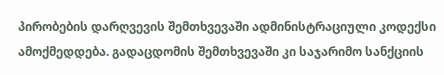პირობების დარღვევის შემთხვევაში ადმინისტრაციული კოდექსი ამოქმედდება. გადაცდომის შემთხვევაში კი საჯარიმო სანქციის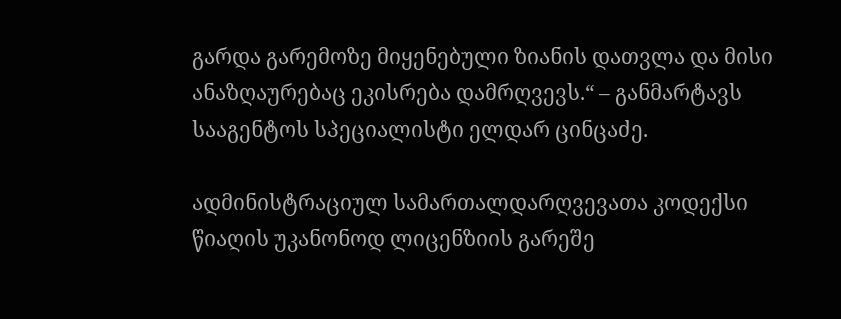გარდა გარემოზე მიყენებული ზიანის დათვლა და მისი ანაზღაურებაც ეკისრება დამრღვევს.“ – განმარტავს სააგენტოს სპეციალისტი ელდარ ცინცაძე.

ადმინისტრაციულ სამართალდარღვევათა კოდექსი წიაღის უკანონოდ ლიცენზიის გარეშე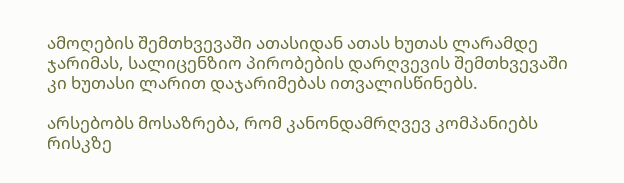ამოღების შემთხვევაში ათასიდან ათას ხუთას ლარამდე ჯარიმას, სალიცენზიო პირობების დარღვევის შემთხვევაში კი ხუთასი ლარით დაჯარიმებას ითვალისწინებს.

არსებობს მოსაზრება, რომ კანონდამრღვევ კომპანიებს რისკზე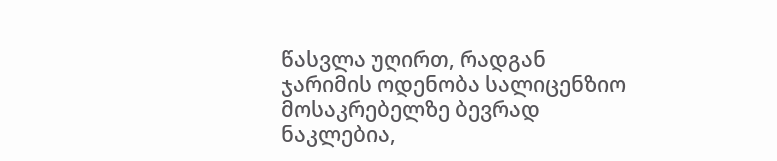წასვლა უღირთ, რადგან ჯარიმის ოდენობა სალიცენზიო მოსაკრებელზე ბევრად ნაკლებია,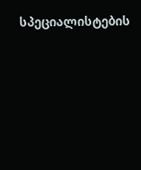სპეციალისტების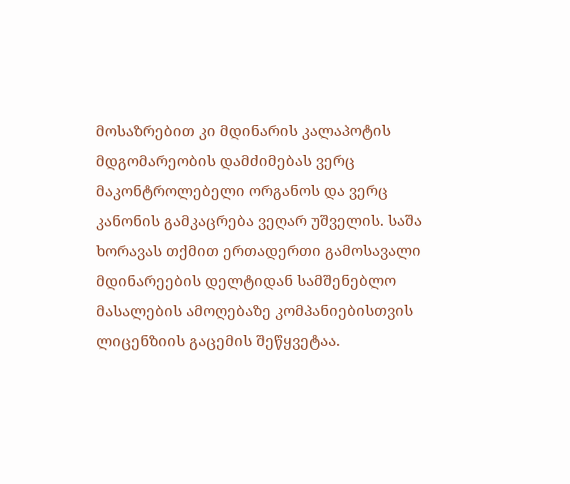მოსაზრებით კი მდინარის კალაპოტის მდგომარეობის დამძიმებას ვერც მაკონტროლებელი ორგანოს და ვერც კანონის გამკაცრება ვეღარ უშველის. საშა ხორავას თქმით ერთადერთი გამოსავალი მდინარეების დელტიდან სამშენებლო მასალების ამოღებაზე კომპანიებისთვის ლიცენზიის გაცემის შეწყვეტაა.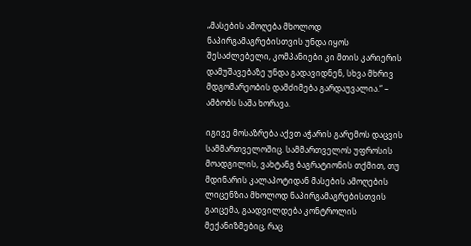„მასების ამოღება მხოლოდ ნაპირგამაგრებისთვის უნდა იყოს შესაძლებელი, კომპანიები კი მთის კარიერის დამუშავებაზე უნდა გადავიდნენ, სხვა მხრივ მდგომარეობის დამძიმება გარდაუვალია.“ – ამბობს საშა ხორავა.

იგივე მოსაზრება აქვთ აჭარის გარემოს დაცვის სამმართველოშიც. სამმართველოს უფროსის მოადგილის, ვახტანგ ბაგრატიონის თქმით, თუ მდინარის კალაპოტიდან მასების ამოღების ლიცენზია მხოლოდ ნაპირგამაგრებისთვის გაიცემა, გაადვილდება კონტროლის მექანიზმებიც, რაც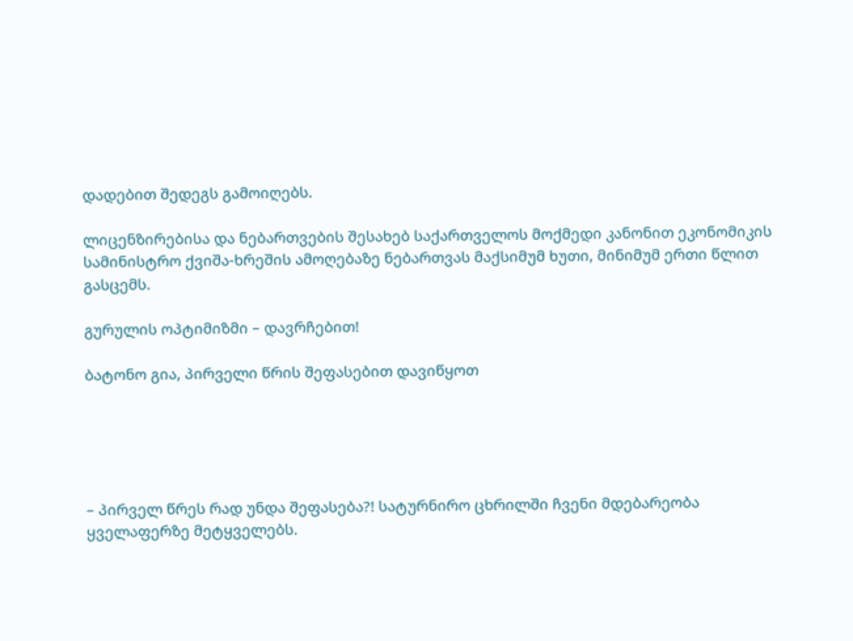დადებით შედეგს გამოიღებს.

ლიცენზირებისა და ნებართვების შესახებ საქართველოს მოქმედი კანონით ეკონომიკის სამინისტრო ქვიშა-ხრეშის ამოღებაზე ნებართვას მაქსიმუმ ხუთი, მინიმუმ ერთი წლით გასცემს.

გურულის ოპტიმიზმი – დავრჩებით!

ბატონო გია, პირველი წრის შეფასებით დავიწყოთ





– პირველ წრეს რად უნდა შეფასება?! სატურნირო ცხრილში ჩვენი მდებარეობა ყველაფერზე მეტყველებს.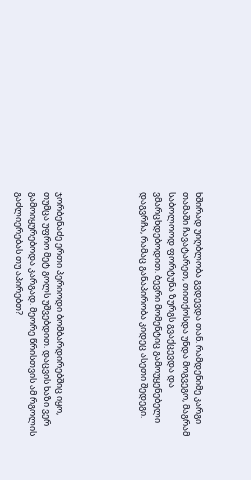ხშირად უიღბლობა გვდევდა თან. რამდენიმე კარგი თამაში ჩავატარეთ, თითქოსდა უნდა მოგვეგო, მაგრამ საბოლოოდ ფორტუნა ზურგს გვაქცევდა და ვმარცხდებოდით. ბევრი მომენტიც გამოუყენებელი დაგვრჩა, რამაც განაპირობა კიდეც ასეთი შედეგი.





ჯორბენაძე ერთი პერიოდი ბომბარდირებშიც იყო, თუმცა უფრო მეტ გოლს უშვებდით. დაცვის ხაზი ვერ გამოიყურებოდა კარგად. მეორე წრისთვის ამ რგოლის გაძლიერებას თუ აპირებთ?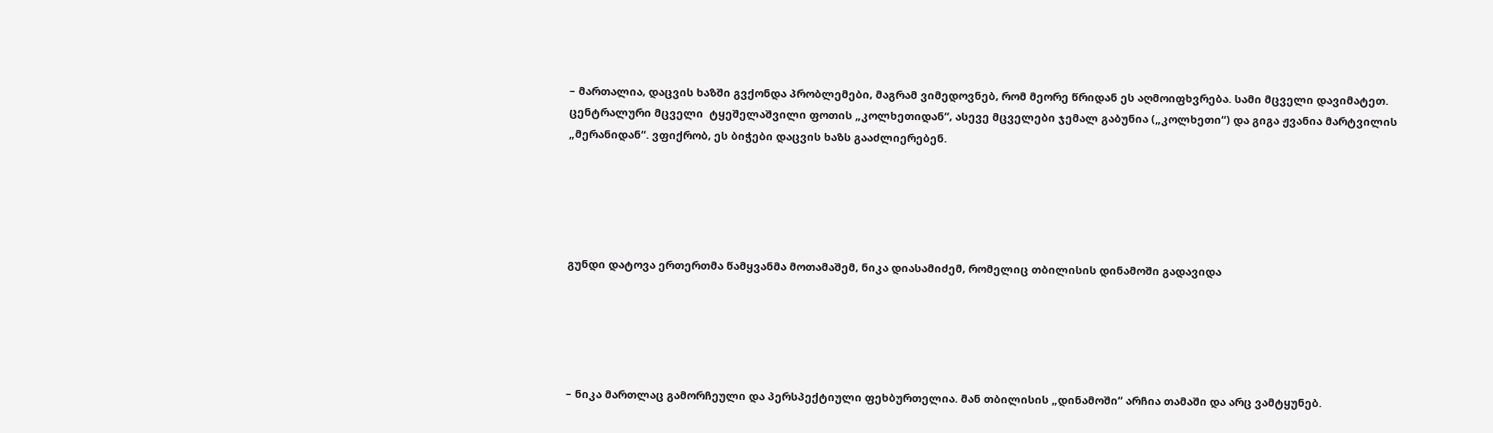– მართალია, დაცვის ხაზში გვქონდა პრობლემები, მაგრამ ვიმედოვნებ, რომ მეორე წრიდან ეს აღმოიფხვრება. სამი მცველი დავიმატეთ. ცენტრალური მცველი  ტყეშელაშვილი ფოთის „კოლხეთიდან“, ასევე მცველები ჯემალ გაბუნია („კოლხეთი“) და გიგა ჟვანია მარტვილის „მერანიდან“. ვფიქრობ, ეს ბიჭები დაცვის ხაზს გააძლიერებენ.





გუნდი დატოვა ერთერთმა წამყვანმა მოთამაშემ, ნიკა დიასამიძემ, რომელიც თბილისის დინამოში გადავიდა





– ნიკა მართლაც გამორჩეული და პერსპექტიული ფეხბურთელია. მან თბილისის „დინამოში“ არჩია თამაში და არც ვამტყუნებ.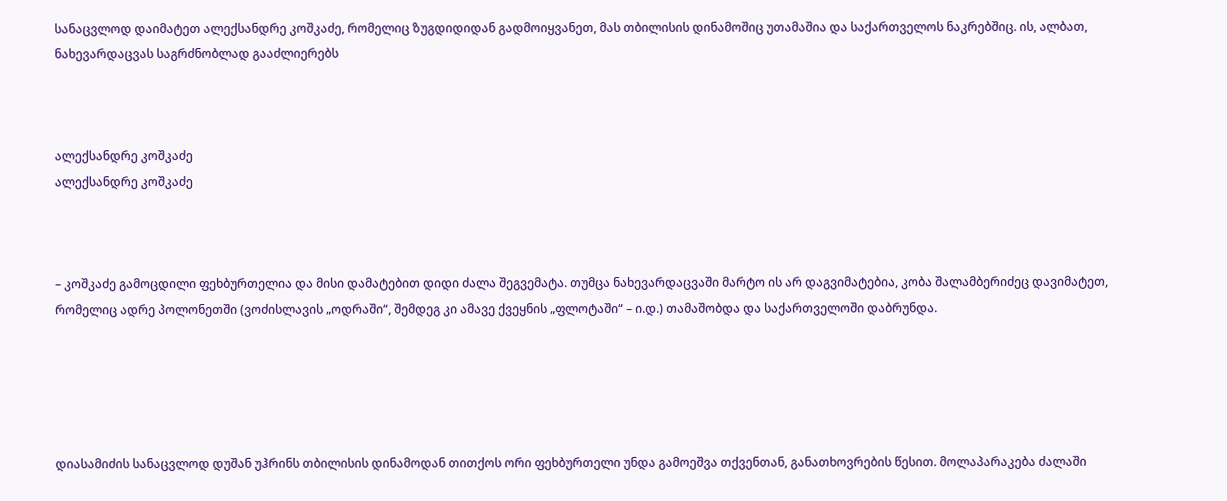სანაცვლოდ დაიმატეთ ალექსანდრე კოშკაძე, რომელიც ზუგდიდიდან გადმოიყვანეთ, მას თბილისის დინამოშიც უთამაშია და საქართველოს ნაკრებშიც. ის, ალბათ, ნახევარდაცვას საგრძნობლად გააძლიერებს



ალექსანდრე კოშკაძე
ალექსანდრე კოშკაძე



– კოშკაძე გამოცდილი ფეხბურთელია და მისი დამატებით დიდი ძალა შეგვემატა. თუმცა ნახევარდაცვაში მარტო ის არ დაგვიმატებია, კობა შალამბერიძეც დავიმატეთ, რომელიც ადრე პოლონეთში (ვოძისლავის „ოდრაში“, შემდეგ კი ამავე ქვეყნის „ფლოტაში“ – ი.დ.) თამაშობდა და საქართველოში დაბრუნდა.





დიასამიძის სანაცვლოდ დუშან უჰრინს თბილისის დინამოდან თითქოს ორი ფეხბურთელი უნდა გამოეშვა თქვენთან, განათხოვრების წესით. მოლაპარაკება ძალაში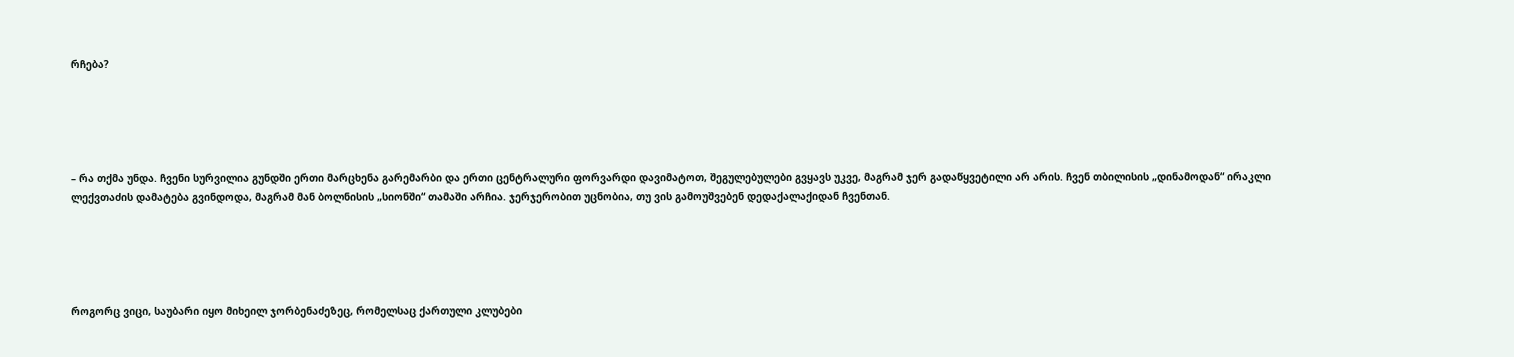რჩება?





– რა თქმა უნდა. ჩვენი სურვილია გუნდში ერთი მარცხენა გარემარბი და ერთი ცენტრალური ფორვარდი დავიმატოთ, შეგულებულები გვყავს უკვე, მაგრამ ჯერ გადაწყვეტილი არ არის. ჩვენ თბილისის „დინამოდან“ ირაკლი ლექვთაძის დამატება გვინდოდა, მაგრამ მან ბოლნისის „სიონში“ თამაში არჩია. ჯერჯერობით უცნობია, თუ ვის გამოუშვებენ დედაქალაქიდან ჩვენთან.





როგორც ვიცი, საუბარი იყო მიხეილ ჯორბენაძეზეც, რომელსაც ქართული კლუბები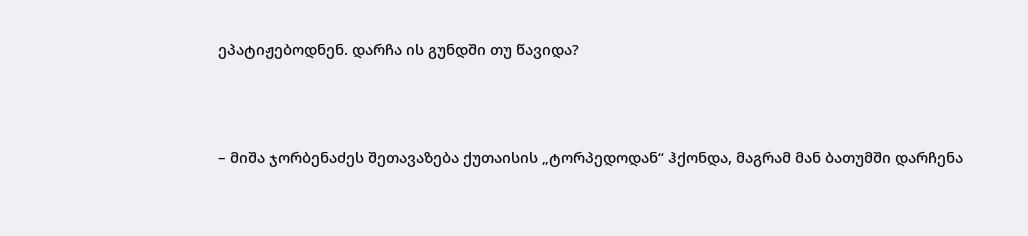ეპატიჟებოდნენ. დარჩა ის გუნდში თუ წავიდა?





– მიშა ჯორბენაძეს შეთავაზება ქუთაისის „ტორპედოდან“ ჰქონდა, მაგრამ მან ბათუმში დარჩენა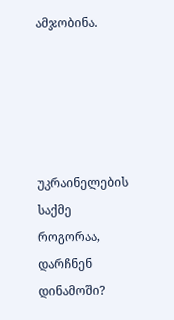ამჯობინა.





უკრაინელების საქმე როგორაა, დარჩნენ დინამოში?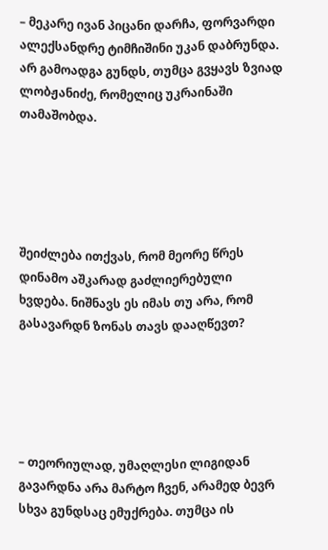– მეკარე ივან პიცანი დარჩა, ფორვარდი ალექსანდრე ტიმჩიშინი უკან დაბრუნდა. არ გამოადგა გუნდს, თუმცა გვყავს ზვიად ლობჟანიძე, რომელიც უკრაინაში თამაშობდა.





შეიძლება ითქვას, რომ მეორე წრეს დინამო აშკარად გაძლიერებული ხვდება. ნიშნავს ეს იმას თუ არა, რომ გასავარდნ ზონას თავს დააღწევთ?





– თეორიულად, უმაღლესი ლიგიდან გავარდნა არა მარტო ჩვენ, არამედ ბევრ სხვა გუნდსაც ემუქრება. თუმცა ის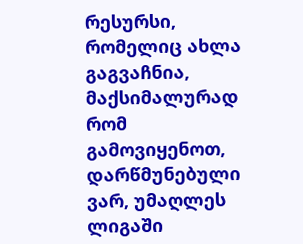რესურსი, რომელიც ახლა გაგვაჩნია, მაქსიმალურად რომ გამოვიყენოთ, დარწმუნებული ვარ, უმაღლეს ლიგაში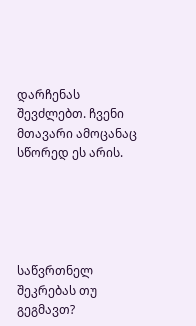დარჩენას შევძლებთ. ჩვენი მთავარი ამოცანაც სწორედ ეს არის.





საწვრთნელ შეკრებას თუ გეგმავთ?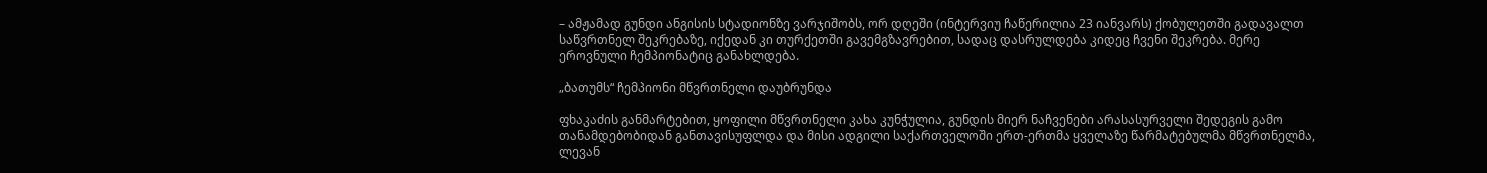– ამჟამად გუნდი ანგისის სტადიონზე ვარჯიშობს, ორ დღეში (ინტერვიუ ჩაწერილია 23 იანვარს) ქობულეთში გადავალთ საწვრთნელ შეკრებაზე, იქედან კი თურქეთში გავემგზავრებით, სადაც დასრულდება კიდეც ჩვენი შეკრება. მერე ეროვნული ჩემპიონატიც განახლდება.

„ბათუმს“ ჩემპიონი მწვრთნელი დაუბრუნდა

ფხაკაძის განმარტებით, ყოფილი მწვრთნელი კახა კუნჭულია, გუნდის მიერ ნაჩვენები არასასურველი შედეგის გამო თანამდებობიდან განთავისუფლდა და მისი ადგილი საქართველოში ერთ-ერთმა ყველაზე წარმატებულმა მწვრთნელმა, ლევან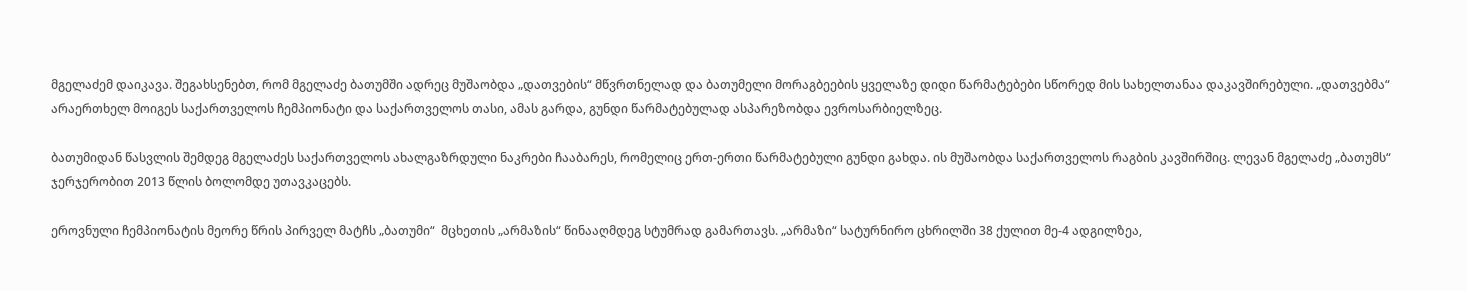მგელაძემ დაიკავა. შეგახსენებთ, რომ მგელაძე ბათუმში ადრეც მუშაობდა „დათვების“ მწვრთნელად და ბათუმელი მორაგბეების ყველაზე დიდი წარმატებები სწორედ მის სახელთანაა დაკავშირებული. „დათვებმა“ არაერთხელ მოიგეს საქართველოს ჩემპიონატი და საქართველოს თასი, ამას გარდა, გუნდი წარმატებულად ასპარეზობდა ევროსარბიელზეც.

ბათუმიდან წასვლის შემდეგ მგელაძეს საქართველოს ახალგაზრდული ნაკრები ჩააბარეს, რომელიც ერთ-ერთი წარმატებული გუნდი გახდა. ის მუშაობდა საქართველოს რაგბის კავშირშიც. ლევან მგელაძე „ბათუმს“ ჯერჯერობით 2013 წლის ბოლომდე უთავკაცებს.

ეროვნული ჩემპიონატის მეორე წრის პირველ მატჩს „ბათუმი“  მცხეთის „არმაზის“ წინააღმდეგ სტუმრად გამართავს. „არმაზი“ სატურნირო ცხრილში 38 ქულით მე-4 ადგილზეა,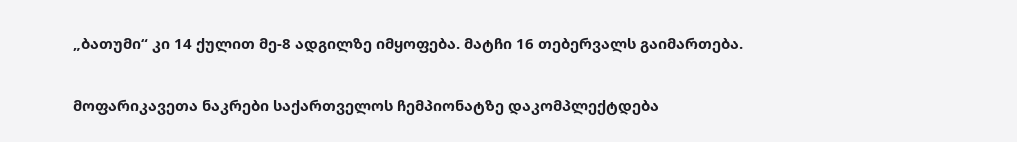„ბათუმი“ კი 14 ქულით მე-8 ადგილზე იმყოფება. მატჩი 16 თებერვალს გაიმართება.

მოფარიკავეთა ნაკრები საქართველოს ჩემპიონატზე დაკომპლექტდება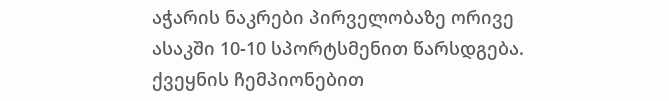აჭარის ნაკრები პირველობაზე ორივე ასაკში 10-10 სპორტსმენით წარსდგება. ქვეყნის ჩემპიონებით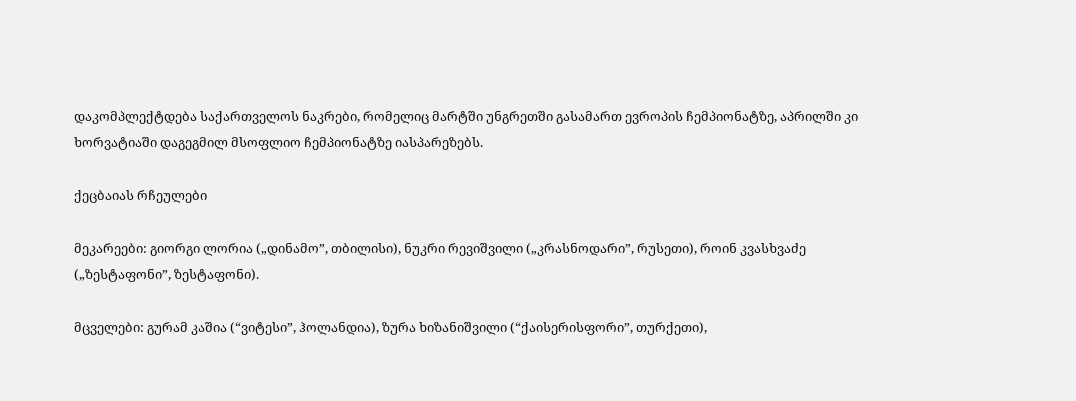დაკომპლექტდება საქართველოს ნაკრები, რომელიც მარტში უნგრეთში გასამართ ევროპის ჩემპიონატზე, აპრილში კი ხორვატიაში დაგეგმილ მსოფლიო ჩემპიონატზე იასპარეზებს.

ქეცბაიას რჩეულები

მეკარეები: გიორგი ლორია („დინამო”, თბილისი), ნუკრი რევიშვილი („კრასნოდარი”, რუსეთი), როინ კვასხვაძე („ზესტაფონი”, ზესტაფონი).

მცველები: გურამ კაშია (“ვიტესი”, ჰოლანდია), ზურა ხიზანიშვილი (“ქაისერისფორი”, თურქეთი),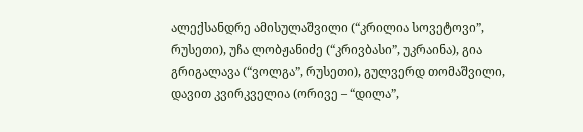ალექსანდრე ამისულაშვილი (“კრილია სოვეტოვი”, რუსეთი), უჩა ლობჟანიძე (“კრივბასი”, უკრაინა), გია გრიგალავა (“ვოლგა”, რუსეთი), გულვერდ თომაშვილი, დავით კვირკველია (ორივე – “დილა”,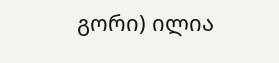გორი) ილია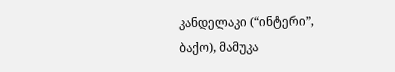კანდელაკი (“ინტერი”, ბაქო), მამუკა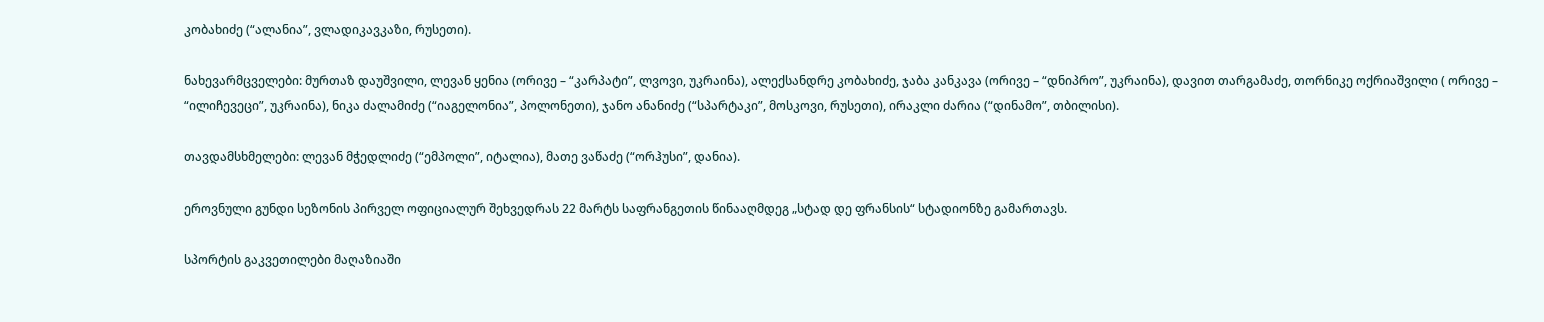კობახიძე (“ალანია”, ვლადიკავკაზი, რუსეთი).

ნახევარმცველები: მურთაზ დაუშვილი, ლევან ყენია (ორივე – “კარპატი”, ლვოვი, უკრაინა), ალექსანდრე კობახიძე, ჯაბა კანკავა (ორივე – “დნიპრო”, უკრაინა), დავით თარგამაძე, თორნიკე ოქრიაშვილი ( ორივე – “ილიჩევეცი”, უკრაინა), ნიკა ძალამიძე (“იაგელონია”, პოლონეთი), ჯანო ანანიძე (“სპარტაკი”, მოსკოვი, რუსეთი), ირაკლი ძარია (“დინამო”, თბილისი).

თავდამსხმელები: ლევან მჭედლიძე (“ემპოლი”, იტალია), მათე ვაწაძე (“ორჰუსი”, დანია).

ეროვნული გუნდი სეზონის პირველ ოფიციალურ შეხვედრას 22 მარტს საფრანგეთის წინააღმდეგ „სტად დე ფრანსის“ სტადიონზე გამართავს.

სპორტის გაკვეთილები მაღაზიაში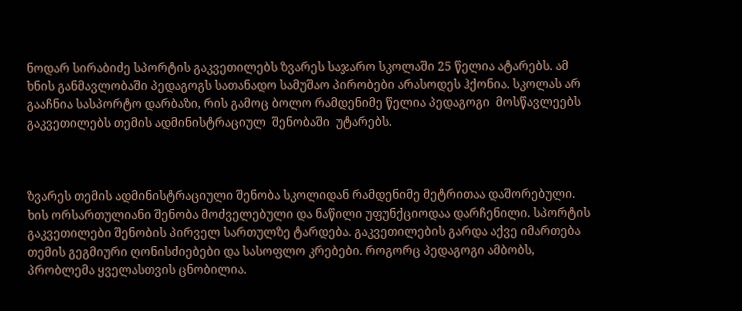ნოდარ სირაბიძე სპორტის გაკვეთილებს ზვარეს საჯარო სკოლაში 25 წელია ატარებს. ამ ხნის განმავლობაში პედაგოგს სათანადო სამუშაო პირობები არასოდეს ჰქონია. სკოლას არ გააჩნია სასპორტო დარბაზი, რის გამოც ბოლო რამდენიმე წელია პედაგოგი  მოსწავლეებს გაკვეთილებს თემის ადმინისტრაციულ  შენობაში  უტარებს.



ზვარეს თემის ადმინისტრაციული შენობა სკოლიდან რამდენიმე მეტრითაა დაშორებული. ხის ორსართულიანი შენობა მოძველებული და ნაწილი უფუნქციოდაა დარჩენილი. სპორტის გაკვეთილები შენობის პირველ სართულზე ტარდება. გაკვეთილების გარდა აქვე იმართება თემის გეგმიური ღონისძიებები და სასოფლო კრებები. როგორც პედაგოგი ამბობს, პრობლემა ყველასთვის ცნობილია.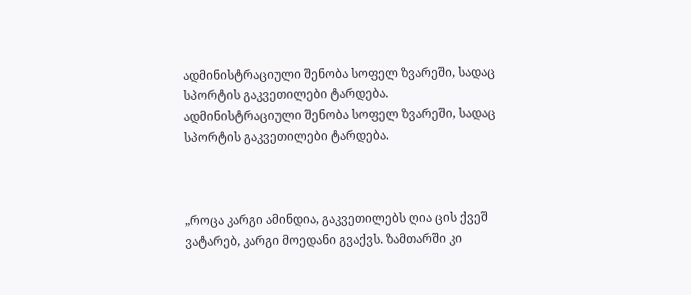ადმინისტრაციული შენობა სოფელ ზვარეში, სადაც სპორტის გაკვეთილები ტარდება.
ადმინისტრაციული შენობა სოფელ ზვარეში, სადაც სპორტის გაკვეთილები ტარდება.



„როცა კარგი ამინდია, გაკვეთილებს ღია ცის ქვეშ ვატარებ, კარგი მოედანი გვაქვს. ზამთარში კი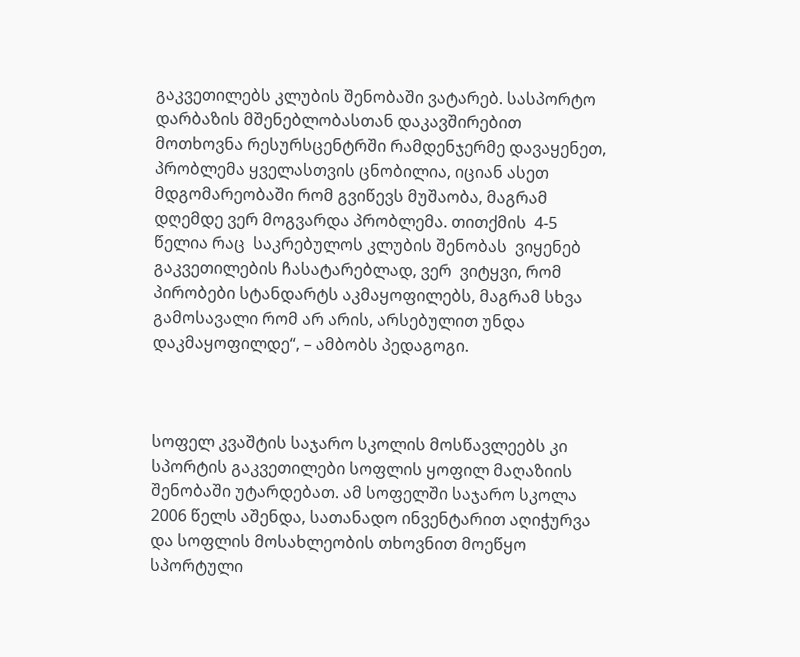გაკვეთილებს კლუბის შენობაში ვატარებ. სასპორტო დარბაზის მშენებლობასთან დაკავშირებით მოთხოვნა რესურსცენტრში რამდენჯერმე დავაყენეთ, პრობლემა ყველასთვის ცნობილია, იციან ასეთ მდგომარეობაში რომ გვიწევს მუშაობა, მაგრამ დღემდე ვერ მოგვარდა პრობლემა. თითქმის  4-5 წელია რაც  საკრებულოს კლუბის შენობას  ვიყენებ გაკვეთილების ჩასატარებლად, ვერ  ვიტყვი, რომ პირობები სტანდარტს აკმაყოფილებს, მაგრამ სხვა გამოსავალი რომ არ არის, არსებულით უნდა დაკმაყოფილდე“, – ამბობს პედაგოგი.



სოფელ კვაშტის საჯარო სკოლის მოსწავლეებს კი სპორტის გაკვეთილები სოფლის ყოფილ მაღაზიის შენობაში უტარდებათ. ამ სოფელში საჯარო სკოლა 2006 წელს აშენდა, სათანადო ინვენტარით აღიჭურვა და სოფლის მოსახლეობის თხოვნით მოეწყო სპორტული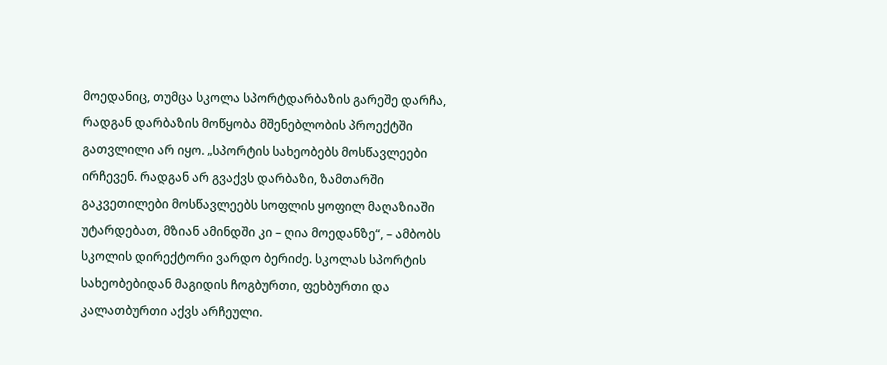მოედანიც, თუმცა სკოლა სპორტდარბაზის გარეშე დარჩა, რადგან დარბაზის მოწყობა მშენებლობის პროექტში გათვლილი არ იყო. „სპორტის სახეობებს მოსწავლეები ირჩევენ. რადგან არ გვაქვს დარბაზი, ზამთარში გაკვეთილები მოსწავლეებს სოფლის ყოფილ მაღაზიაში უტარდებათ, მზიან ამინდში კი – ღია მოედანზე“, – ამბობს სკოლის დირექტორი ვარდო ბერიძე. სკოლას სპორტის სახეობებიდან მაგიდის ჩოგბურთი, ფეხბურთი და კალათბურთი აქვს არჩეული.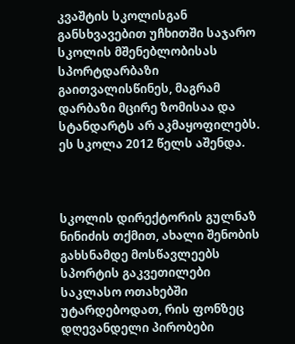კვაშტის სკოლისგან განსხვავებით უჩხითში საჯარო სკოლის მშენებლობისას სპორტდარბაზი გაითვალისწინეს, მაგრამ დარბაზი მცირე ზომისაა და სტანდარტს არ აკმაყოფილებს.  ეს სკოლა 2012 წელს აშენდა.



სკოლის დირექტორის გულნაზ ნინიძის თქმით, ახალი შენობის გახსნამდე მოსწავლეებს სპორტის გაკვეთილები საკლასო ოთახებში უტარდებოდათ, რის ფონზეც დღევანდელი პირობები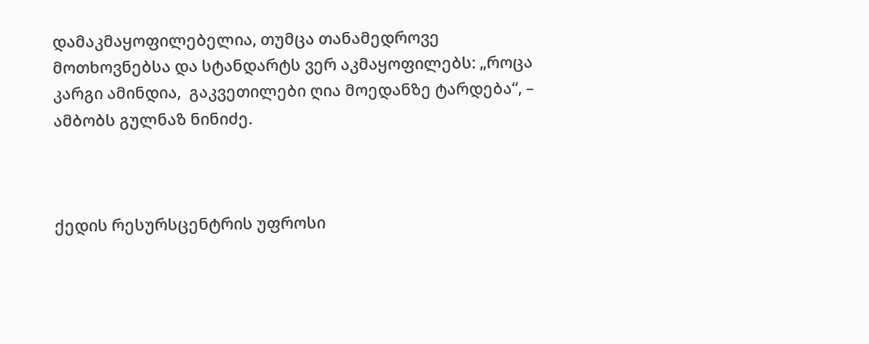დამაკმაყოფილებელია, თუმცა თანამედროვე მოთხოვნებსა და სტანდარტს ვერ აკმაყოფილებს: „როცა კარგი ამინდია,  გაკვეთილები ღია მოედანზე ტარდება“, – ამბობს გულნაზ ნინიძე.



ქედის რესურსცენტრის უფროსი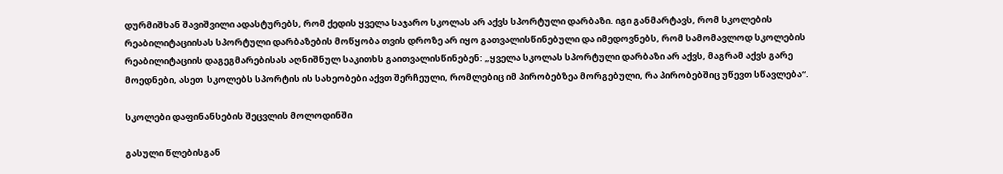დურმიშხან შავიშვილი ადასტურებს, რომ ქედის ყველა საჯარო სკოლას არ აქვს სპორტული დარბაზი. იგი განმარტავს, რომ სკოლების რეაბილიტაციისას სპორტული დარბაზების მოწყობა თვის დროზე არ იყო გათვალისწინებული და იმედოვნებს, რომ სამომავლოდ სკოლების რეაბილიტაციის დაგეგმარებისას აღნიშნულ საკითხს გაითვალისწინებენ: „ყველა სკოლას სპორტული დარბაზი არ აქვს, მაგრამ აქვს გარე მოედნები, ასეთ  სკოლებს სპორტის ის სახეობები აქვთ შერჩეული, რომლებიც იმ პირობებზეა მორგებული, რა პირობებშიც უწევთ სწავლება“.

სკოლები დაფინანსების შეცვლის მოლოდინში

გასული წლებისგან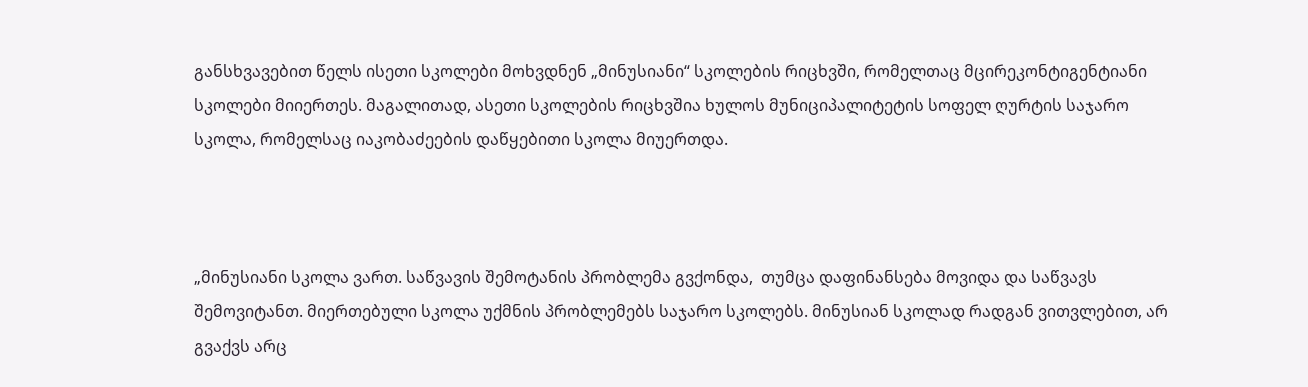განსხვავებით წელს ისეთი სკოლები მოხვდნენ „მინუსიანი“ სკოლების რიცხვში, რომელთაც მცირეკონტიგენტიანი სკოლები მიიერთეს. მაგალითად, ასეთი სკოლების რიცხვშია ხულოს მუნიციპალიტეტის სოფელ ღურტის საჯარო სკოლა, რომელსაც იაკობაძეების დაწყებითი სკოლა მიუერთდა.



„მინუსიანი სკოლა ვართ. საწვავის შემოტანის პრობლემა გვქონდა,  თუმცა დაფინანსება მოვიდა და საწვავს შემოვიტანთ. მიერთებული სკოლა უქმნის პრობლემებს საჯარო სკოლებს. მინუსიან სკოლად რადგან ვითვლებით, არ გვაქვს არც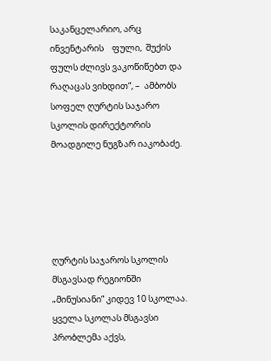საკანცელარიო, არც ინვენტარის    ფული,  შუქის ფულს ძლივს ვაკოწიწებთ და რაღაცას ვიხდით“, –  ამბობს სოფელ ღურტის საჯარო სკოლის დირექტორის მოადგილე ნუგზარ იაკობაძე.





ღურტის საჯაროს სკოლის მსგავსად რეგიონში „მინუსიანი“ კიდევ 10 სკოლაა. ყველა სკოლას მსგავსი პრობლემა აქვს,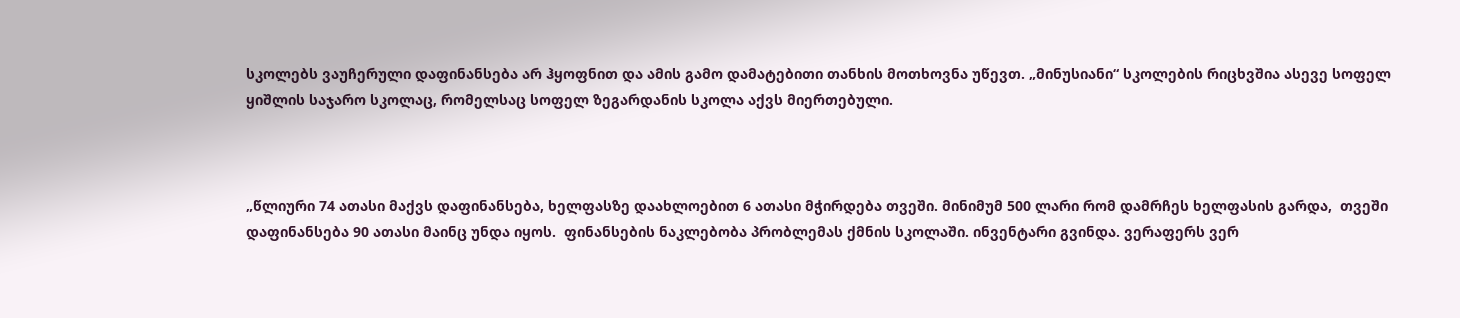სკოლებს ვაუჩერული დაფინანსება არ ჰყოფნით და ამის გამო დამატებითი თანხის მოთხოვნა უწევთ. „მინუსიანი“ სკოლების რიცხვშია ასევე სოფელ ყიშლის საჯარო სკოლაც, რომელსაც სოფელ ზეგარდანის სკოლა აქვს მიერთებული.



„წლიური 74 ათასი მაქვს დაფინანსება, ხელფასზე დაახლოებით 6 ათასი მჭირდება თვეში. მინიმუმ 500 ლარი რომ დამრჩეს ხელფასის გარდა,  თვეში დაფინანსება 90 ათასი მაინც უნდა იყოს.  ფინანსების ნაკლებობა პრობლემას ქმნის სკოლაში. ინვენტარი გვინდა. ვერაფერს ვერ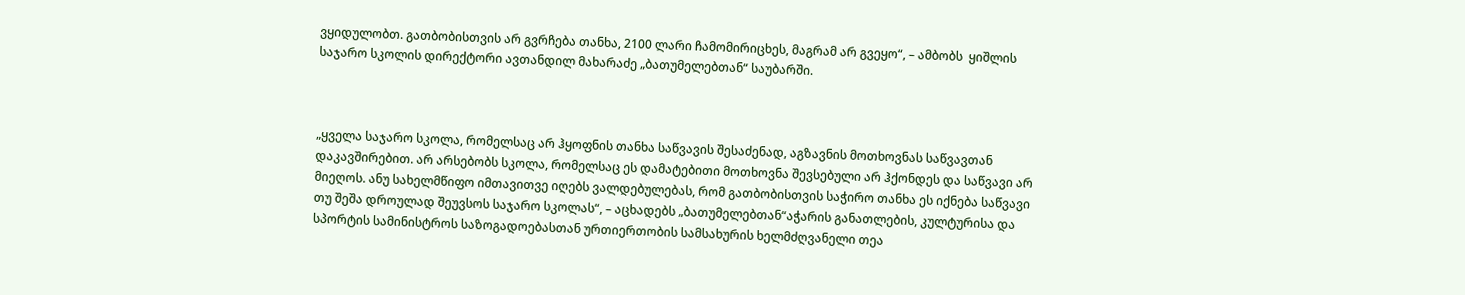ვყიდულობთ. გათბობისთვის არ გვრჩება თანხა, 2100 ლარი ჩამომირიცხეს, მაგრამ არ გვეყო“, – ამბობს  ყიშლის საჯარო სკოლის დირექტორი ავთანდილ მახარაძე „ბათუმელებთან“ საუბარში.



„ყველა საჯარო სკოლა, რომელსაც არ ჰყოფნის თანხა საწვავის შესაძენად, აგზავნის მოთხოვნას საწვავთან დაკავშირებით. არ არსებობს სკოლა, რომელსაც ეს დამატებითი მოთხოვნა შევსებული არ ჰქონდეს და საწვავი არ მიეღოს. ანუ სახელმწიფო იმთავითვე იღებს ვალდებულებას, რომ გათბობისთვის საჭირო თანხა ეს იქნება საწვავი თუ შეშა დროულად შეუვსოს საჯარო სკოლას“, – აცხადებს „ბათუმელებთან“აჭარის განათლების, კულტურისა და სპორტის სამინისტროს საზოგადოებასთან ურთიერთობის სამსახურის ხელმძღვანელი თეა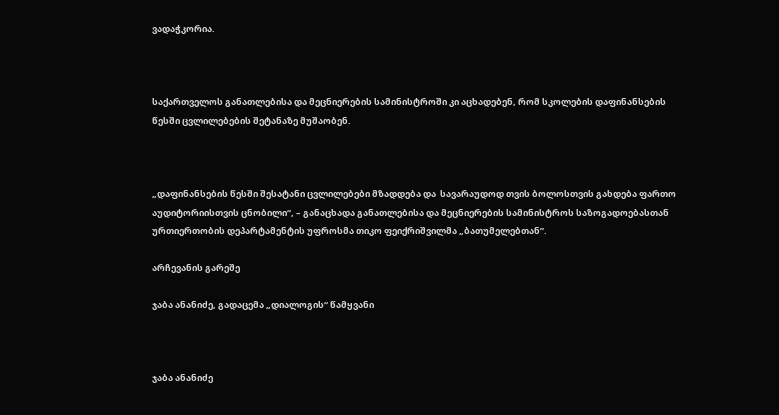ვადაჭკორია.



საქართველოს განათლებისა და მეცნიერების სამინისტროში კი აცხადებენ, რომ სკოლების დაფინანსების წესში ცვლილებების შეტანაზე მუშაობენ.



„დაფინანსების წესში შესატანი ცვლილებები მზადდება და  სავარაუდოდ თვის ბოლოსთვის გახდება ფართო აუდიტორიისთვის ცნობილი“, – განაცხადა განათლებისა და მეცნიერების სამინისტროს საზოგადოებასთან ურთიერთობის დეპარტამენტის უფროსმა თიკო ფეიქრიშვილმა „ბათუმელებთან”.

არჩევანის გარეშე

ჯაბა ანანიძე, გადაცემა „დიალოგის“ წამყვანი



ჯაბა ანანიძე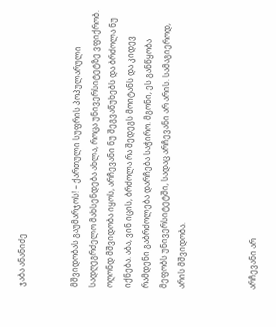ჯაბა ანანიძე


მშვიდობას გაუმარჯოს! – ქართული სუფრის პოპულარული სადღეგრძელო მახსენდება ახლა, როცა უნივერსიტეტზე ვფიქრობ. ოღონდ მშვიდობა იყოს, არჩევანი ნუ შეგვაწუხებს და ბრძოლა ნუ იქნება. აბა, ვინ იცის, ბრძოლა რა შედეგს მოიტანს და კიდევ რამდენი გაბრძოლება დარჩება საჭირო. მგონი, ეს განწყობა მეფობს უნივერსიტეტში, სადაც არჩევანი არ არის. სამაგიეროდ, არის მშვიდობა.



არჩევანი არ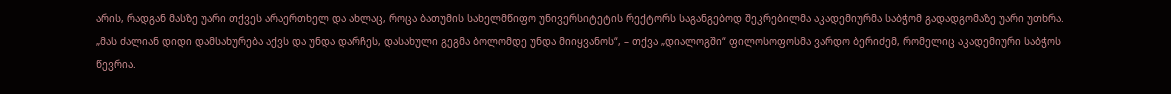არის, რადგან მასზე უარი თქვეს არაერთხელ და ახლაც, როცა ბათუმის სახელმწიფო უნივერსიტეტის რექტორს საგანგებოდ შეკრებილმა აკადემიურმა საბჭომ გადადგომაზე უარი უთხრა. „მას ძალიან დიდი დამსახურება აქვს და უნდა დარჩეს, დასახული გეგმა ბოლომდე უნდა მიიყვანოს“, – თქვა „დიალოგში“ ფილოსოფოსმა ვარდო ბერიძემ, რომელიც აკადემიური საბჭოს წევრია.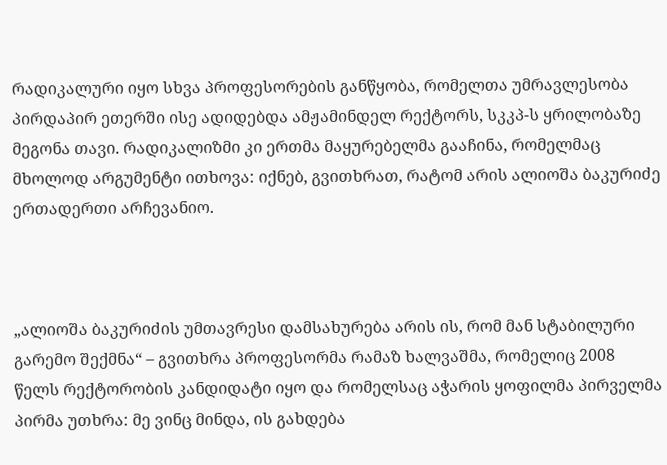რადიკალური იყო სხვა პროფესორების განწყობა, რომელთა უმრავლესობა პირდაპირ ეთერში ისე ადიდებდა ამჟამინდელ რექტორს, სკკპ-ს ყრილობაზე მეგონა თავი. რადიკალიზმი კი ერთმა მაყურებელმა გააჩინა, რომელმაც მხოლოდ არგუმენტი ითხოვა: იქნებ, გვითხრათ, რატომ არის ალიოშა ბაკურიძე ერთადერთი არჩევანიო.



„ალიოშა ბაკურიძის უმთავრესი დამსახურება არის ის, რომ მან სტაბილური გარემო შექმნა“ – გვითხრა პროფესორმა რამაზ ხალვაშმა, რომელიც 2008 წელს რექტორობის კანდიდატი იყო და რომელსაც აჭარის ყოფილმა პირველმა პირმა უთხრა: მე ვინც მინდა, ის გახდება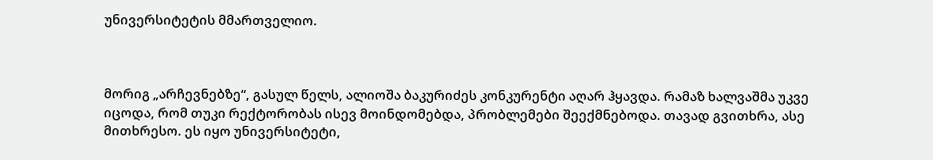უნივერსიტეტის მმართველიო.



მორიგ „არჩევნებზე“, გასულ წელს, ალიოშა ბაკურიძეს კონკურენტი აღარ ჰყავდა. რამაზ ხალვაშმა უკვე იცოდა, რომ თუკი რექტორობას ისევ მოინდომებდა, პრობლემები შეექმნებოდა. თავად გვითხრა, ასე მითხრესო. ეს იყო უნივერსიტეტი,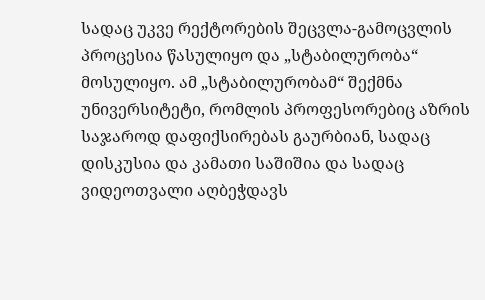სადაც უკვე რექტორების შეცვლა-გამოცვლის პროცესია წასულიყო და „სტაბილურობა“ მოსულიყო. ამ „სტაბილურობამ“ შექმნა უნივერსიტეტი, რომლის პროფესორებიც აზრის საჯაროდ დაფიქსირებას გაურბიან, სადაც დისკუსია და კამათი საშიშია და სადაც ვიდეოთვალი აღბეჭდავს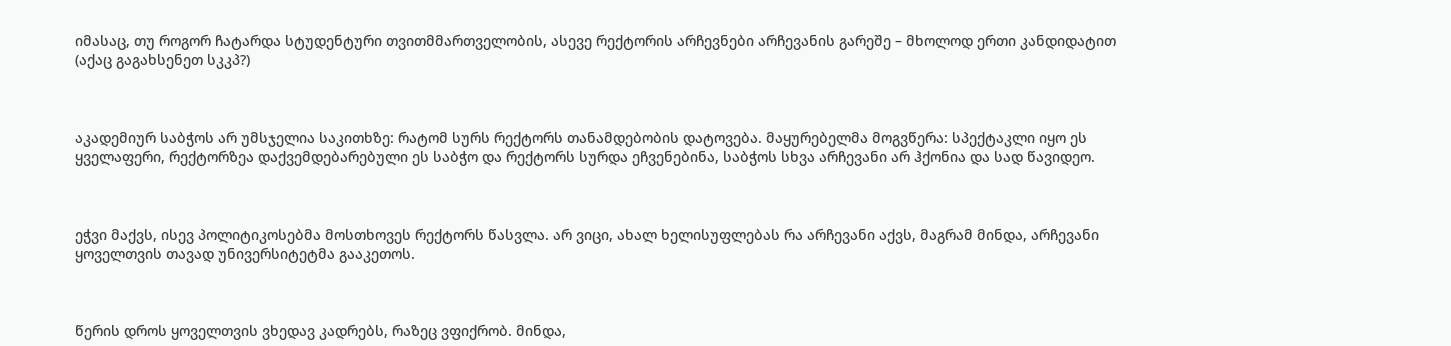იმასაც, თუ როგორ ჩატარდა სტუდენტური თვითმმართველობის, ასევე რექტორის არჩევნები არჩევანის გარეშე – მხოლოდ ერთი კანდიდატით (აქაც გაგახსენეთ სკკპ?)



აკადემიურ საბჭოს არ უმსჯელია საკითხზე: რატომ სურს რექტორს თანამდებობის დატოვება. მაყურებელმა მოგვწერა: სპექტაკლი იყო ეს ყველაფერი, რექტორზეა დაქვემდებარებული ეს საბჭო და რექტორს სურდა ეჩვენებინა, საბჭოს სხვა არჩევანი არ ჰქონია და სად წავიდეო.



ეჭვი მაქვს, ისევ პოლიტიკოსებმა მოსთხოვეს რექტორს წასვლა. არ ვიცი, ახალ ხელისუფლებას რა არჩევანი აქვს, მაგრამ მინდა, არჩევანი ყოველთვის თავად უნივერსიტეტმა გააკეთოს.



წერის დროს ყოველთვის ვხედავ კადრებს, რაზეც ვფიქრობ. მინდა,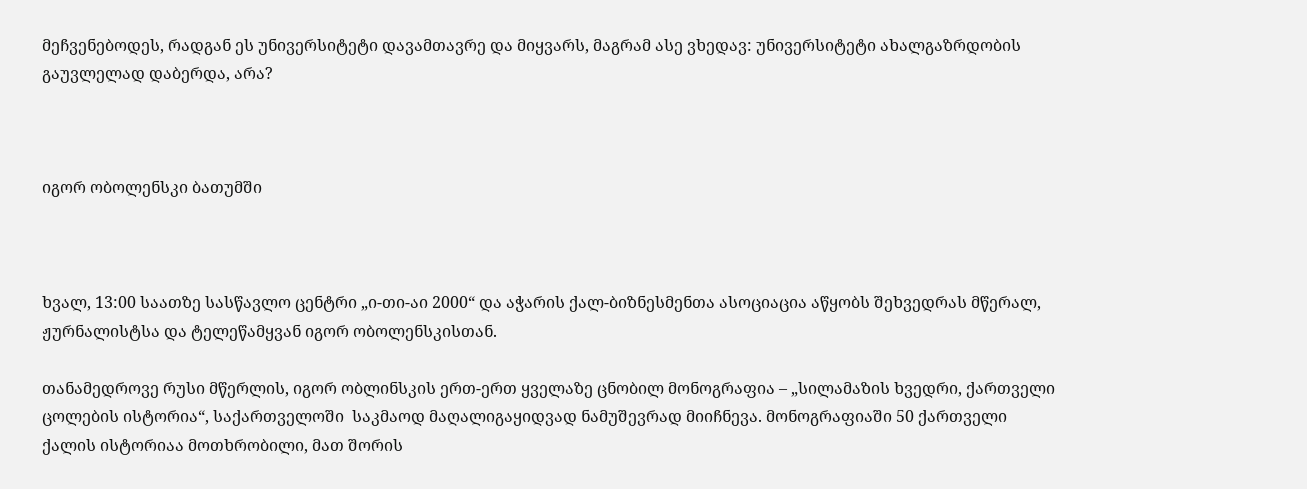მეჩვენებოდეს, რადგან ეს უნივერსიტეტი დავამთავრე და მიყვარს, მაგრამ ასე ვხედავ: უნივერსიტეტი ახალგაზრდობის გაუვლელად დაბერდა, არა?



იგორ ობოლენსკი ბათუმში



ხვალ, 13:00 საათზე სასწავლო ცენტრი „ი-თი-აი 2000“ და აჭარის ქალ-ბიზნესმენთა ასოციაცია აწყობს შეხვედრას მწერალ, ჟურნალისტსა და ტელეწამყვან იგორ ობოლენსკისთან.

თანამედროვე რუსი მწერლის, იგორ ობლინსკის ერთ-ერთ ყველაზე ცნობილ მონოგრაფია – „სილამაზის ხვედრი, ქართველი ცოლების ისტორია“, საქართველოში  საკმაოდ მაღალიგაყიდვად ნამუშევრად მიიჩნევა. მონოგრაფიაში 50 ქართველი ქალის ისტორიაა მოთხრობილი, მათ შორის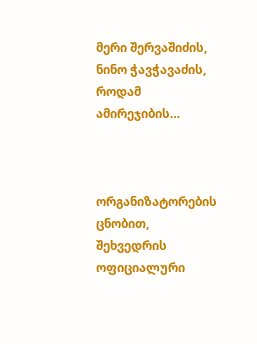მერი შერვაშიძის, ნინო ჭავჭავაძის, როდამ ამირეჯიბის…



ორგანიზატორების ცნობით,
შეხვედრის ოფიციალური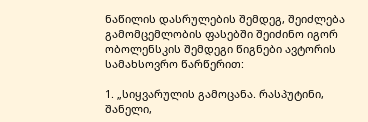ნაწილის დასრულების შემდეგ, შეიძლება გამომცემლობის ფასებში შეიძინო იგორ ობოლენსკის შემდეგი წიგნები ავტორის სამახსოვრო წარწერით:

1. „სიყვარულის გამოცანა. რასპუტინი, შანელი,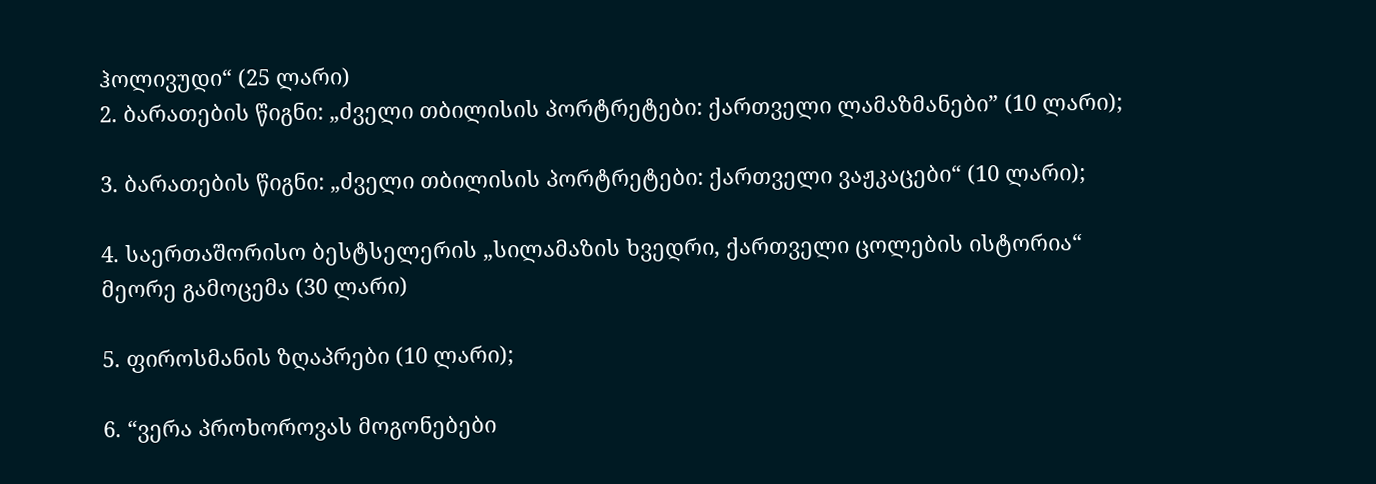ჰოლივუდი“ (25 ლარი)
2. ბარათების წიგნი: „ძველი თბილისის პორტრეტები: ქართველი ლამაზმანები” (10 ლარი);

3. ბარათების წიგნი: „ძველი თბილისის პორტრეტები: ქართველი ვაჟკაცები“ (10 ლარი);

4. საერთაშორისო ბესტსელერის „სილამაზის ხვედრი, ქართველი ცოლების ისტორია“ მეორე გამოცემა (30 ლარი)

5. ფიროსმანის ზღაპრები (10 ლარი);

6. “ვერა პროხოროვას მოგონებები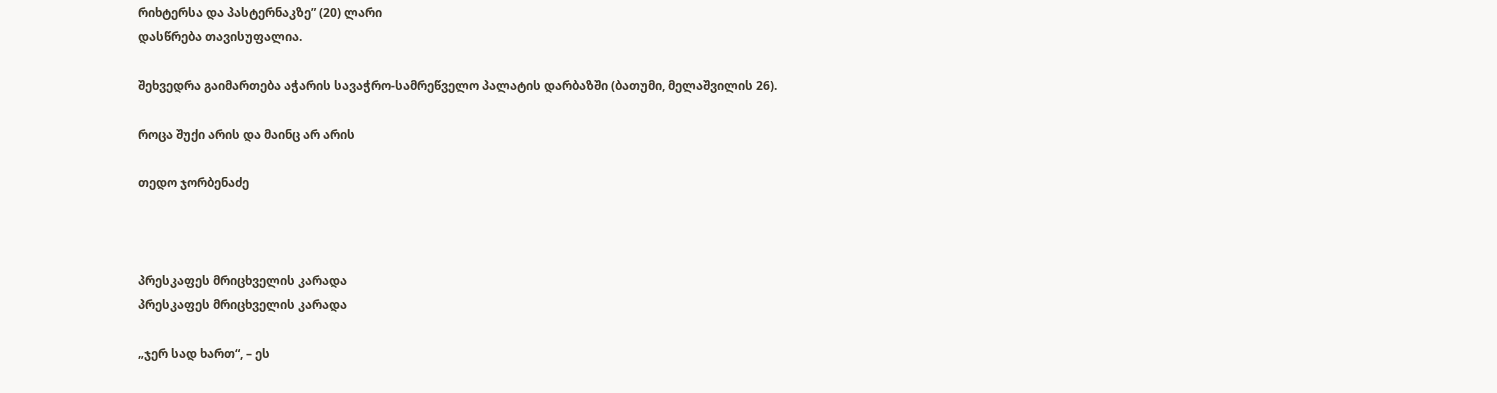რიხტერსა და პასტერნაკზე” (20) ლარი
დასწრება თავისუფალია.

შეხვედრა გაიმართება აჭარის სავაჭრო-სამრეწველო პალატის დარბაზში (ბათუმი, მელაშვილის 26).

როცა შუქი არის და მაინც არ არის

თედო ჯორბენაძე



პრესკაფეს მრიცხველის კარადა
პრესკაფეს მრიცხველის კარადა

„ჯერ სად ხართ“, – ეს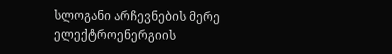სლოგანი არჩევნების მერე ელექტროენერგიის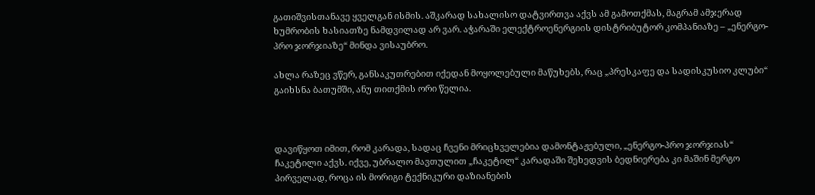გათიშვისთანავე ყველგან ისმის. აშკარად სახალისო დატვირთვა აქვს ამ გამოთქმას, მაგრამ ამჯერად ხუმრობის ხასიათზე ნამდვილად არ ვარ. აჭარაში ელექტროენერგიის დისტრიბუტორ კომპანიაზე – „ენერგო-პრო ჯორჯიაზე“ მინდა ვისაუბრო.

ახლა რაზეც ვწერ, განსაკუთრებით იქედან მოყოლებული მაწუხებს, რაც „პრესკაფე და სადისკუსიო კლუბი“ გაიხსნა ბათუმში, ანუ თითქმის ორი წელია.



დავიწყოთ იმით, რომ კარადა, სადაც ჩვენი მრიცხველებია დამონტაჟებული, „ენერგო-პრო ჯორჯიას“ ჩაკეტილი აქვს. იქვე, უბრალო მავთულით „ჩაკეტილ“ კარადაში შეხედვის ბედნიერება კი მაშინ მერგო პირველად, როცა ის მორიგი ტექნიკური დაზიანების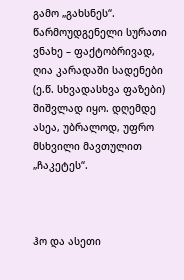გამო „გახსნეს“. წარმოუდგენელი სურათი ვნახე – ფაქტობრივად, ღია კარადაში სადენები (ე.წ. სხვადასხვა ფაზები) შიშვლად იყო. დღემდე ასეა, უბრალოდ, უფრო მსხვილი მავთულით „ჩაკეტეს“.



ჰო და ასეთი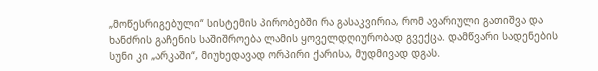„მოწესრიგებული“ სისტემის პირობებში რა გასაკვირია, რომ ავარიული გათიშვა და ხანძრის გაჩენის საშიშროება ლამის ყოველდღიურობად გვექცა. დამწვარი სადენების სუნი კი „არკაში“, მიუხედავად ორპირი ქარისა, მუდმივად დგას.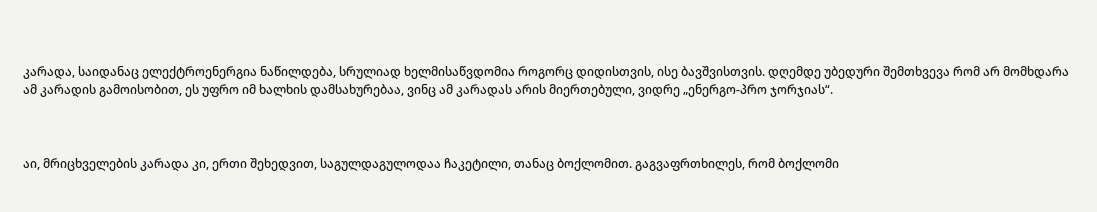კარადა, საიდანაც ელექტროენერგია ნაწილდება, სრულიად ხელმისაწვდომია როგორც დიდისთვის, ისე ბავშვისთვის. დღემდე უბედური შემთხვევა რომ არ მომხდარა ამ კარადის გამოისობით, ეს უფრო იმ ხალხის დამსახურებაა, ვინც ამ კარადას არის მიერთებული, ვიდრე „ენერგო-პრო ჯორჯიას“.



აი, მრიცხველების კარადა კი, ერთი შეხედვით, საგულდაგულოდაა ჩაკეტილი, თანაც ბოქლომით. გაგვაფრთხილეს, რომ ბოქლომი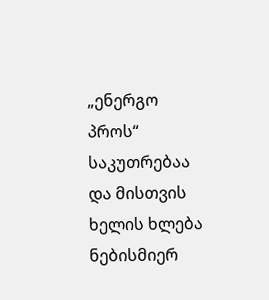„ენერგო პროს“ საკუთრებაა და მისთვის ხელის ხლება ნებისმიერ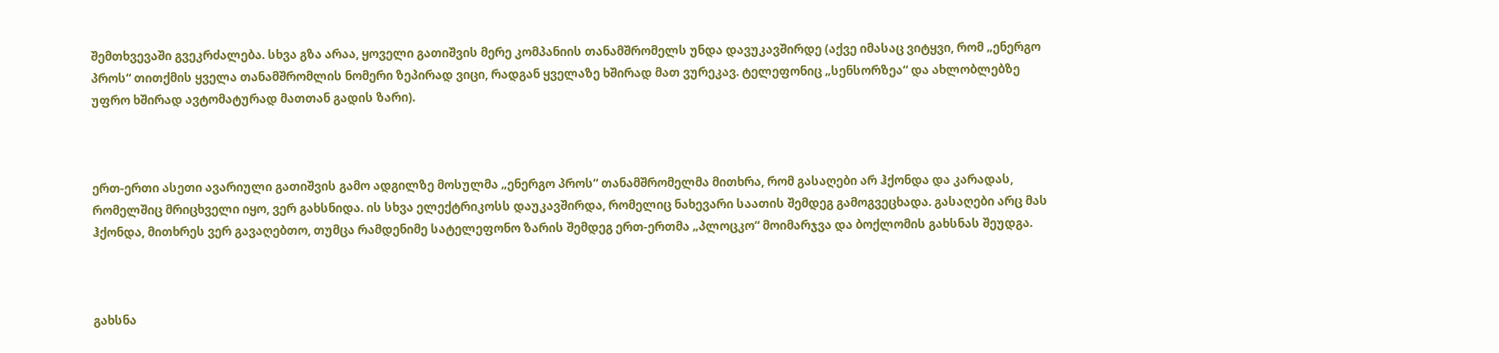შემთხვევაში გვეკრძალება. სხვა გზა არაა, ყოველი გათიშვის მერე კომპანიის თანამშრომელს უნდა დავუკავშირდე (აქვე იმასაც ვიტყვი, რომ „ენერგო პროს“ თითქმის ყველა თანამშრომლის ნომერი ზეპირად ვიცი, რადგან ყველაზე ხშირად მათ ვურეკავ. ტელეფონიც „სენსორზეა“ და ახლობლებზე უფრო ხშირად ავტომატურად მათთან გადის ზარი).



ერთ-ერთი ასეთი ავარიული გათიშვის გამო ადგილზე მოსულმა „ენერგო პროს“ თანამშრომელმა მითხრა, რომ გასაღები არ ჰქონდა და კარადას, რომელშიც მრიცხველი იყო, ვერ გახსნიდა. ის სხვა ელექტრიკოსს დაუკავშირდა, რომელიც ნახევარი საათის შემდეგ გამოგვეცხადა. გასაღები არც მას ჰქონდა, მითხრეს ვერ გავაღებთო, თუმცა რამდენიმე სატელეფონო ზარის შემდეგ ერთ-ერთმა „პლოცკო“ მოიმარჯვა და ბოქლომის გახსნას შეუდგა.



გახსნა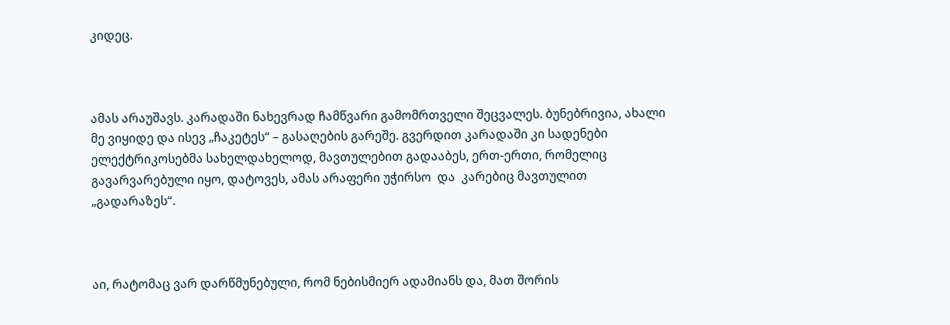კიდეც.



ამას არაუშავს. კარადაში ნახევრად ჩამწვარი გამომრთველი შეცვალეს. ბუნებრივია, ახალი მე ვიყიდე და ისევ „ჩაკეტეს“ – გასაღების გარეშე. გვერდით კარადაში კი სადენები ელექტრიკოსებმა სახელდახელოდ, მავთულებით გადააბეს, ერთ-ერთი, რომელიც გავარვარებული იყო, დატოვეს, ამას არაფერი უჭირსო  და  კარებიც მავთულით „გადარაზეს“.



აი, რატომაც ვარ დარწმუნებული, რომ ნებისმიერ ადამიანს და, მათ შორის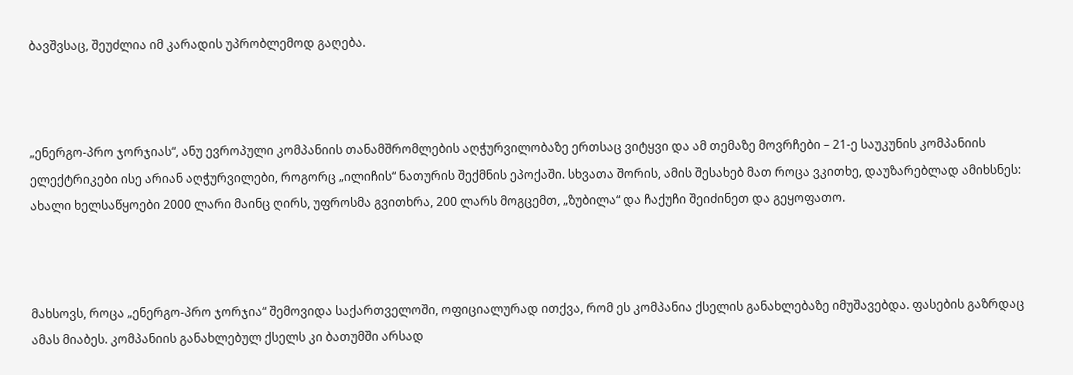ბავშვსაც, შეუძლია იმ კარადის უპრობლემოდ გაღება.



„ენერგო-პრო ჯორჯიას“, ანუ ევროპული კომპანიის თანამშრომლების აღჭურვილობაზე ერთსაც ვიტყვი და ამ თემაზე მოვრჩები – 21-ე საუკუნის კომპანიის ელექტრიკები ისე არიან აღჭურვილები, როგორც „ილიჩის“ ნათურის შექმნის ეპოქაში. სხვათა შორის, ამის შესახებ მათ როცა ვკითხე, დაუზარებლად ამიხსნეს: ახალი ხელსაწყოები 2000 ლარი მაინც ღირს, უფროსმა გვითხრა, 200 ლარს მოგცემთ, „ზუბილა“ და ჩაქუჩი შეიძინეთ და გეყოფათო.



მახსოვს, როცა „ენერგო-პრო ჯორჯია“ შემოვიდა საქართველოში, ოფიციალურად ითქვა, რომ ეს კომპანია ქსელის განახლებაზე იმუშავებდა. ფასების გაზრდაც ამას მიაბეს. კომპანიის განახლებულ ქსელს კი ბათუმში არსად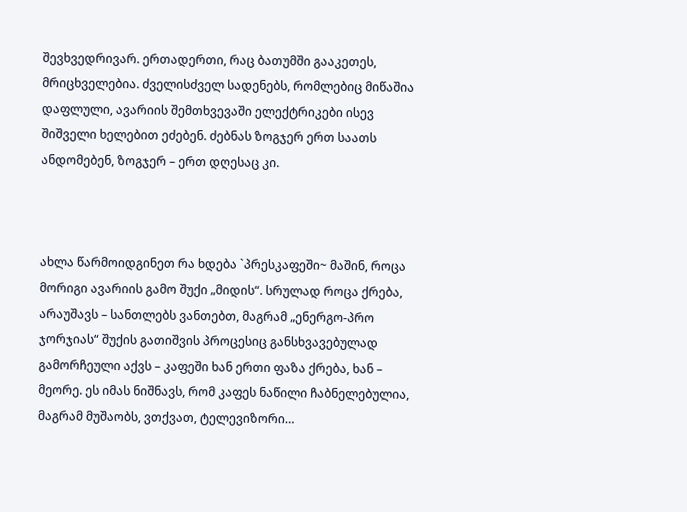შევხვედრივარ. ერთადერთი, რაც ბათუმში გააკეთეს, მრიცხველებია. ძველისძველ სადენებს, რომლებიც მიწაშია დაფლული, ავარიის შემთხვევაში ელექტრიკები ისევ შიშველი ხელებით ეძებენ. ძებნას ზოგჯერ ერთ საათს ანდომებენ, ზოგჯერ – ერთ დღესაც კი.



ახლა წარმოიდგინეთ რა ხდება `პრესკაფეში~ მაშინ, როცა მორიგი ავარიის გამო შუქი „მიდის“. სრულად როცა ქრება, არაუშავს – სანთლებს ვანთებთ, მაგრამ „ენერგო-პრო ჯორჯიას“ შუქის გათიშვის პროცესიც განსხვავებულად გამორჩეული აქვს – კაფეში ხან ერთი ფაზა ქრება, ხან – მეორე. ეს იმას ნიშნავს, რომ კაფეს ნაწილი ჩაბნელებულია, მაგრამ მუშაობს, ვთქვათ, ტელევიზორი…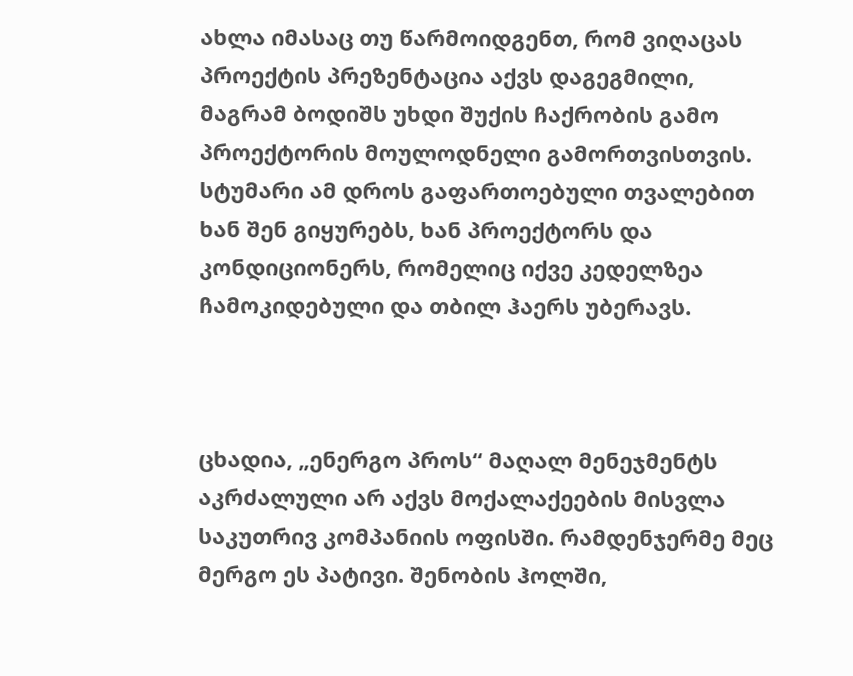ახლა იმასაც თუ წარმოიდგენთ, რომ ვიღაცას პროექტის პრეზენტაცია აქვს დაგეგმილი, მაგრამ ბოდიშს უხდი შუქის ჩაქრობის გამო პროექტორის მოულოდნელი გამორთვისთვის. სტუმარი ამ დროს გაფართოებული თვალებით ხან შენ გიყურებს, ხან პროექტორს და კონდიციონერს, რომელიც იქვე კედელზეა ჩამოკიდებული და თბილ ჰაერს უბერავს.



ცხადია, „ენერგო პროს“ მაღალ მენეჯმენტს აკრძალული არ აქვს მოქალაქეების მისვლა საკუთრივ კომპანიის ოფისში. რამდენჯერმე მეც მერგო ეს პატივი. შენობის ჰოლში,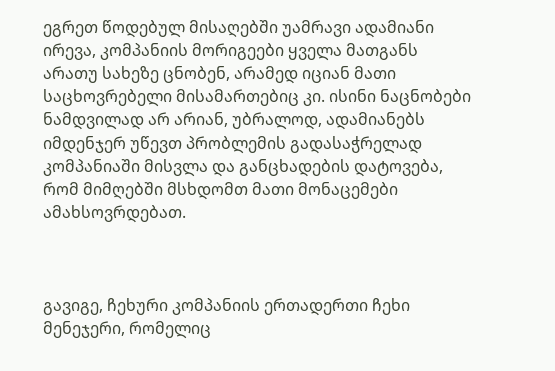ეგრეთ წოდებულ მისაღებში უამრავი ადამიანი ირევა, კომპანიის მორიგეები ყველა მათგანს არათუ სახეზე ცნობენ, არამედ იციან მათი საცხოვრებელი მისამართებიც კი. ისინი ნაცნობები ნამდვილად არ არიან, უბრალოდ, ადამიანებს იმდენჯერ უწევთ პრობლემის გადასაჭრელად კომპანიაში მისვლა და განცხადების დატოვება, რომ მიმღებში მსხდომთ მათი მონაცემები ამახსოვრდებათ.



გავიგე, ჩეხური კომპანიის ერთადერთი ჩეხი მენეჯერი, რომელიც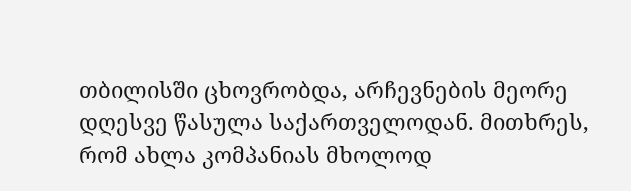თბილისში ცხოვრობდა, არჩევნების მეორე დღესვე წასულა საქართველოდან. მითხრეს, რომ ახლა კომპანიას მხოლოდ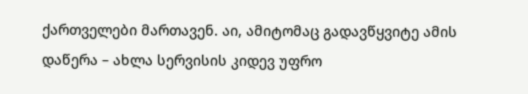ქართველები მართავენ. აი, ამიტომაც გადავწყვიტე ამის დაწერა – ახლა სერვისის კიდევ უფრო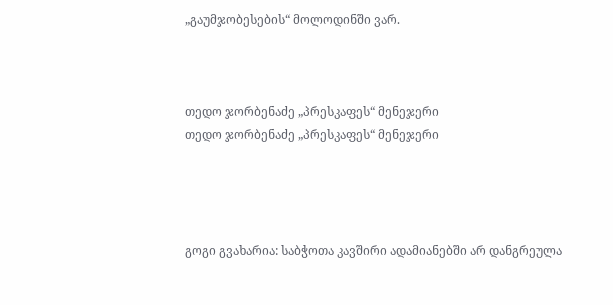„გაუმჯობესების“ მოლოდინში ვარ.



თედო ჯორბენაძე „პრესკაფეს“ მენეჯერი
თედო ჯორბენაძე „პრესკაფეს“ მენეჯერი




გოგი გვახარია: საბჭოთა კავშირი ადამიანებში არ დანგრეულა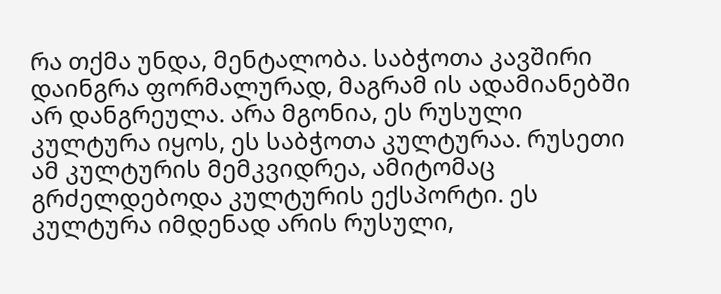რა თქმა უნდა, მენტალობა. საბჭოთა კავშირი დაინგრა ფორმალურად, მაგრამ ის ადამიანებში არ დანგრეულა. არა მგონია, ეს რუსული კულტურა იყოს, ეს საბჭოთა კულტურაა. რუსეთი ამ კულტურის მემკვიდრეა, ამიტომაც გრძელდებოდა კულტურის ექსპორტი. ეს კულტურა იმდენად არის რუსული,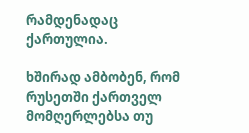რამდენადაც ქართულია.

ხშირად ამბობენ, რომ რუსეთში ქართველ მომღერლებსა თუ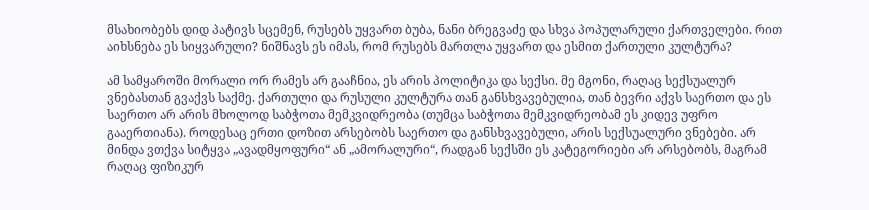მსახიობებს დიდ პატივს სცემენ, რუსებს უყვართ ბუბა, ნანი ბრეგვაძე და სხვა პოპულარული ქართველები. რით აიხსნება ეს სიყვარული? ნიშნავს ეს იმას, რომ რუსებს მართლა უყვართ და ესმით ქართული კულტურა?

ამ სამყაროში მორალი ორ რამეს არ გააჩნია, ეს არის პოლიტიკა და სექსი. მე მგონი, რაღაც სექსუალურ ვნებასთან გვაქვს საქმე. ქართული და რუსული კულტურა თან განსხვავებულია, თან ბევრი აქვს საერთო და ეს საერთო არ არის მხოლოდ საბჭოთა მემკვიდრეობა (თუმცა საბჭოთა მემკვიდრეობამ ეს კიდევ უფრო გააერთიანა). როდესაც ერთი დოზით არსებობს საერთო და განსხვავებული, არის სექსუალური ვნებები. არ მინდა ვთქვა სიტყვა „ავადმყოფური“ ან „ამორალური“, რადგან სექსში ეს კატეგორიები არ არსებობს, მაგრამ რაღაც ფიზიკურ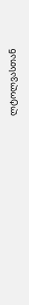ლტოლვასთან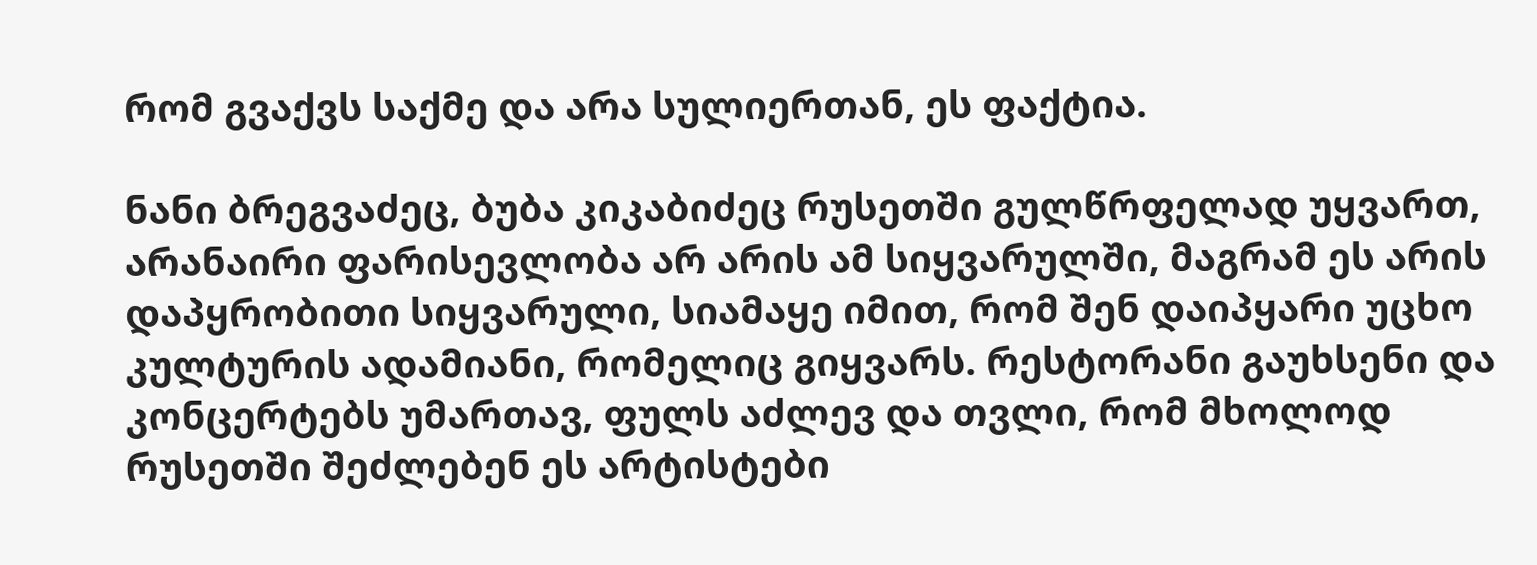რომ გვაქვს საქმე და არა სულიერთან, ეს ფაქტია.

ნანი ბრეგვაძეც, ბუბა კიკაბიძეც რუსეთში გულწრფელად უყვართ, არანაირი ფარისევლობა არ არის ამ სიყვარულში, მაგრამ ეს არის დაპყრობითი სიყვარული, სიამაყე იმით, რომ შენ დაიპყარი უცხო კულტურის ადამიანი, რომელიც გიყვარს. რესტორანი გაუხსენი და კონცერტებს უმართავ, ფულს აძლევ და თვლი, რომ მხოლოდ რუსეთში შეძლებენ ეს არტისტები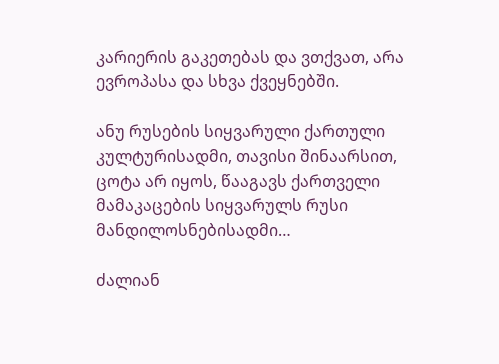კარიერის გაკეთებას და ვთქვათ, არა ევროპასა და სხვა ქვეყნებში.

ანუ რუსების სიყვარული ქართული კულტურისადმი, თავისი შინაარსით, ცოტა არ იყოს, წააგავს ქართველი მამაკაცების სიყვარულს რუსი მანდილოსნებისადმი…

ძალიან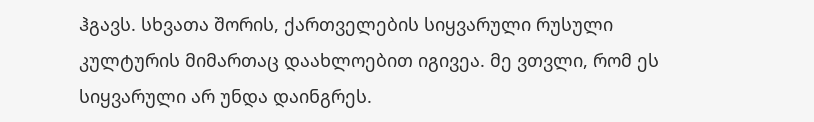ჰგავს. სხვათა შორის, ქართველების სიყვარული რუსული კულტურის მიმართაც დაახლოებით იგივეა. მე ვთვლი, რომ ეს სიყვარული არ უნდა დაინგრეს.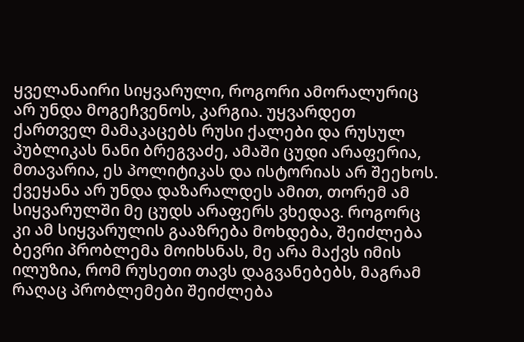ყველანაირი სიყვარული, როგორი ამორალურიც არ უნდა მოგეჩვენოს, კარგია. უყვარდეთ ქართველ მამაკაცებს რუსი ქალები და რუსულ პუბლიკას ნანი ბრეგვაძე, ამაში ცუდი არაფერია, მთავარია, ეს პოლიტიკას და ისტორიას არ შეეხოს. ქვეყანა არ უნდა დაზარალდეს ამით, თორემ ამ სიყვარულში მე ცუდს არაფერს ვხედავ. როგორც კი ამ სიყვარულის გააზრება მოხდება, შეიძლება ბევრი პრობლემა მოიხსნას, მე არა მაქვს იმის ილუზია, რომ რუსეთი თავს დაგვანებებს, მაგრამ რაღაც პრობლემები შეიძლება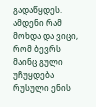გადაწყდეს. ამდენი რამ მოხდა და ვიცი, რომ ბევრს მაინც გული უჩუყდება რუსული ენის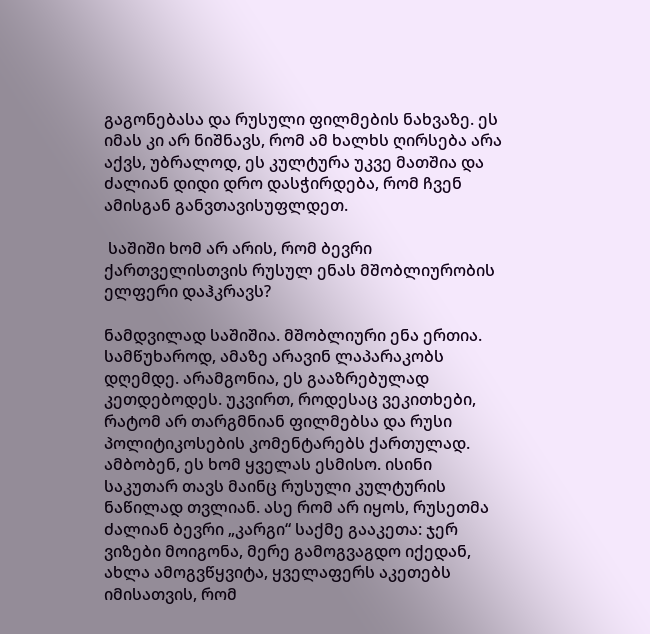გაგონებასა და რუსული ფილმების ნახვაზე. ეს იმას კი არ ნიშნავს, რომ ამ ხალხს ღირსება არა აქვს, უბრალოდ, ეს კულტურა უკვე მათშია და ძალიან დიდი დრო დასჭირდება, რომ ჩვენ ამისგან განვთავისუფლდეთ.

 საშიში ხომ არ არის, რომ ბევრი ქართველისთვის რუსულ ენას მშობლიურობის ელფერი დაჰკრავს?

ნამდვილად საშიშია. მშობლიური ენა ერთია. სამწუხაროდ, ამაზე არავინ ლაპარაკობს დღემდე. არამგონია, ეს გააზრებულად კეთდებოდეს. უკვირთ, როდესაც ვეკითხები, რატომ არ თარგმნიან ფილმებსა და რუსი პოლიტიკოსების კომენტარებს ქართულად. ამბობენ, ეს ხომ ყველას ესმისო. ისინი საკუთარ თავს მაინც რუსული კულტურის ნაწილად თვლიან. ასე რომ არ იყოს, რუსეთმა ძალიან ბევრი „კარგი“ საქმე გააკეთა: ჯერ ვიზები მოიგონა, მერე გამოგვაგდო იქედან, ახლა ამოგვწყვიტა, ყველაფერს აკეთებს იმისათვის, რომ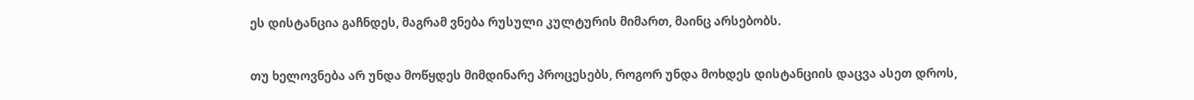ეს დისტანცია გაჩნდეს, მაგრამ ვნება რუსული კულტურის მიმართ, მაინც არსებობს.

თუ ხელოვნება არ უნდა მოწყდეს მიმდინარე პროცესებს, როგორ უნდა მოხდეს დისტანციის დაცვა ასეთ დროს,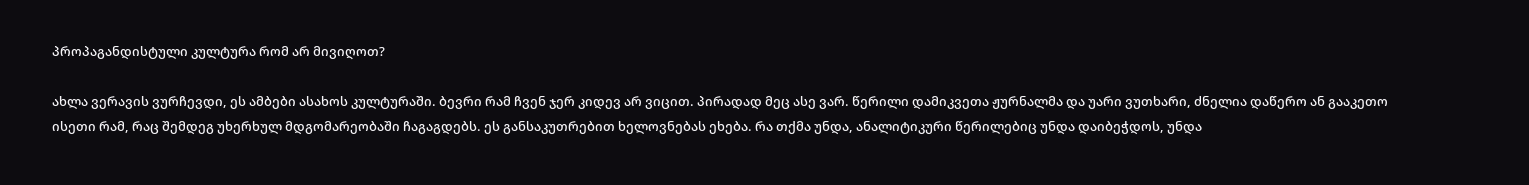პროპაგანდისტული კულტურა რომ არ მივიღოთ?

ახლა ვერავის ვურჩევდი, ეს ამბები ასახოს კულტურაში. ბევრი რამ ჩვენ ჯერ კიდევ არ ვიცით. პირადად მეც ასე ვარ. წერილი დამიკვეთა ჟურნალმა და უარი ვუთხარი, ძნელია დაწერო ან გააკეთო ისეთი რამ, რაც შემდეგ უხერხულ მდგომარეობაში ჩაგაგდებს. ეს განსაკუთრებით ხელოვნებას ეხება. რა თქმა უნდა, ანალიტიკური წერილებიც უნდა დაიბეჭდოს, უნდა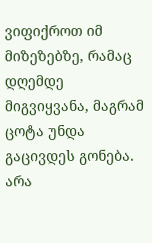ვიფიქროთ იმ მიზეზებზე, რამაც დღემდე მიგვიყვანა, მაგრამ ცოტა უნდა გაცივდეს გონება. არა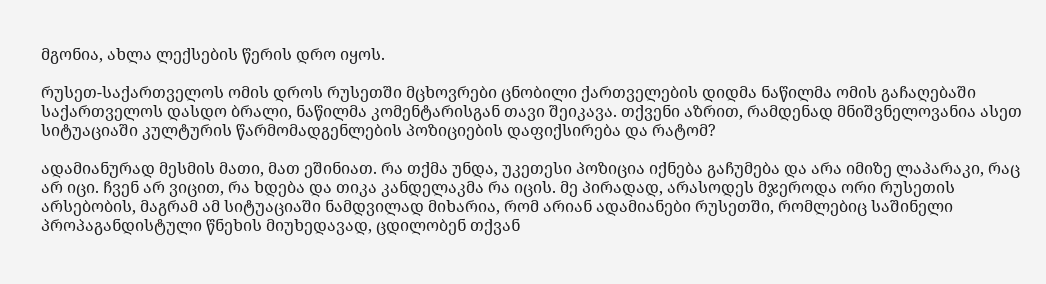მგონია, ახლა ლექსების წერის დრო იყოს.

რუსეთ-საქართველოს ომის დროს რუსეთში მცხოვრები ცნობილი ქართველების დიდმა ნაწილმა ომის გაჩაღებაში საქართველოს დასდო ბრალი, ნაწილმა კომენტარისგან თავი შეიკავა. თქვენი აზრით, რამდენად მნიშვნელოვანია ასეთ სიტუაციაში კულტურის წარმომადგენლების პოზიციების დაფიქსირება და რატომ?

ადამიანურად მესმის მათი, მათ ეშინიათ. რა თქმა უნდა, უკეთესი პოზიცია იქნება გაჩუმება და არა იმიზე ლაპარაკი, რაც არ იცი. ჩვენ არ ვიცით, რა ხდება და თიკა კანდელაკმა რა იცის. მე პირადად, არასოდეს მჯეროდა ორი რუსეთის არსებობის, მაგრამ ამ სიტუაციაში ნამდვილად მიხარია, რომ არიან ადამიანები რუსეთში, რომლებიც საშინელი პროპაგანდისტული წნეხის მიუხედავად, ცდილობენ თქვან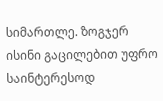სიმართლე. ზოგჯერ ისინი გაცილებით უფრო საინტერესოდ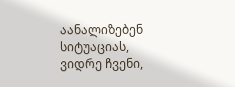აანალიზებენ სიტუაციას, ვიდრე ჩვენი,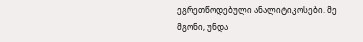ეგრეთწოდებული ანალიტიკოსები. მე მგონი, უნდა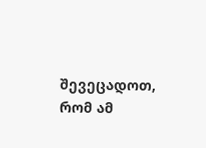შევეცადოთ, რომ ამ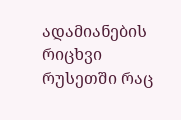ადამიანების რიცხვი რუსეთში რაც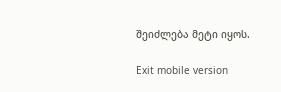შეიძლება მეტი იყოს.

Exit mobile version